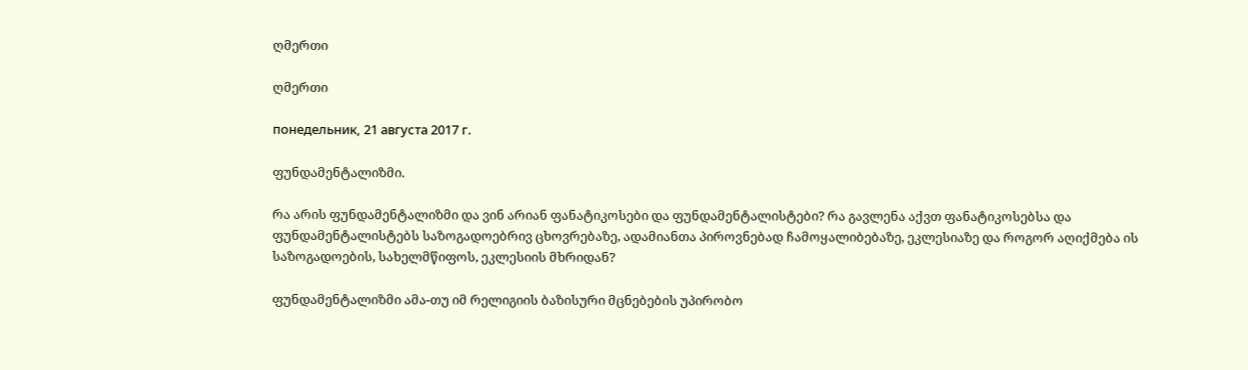ღმერთი

ღმერთი

понедельник, 21 августа 2017 г.

ფუნდამენტალიზმი.

რა არის ფუნდამენტალიზმი და ვინ არიან ფანატიკოსები და ფუნდამენტალისტები? რა გავლენა აქვთ ფანატიკოსებსა და ფუნდამენტალისტებს საზოგადოებრივ ცხოვრებაზე, ადამიანთა პიროვნებად ჩამოყალიბებაზე, ეკლესიაზე და როგორ აღიქმება ის საზოგადოების, სახელმწიფოს, ეკლესიის მხრიდან?

ფუნდამენტალიზმი ამა-თუ იმ რელიგიის ბაზისური მცნებების უპირობო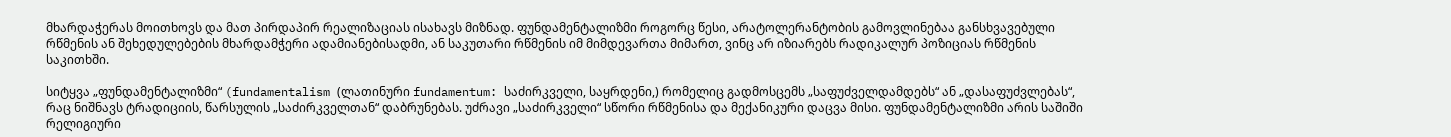მხარდაჭერას მოითხოვს და მათ პირდაპირ რეალიზაციას ისახავს მიზნად. ფუნდამენტალიზმი როგორც წესი, არატოლერანტობის გამოვლინებაა განსხვავებული რწმენის ან შეხედულებების მხარდამჭერი ადამიანებისადმი, ან საკუთარი რწმენის იმ მიმდევართა მიმართ, ვინც არ იზიარებს რადიკალურ პოზიციას რწმენის საკითხში.

სიტყვა „ფუნდამენტალიზმი“ (fundamentalism (ლათინური fundamentum: საძირკველი, საყრდენი,) რომელიც გადმოსცემს „საფუძველდამდებს“ ან „დასაფუძვლებას“, რაც ნიშნავს ტრადიციის, წარსულის „საძირკველთან“ დაბრუნებას. უძრავი „საძირკველი“ სწორი რწმენისა და მექანიკური დაცვა მისი. ფუნდამენტალიზმი არის საშიში რელიგიური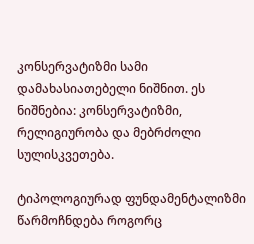კონსერვატიზმი სამი დამახასიათებელი ნიშნით. ეს ნიშნებია: კონსერვატიზმი, რელიგიურობა და მებრძოლი სულისკვეთება.

ტიპოლოგიურად ფუნდამენტალიზმი წარმოჩნდება როგორც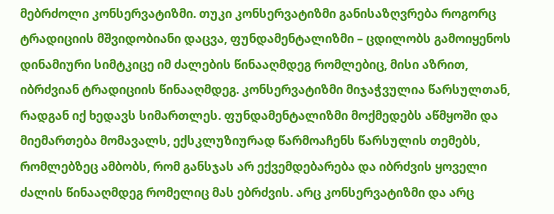მებრძოლი კონსერვატიზმი. თუკი კონსერვატიზმი განისაზღვრება როგორც ტრადიციის მშვიდობიანი დაცვა, ფუნდამენტალიზმი – ცდილობს გამოიყენოს დინამიური სიმტკიცე იმ ძალების წინააღმდეგ რომლებიც, მისი აზრით, იბრძვიან ტრადიციის წინააღმდეგ. კონსერვატიზმი მიჯაჭვულია წარსულთან, რადგან იქ ხედავს სიმართლეს. ფუნდამენტალიზმი მოქმედებს აწმყოში და მიემართება მომავალს, ექსკლუზიურად წარმოაჩენს წარსულის თემებს, რომლებზეც ამბობს, რომ განსჯას არ ექვემდებარება და იბრძვის ყოველი ძალის წინააღმდეგ რომელიც მას ებრძვის. არც კონსერვატიზმი და არც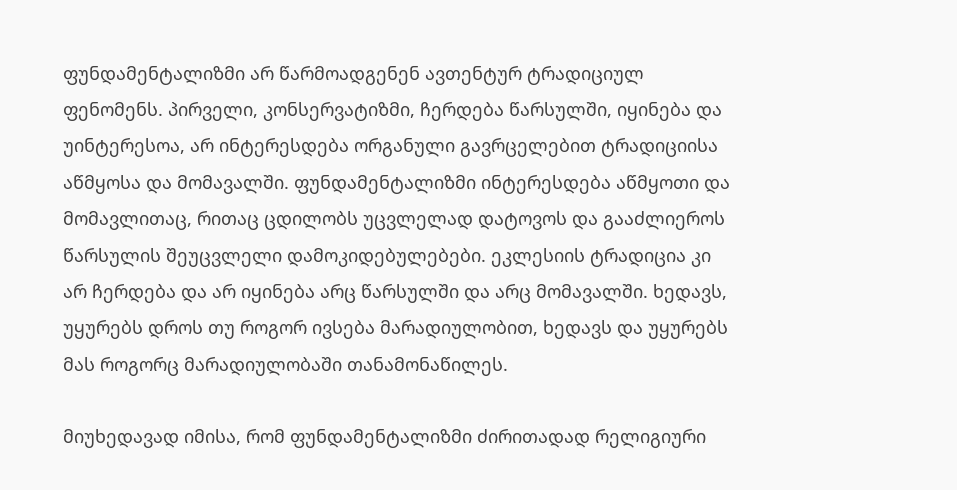ფუნდამენტალიზმი არ წარმოადგენენ ავთენტურ ტრადიციულ ფენომენს. პირველი, კონსერვატიზმი, ჩერდება წარსულში, იყინება და უინტერესოა, არ ინტერესდება ორგანული გავრცელებით ტრადიციისა აწმყოსა და მომავალში. ფუნდამენტალიზმი ინტერესდება აწმყოთი და მომავლითაც, რითაც ცდილობს უცვლელად დატოვოს და გააძლიეროს წარსულის შეუცვლელი დამოკიდებულებები. ეკლესიის ტრადიცია კი არ ჩერდება და არ იყინება არც წარსულში და არც მომავალში. ხედავს, უყურებს დროს თუ როგორ ივსება მარადიულობით, ხედავს და უყურებს მას როგორც მარადიულობაში თანამონაწილეს.

მიუხედავად იმისა, რომ ფუნდამენტალიზმი ძირითადად რელიგიური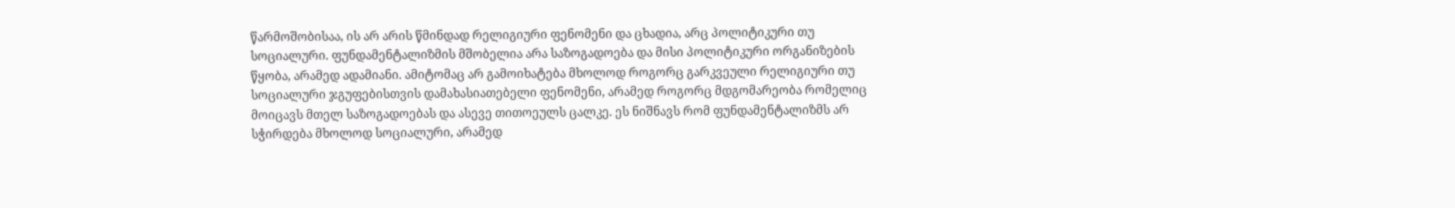წარმოშობისაა, ის არ არის წმინდად რელიგიური ფენომენი და ცხადია, არც პოლიტიკური თუ სოციალური. ფუნდამენტალიზმის მშობელია არა საზოგადოება და მისი პოლიტიკური ორგანიზების წყობა, არამედ ადამიანი. ამიტომაც არ გამოიხატება მხოლოდ როგორც გარკვეული რელიგიური თუ სოციალური ჯგუფებისთვის დამახასიათებელი ფენომენი, არამედ როგორც მდგომარეობა რომელიც მოიცავს მთელ საზოგადოებას და ასევე თითოეულს ცალკე. ეს ნიშნავს რომ ფუნდამენტალიზმს არ სჭირდება მხოლოდ სოციალური, არამედ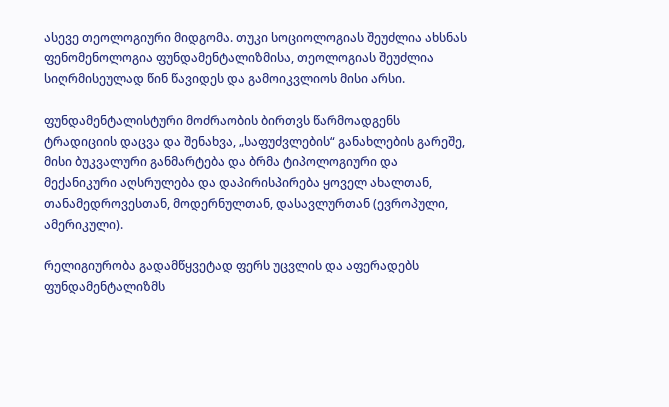ასევე თეოლოგიური მიდგომა. თუკი სოციოლოგიას შეუძლია ახსნას ფენომენოლოგია ფუნდამენტალიზმისა, თეოლოგიას შეუძლია სიღრმისეულად წინ წავიდეს და გამოიკვლიოს მისი არსი.

ფუნდამენტალისტური მოძრაობის ბირთვს წარმოადგენს ტრადიციის დაცვა და შენახვა, „საფუძვლების“ განახლების გარეშე, მისი ბუკვალური განმარტება და ბრმა ტიპოლოგიური და მექანიკური აღსრულება და დაპირისპირება ყოველ ახალთან, თანამედროვესთან, მოდერნულთან, დასავლურთან (ევროპული, ამერიკული).

რელიგიურობა გადამწყვეტად ფერს უცვლის და აფერადებს ფუნდამენტალიზმს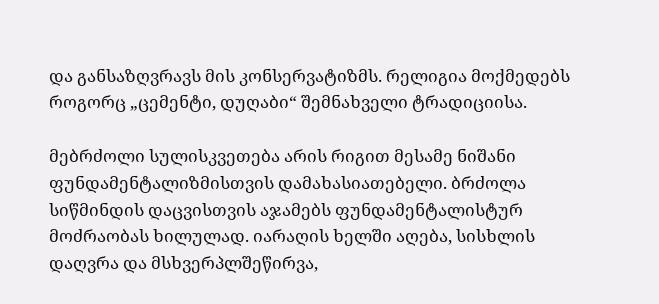და განსაზღვრავს მის კონსერვატიზმს. რელიგია მოქმედებს როგორც „ცემენტი, დუღაბი“ შემნახველი ტრადიციისა.

მებრძოლი სულისკვეთება არის რიგით მესამე ნიშანი ფუნდამენტალიზმისთვის დამახასიათებელი. ბრძოლა სიწმინდის დაცვისთვის აჯამებს ფუნდამენტალისტურ მოძრაობას ხილულად. იარაღის ხელში აღება, სისხლის დაღვრა და მსხვერპლშეწირვა,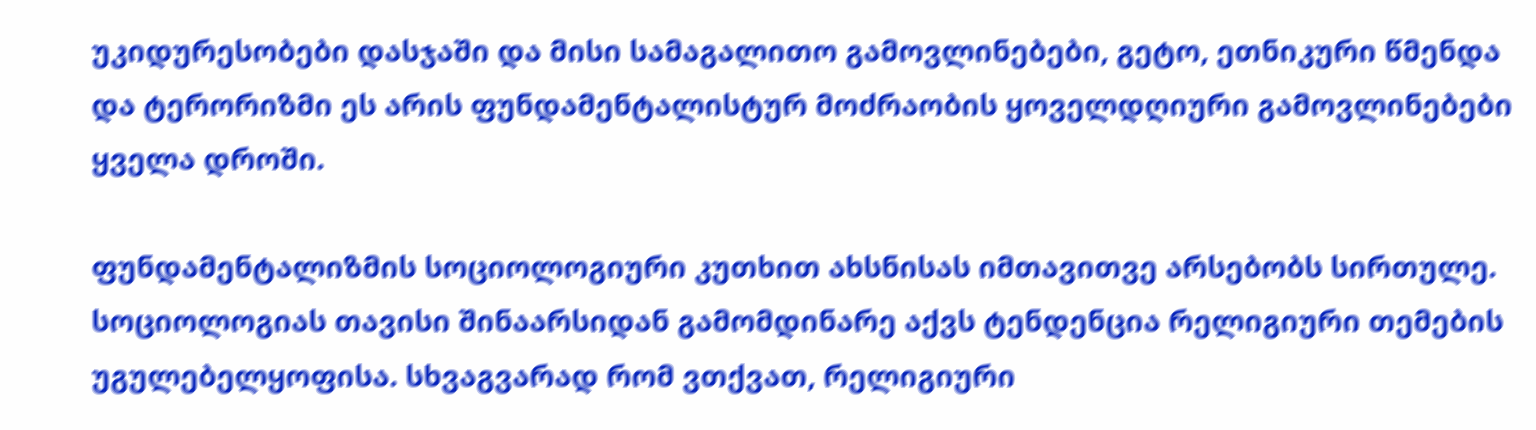უკიდურესობები დასჯაში და მისი სამაგალითო გამოვლინებები, გეტო, ეთნიკური წმენდა და ტერორიზმი ეს არის ფუნდამენტალისტურ მოძრაობის ყოველდღიური გამოვლინებები ყველა დროში.

ფუნდამენტალიზმის სოციოლოგიური კუთხით ახსნისას იმთავითვე არსებობს სირთულე. სოციოლოგიას თავისი შინაარსიდან გამომდინარე აქვს ტენდენცია რელიგიური თემების უგულებელყოფისა. სხვაგვარად რომ ვთქვათ, რელიგიური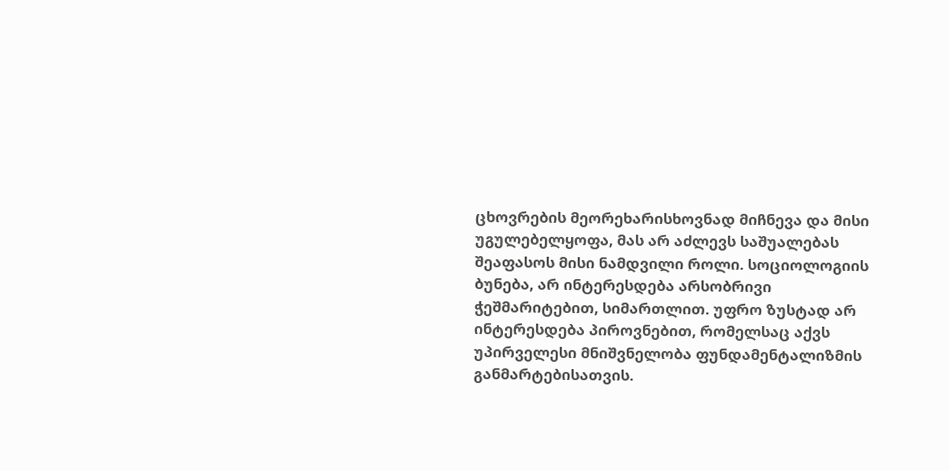ცხოვრების მეორეხარისხოვნად მიჩნევა და მისი უგულებელყოფა, მას არ აძლევს საშუალებას შეაფასოს მისი ნამდვილი როლი. სოციოლოგიის ბუნება, არ ინტერესდება არსობრივი ჭეშმარიტებით, სიმართლით. უფრო ზუსტად არ ინტერესდება პიროვნებით, რომელსაც აქვს უპირველესი მნიშვნელობა ფუნდამენტალიზმის განმარტებისათვის.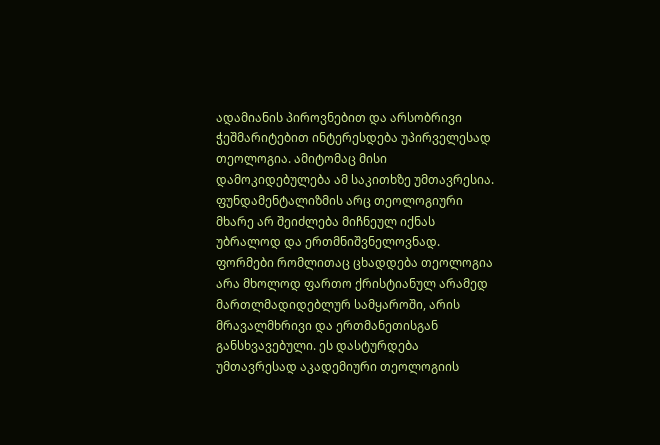ადამიანის პიროვნებით და არსობრივი ჭეშმარიტებით ინტერესდება უპირველესად თეოლოგია. ამიტომაც მისი დამოკიდებულება ამ საკითხზე უმთავრესია.
ფუნდამენტალიზმის არც თეოლოგიური მხარე არ შეიძლება მიჩნეულ იქნას უბრალოდ და ერთმნიშვნელოვნად. ფორმები რომლითაც ცხადდება თეოლოგია არა მხოლოდ ფართო ქრისტიანულ არამედ მართლმადიდებლურ სამყაროში, არის მრავალმხრივი და ერთმანეთისგან განსხვავებული. ეს დასტურდება უმთავრესად აკადემიური თეოლოგიის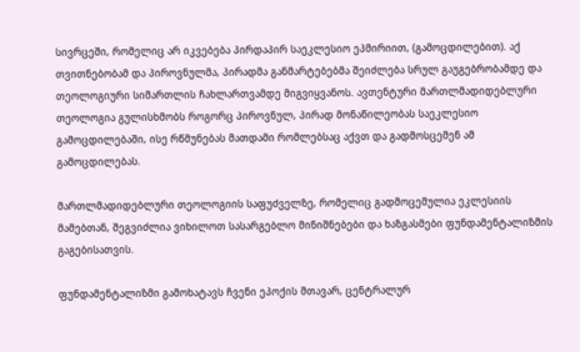სივრცეში, რომელიც არ იკვებება პირდაპირ საეკლესიო ეპმირიით, (გამოცდილებით). აქ თვითნებობამ და პიროვნულმა, პირადმა განმარტებებმა შეიძლება სრულ გაუგებრობამდე და თეოლოგიური სიმართლის ჩახლართვამდე მიგვიყვანოს. ავთენტური მართლმადიდებლური თეოლოგია გულისხმობს როგორც პიროვნულ, პირად მონაწილეობას საეკლესიო გამოცდილებაში, ისე რწმუნებას მათდამი რომლებსაც აქვთ და გადმოსცემენ ამ გამოცდილებას.

მართლმადიდებლური თეოლოგიის საფუძველზე, რომელიც გადმოცემულია ეკლესიის მამებთან, შეგვიძლია ვიხილოთ სასარგებლო მინიშნებები და ხაზგასმები ფუნდამენტალიზმის გაგებისათვის.

ფუნდამენტალიზმი გამოხატავს ჩვენი ეპოქის მთავარ, ცენტრალურ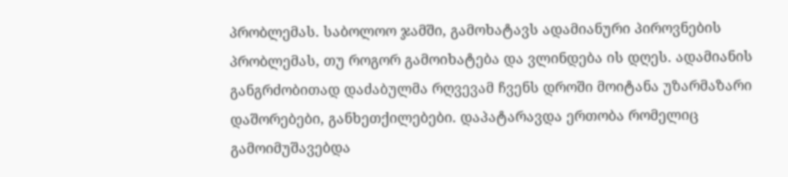პრობლემას. საბოლოო ჯამში, გამოხატავს ადამიანური პიროვნების პრობლემას, თუ როგორ გამოიხატება და ვლინდება ის დღეს. ადამიანის განგრძობითად დაძაბულმა რღვევამ ჩვენს დროში მოიტანა უზარმაზარი დაშორებები, განხეთქილებები. დაპატარავდა ერთობა რომელიც გამოიმუშავებდა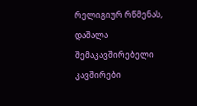რელიგიურ რწმენას, დაშალა შემაკავშირებელი კავშირები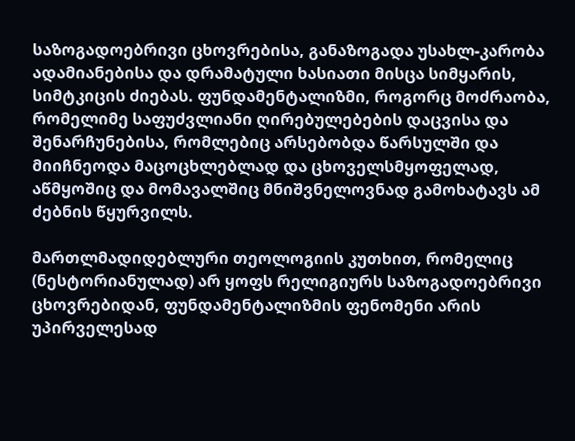საზოგადოებრივი ცხოვრებისა, განაზოგადა უსახლ-კარობა ადამიანებისა და დრამატული ხასიათი მისცა სიმყარის, სიმტკიცის ძიებას. ფუნდამენტალიზმი, როგორც მოძრაობა, რომელიმე საფუძვლიანი ღირებულებების დაცვისა და შენარჩუნებისა, რომლებიც არსებობდა წარსულში და მიიჩნეოდა მაცოცხლებლად და ცხოველსმყოფელად, აწმყოშიც და მომავალშიც მნიშვნელოვნად გამოხატავს ამ ძებნის წყურვილს.

მართლმადიდებლური თეოლოგიის კუთხით, რომელიც (ნესტორიანულად) არ ყოფს რელიგიურს საზოგადოებრივი ცხოვრებიდან, ფუნდამენტალიზმის ფენომენი არის უპირველესად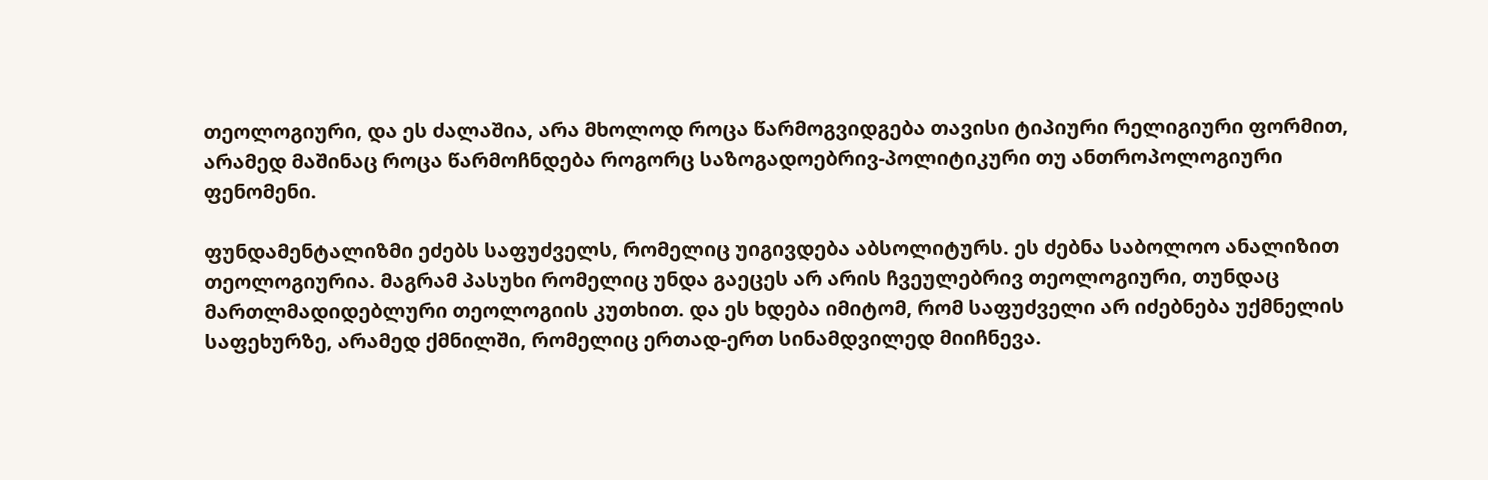თეოლოგიური, და ეს ძალაშია, არა მხოლოდ როცა წარმოგვიდგება თავისი ტიპიური რელიგიური ფორმით, არამედ მაშინაც როცა წარმოჩნდება როგორც საზოგადოებრივ-პოლიტიკური თუ ანთროპოლოგიური ფენომენი.

ფუნდამენტალიზმი ეძებს საფუძველს, რომელიც უიგივდება აბსოლიტურს. ეს ძებნა საბოლოო ანალიზით თეოლოგიურია. მაგრამ პასუხი რომელიც უნდა გაეცეს არ არის ჩვეულებრივ თეოლოგიური, თუნდაც მართლმადიდებლური თეოლოგიის კუთხით. და ეს ხდება იმიტომ, რომ საფუძველი არ იძებნება უქმნელის საფეხურზე, არამედ ქმნილში, რომელიც ერთად-ერთ სინამდვილედ მიიჩნევა.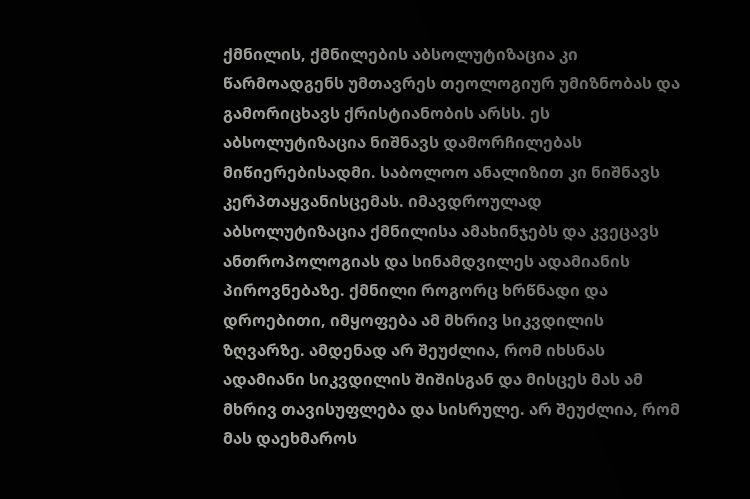ქმნილის, ქმნილების აბსოლუტიზაცია კი წარმოადგენს უმთავრეს თეოლოგიურ უმიზნობას და გამორიცხავს ქრისტიანობის არსს. ეს აბსოლუტიზაცია ნიშნავს დამორჩილებას მიწიერებისადმი. საბოლოო ანალიზით კი ნიშნავს კერპთაყვანისცემას. იმავდროულად აბსოლუტიზაცია ქმნილისა ამახინჯებს და კვეცავს ანთროპოლოგიას და სინამდვილეს ადამიანის პიროვნებაზე. ქმნილი როგორც ხრწნადი და დროებითი, იმყოფება ამ მხრივ სიკვდილის ზღვარზე. ამდენად არ შეუძლია, რომ იხსნას ადამიანი სიკვდილის შიშისგან და მისცეს მას ამ მხრივ თავისუფლება და სისრულე. არ შეუძლია, რომ მას დაეხმაროს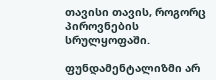თავისი თავის, როგორც პიროვნების სრულყოფაში.

ფუნდამენტალიზმი არ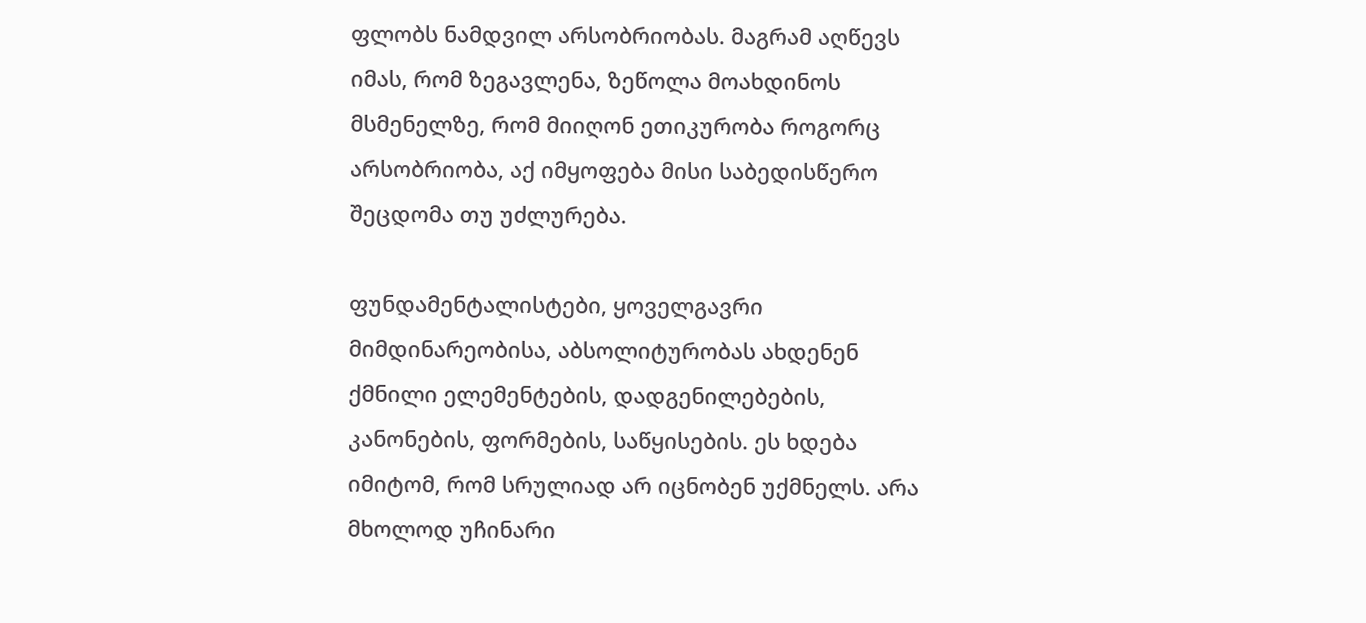ფლობს ნამდვილ არსობრიობას. მაგრამ აღწევს იმას, რომ ზეგავლენა, ზეწოლა მოახდინოს მსმენელზე, რომ მიიღონ ეთიკურობა როგორც არსობრიობა, აქ იმყოფება მისი საბედისწერო შეცდომა თუ უძლურება.

ფუნდამენტალისტები, ყოველგავრი მიმდინარეობისა, აბსოლიტურობას ახდენენ ქმნილი ელემენტების, დადგენილებების, კანონების, ფორმების, საწყისების. ეს ხდება იმიტომ, რომ სრულიად არ იცნობენ უქმნელს. არა მხოლოდ უჩინარი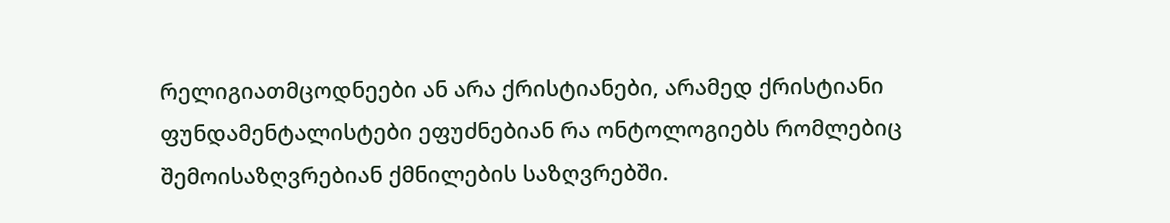რელიგიათმცოდნეები ან არა ქრისტიანები, არამედ ქრისტიანი ფუნდამენტალისტები ეფუძნებიან რა ონტოლოგიებს რომლებიც შემოისაზღვრებიან ქმნილების საზღვრებში.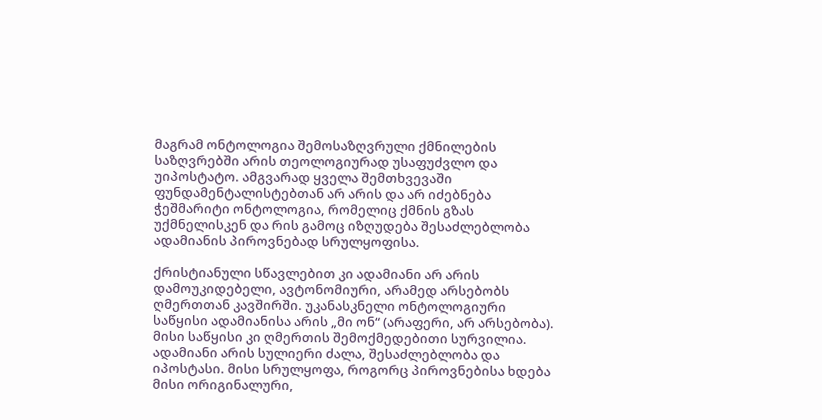მაგრამ ონტოლოგია შემოსაზღვრული ქმნილების საზღვრებში არის თეოლოგიურად უსაფუძვლო და უიპოსტატო. ამგვარად ყველა შემთხვევაში ფუნდამენტალისტებთან არ არის და არ იძებნება ჭეშმარიტი ონტოლოგია, რომელიც ქმნის გზას უქმნელისკენ და რის გამოც იზღუდება შესაძლებლობა ადამიანის პიროვნებად სრულყოფისა.

ქრისტიანული სწავლებით კი ადამიანი არ არის დამოუკიდებელი, ავტონომიური, არამედ არსებობს ღმერთთან კავშირში. უკანასკნელი ონტოლოგიური საწყისი ადამიანისა არის „მი ონ“ (არაფერი, არ არსებობა). მისი საწყისი კი ღმერთის შემოქმედებითი სურვილია. ადამიანი არის სულიერი ძალა, შესაძლებლობა და იპოსტასი. მისი სრულყოფა, როგორც პიროვნებისა ხდება მისი ორიგინალური,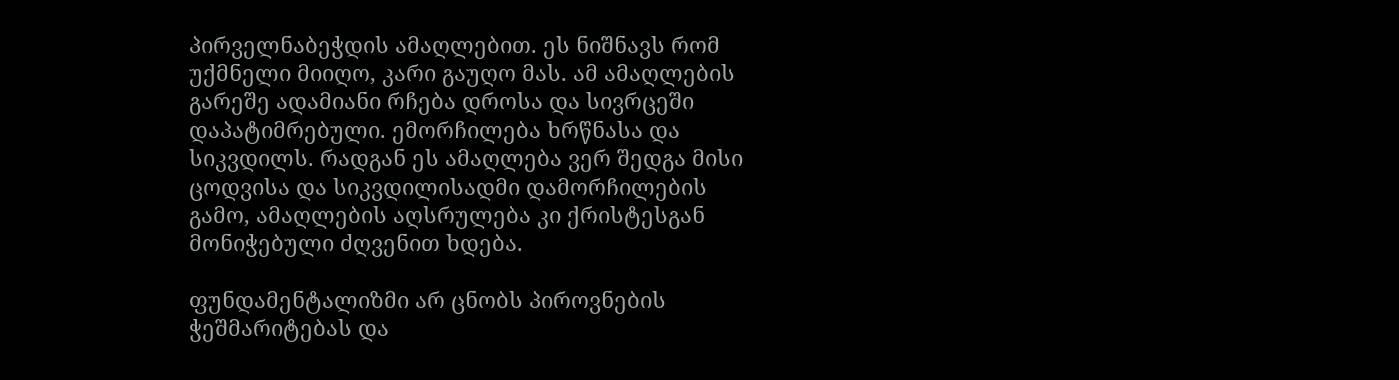პირველნაბეჭდის ამაღლებით. ეს ნიშნავს რომ უქმნელი მიიღო, კარი გაუღო მას. ამ ამაღლების გარეშე ადამიანი რჩება დროსა და სივრცეში დაპატიმრებული. ემორჩილება ხრწნასა და სიკვდილს. რადგან ეს ამაღლება ვერ შედგა მისი ცოდვისა და სიკვდილისადმი დამორჩილების გამო, ამაღლების აღსრულება კი ქრისტესგან მონიჭებული ძღვენით ხდება.

ფუნდამენტალიზმი არ ცნობს პიროვნების ჭეშმარიტებას და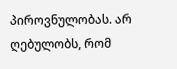პიროვნულობას. არ ღებულობს, რომ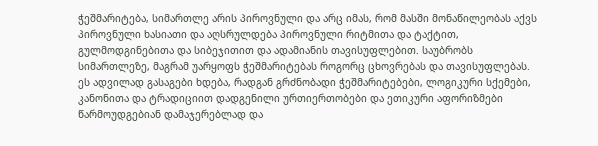ჭეშმარიტება, სიმართლე არის პიროვნული და არც იმას, რომ მასში მონაწილეობას აქვს პიროვნული ხასიათი და აღსრულდება პიროვნული რიტმითა და ტაქტით, გულმოდგინებითა და სიბეჯითით და ადამიანის თავისუფლებით. საუბრობს სიმართლეზე, მაგრამ უარყოფს ჭეშმარიტებას როგორც ცხოვრებას და თავისუფლებას. ეს ადვილად გასაგები ხდება, რადგან გრძნობადი ჭეშმარიტებები, ლოგიკური სქემები, კანონითა და ტრადიციით დადგენილი ურთიერთობები და ეთიკური აფორიზმები წარმოუდგებიან დამაჯერებლად და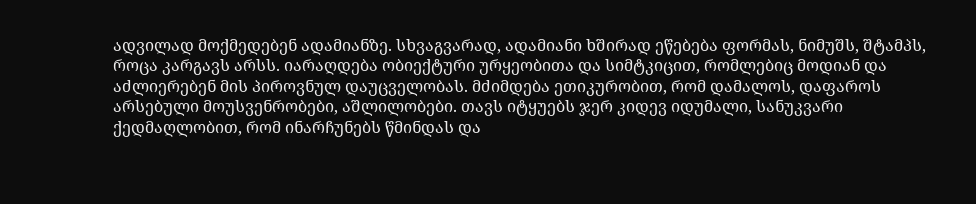ადვილად მოქმედებენ ადამიანზე. სხვაგვარად, ადამიანი ხშირად ეწებება ფორმას, ნიმუშს, შტამპს, როცა კარგავს არსს. იარაღდება ობიექტური ურყეობითა და სიმტკიცით, რომლებიც მოდიან და აძლიერებენ მის პიროვნულ დაუცველობას. მძიმდება ეთიკურობით, რომ დამალოს, დაფაროს არსებული მოუსვენრობები, აშლილობები. თავს იტყუებს ჯერ კიდევ იდუმალი, სანუკვარი ქედმაღლობით, რომ ინარჩუნებს წმინდას და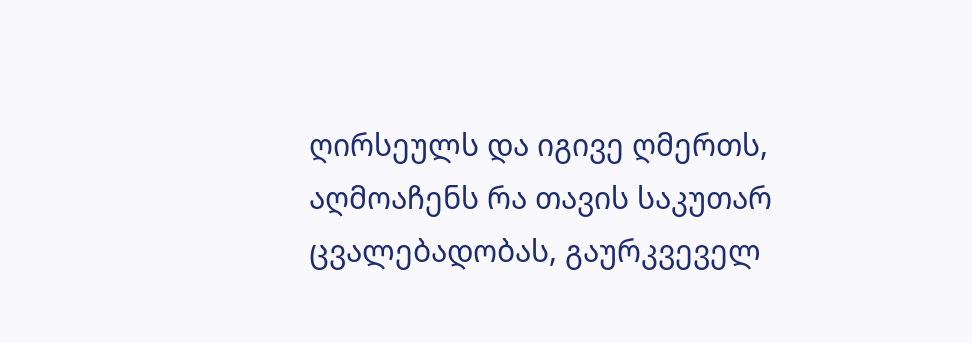ღირსეულს და იგივე ღმერთს, აღმოაჩენს რა თავის საკუთარ ცვალებადობას, გაურკვეველ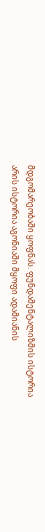მდგომარეობაში ყოფნას. ფუნდამენტალიზმის ისტორია არის ისტორია აგონიაში მყოფი ადამიანის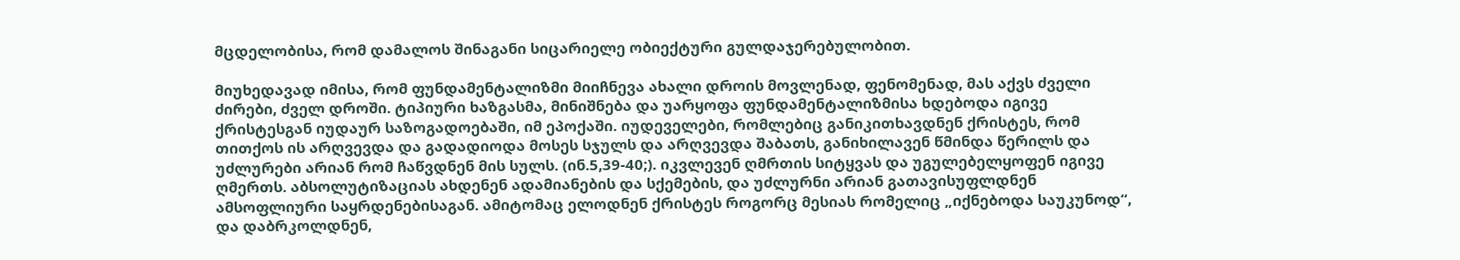მცდელობისა, რომ დამალოს შინაგანი სიცარიელე ობიექტური გულდაჯერებულობით.

მიუხედავად იმისა, რომ ფუნდამენტალიზმი მიიჩნევა ახალი დროის მოვლენად, ფენომენად, მას აქვს ძველი ძირები, ძველ დროში. ტიპიური ხაზგასმა, მინიშნება და უარყოფა ფუნდამენტალიზმისა ხდებოდა იგივე ქრისტესგან იუდაურ საზოგადოებაში, იმ ეპოქაში. იუდეველები, რომლებიც განიკითხავდნენ ქრისტეს, რომ თითქოს ის არღვევდა და გადადიოდა მოსეს სჯულს და არღვევდა შაბათს, განიხილავენ წმინდა წერილს და უძლურები არიან რომ ჩაწვდნენ მის სულს. (ინ.5,39-40;). იკვლევენ ღმრთის სიტყვას და უგულებელყოფენ იგივე ღმერთს. აბსოლუტიზაციას ახდენენ ადამიანების და სქემების, და უძლურნი არიან გათავისუფლდნენ ამსოფლიური საყრდენებისაგან. ამიტომაც ელოდნენ ქრისტეს როგორც მესიას რომელიც „იქნებოდა საუკუნოდ“, და დაბრკოლდნენ,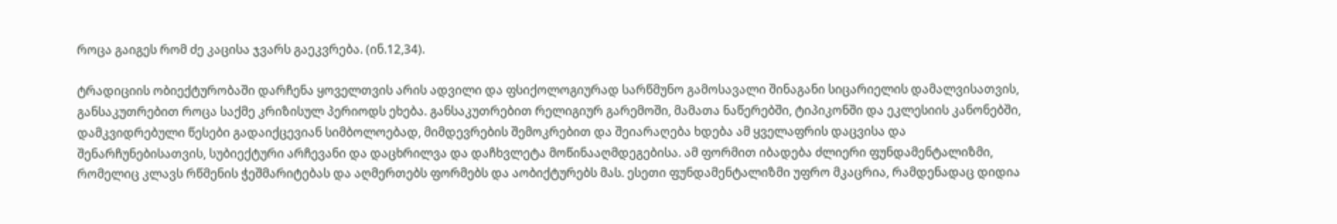როცა გაიგეს რომ ძე კაცისა ჯვარს გაეკვრება. (ინ.12,34).

ტრადიციის ობიექტურობაში დარჩენა ყოველთვის არის ადვილი და ფსიქოლოგიურად სარწმუნო გამოსავალი შინაგანი სიცარიელის დამალვისათვის, განსაკუთრებით როცა საქმე კრიზისულ პერიოდს ეხება. განსაკუთრებით რელიგიურ გარემოში, მამათა ნაწერებში, ტიპიკონში და ეკლესიის კანონებში, დამკვიდრებული წესები გადაიქცევიან სიმბოლოებად, მიმდევრების შემოკრებით და შეიარაღება ხდება ამ ყველაფრის დაცვისა და შენარჩუნებისათვის, სუბიექტური არჩევანი და დაცხრილვა და დაჩხვლეტა მოწინააღმდეგებისა. ამ ფორმით იბადება ძლიერი ფუნდამენტალიზმი, რომელიც კლავს რწმენის ჭეშმარიტებას და აღმერთებს ფორმებს და აობიქტურებს მას. ესეთი ფუნდამენტალიზმი უფრო მკაცრია, რამდენადაც დიდია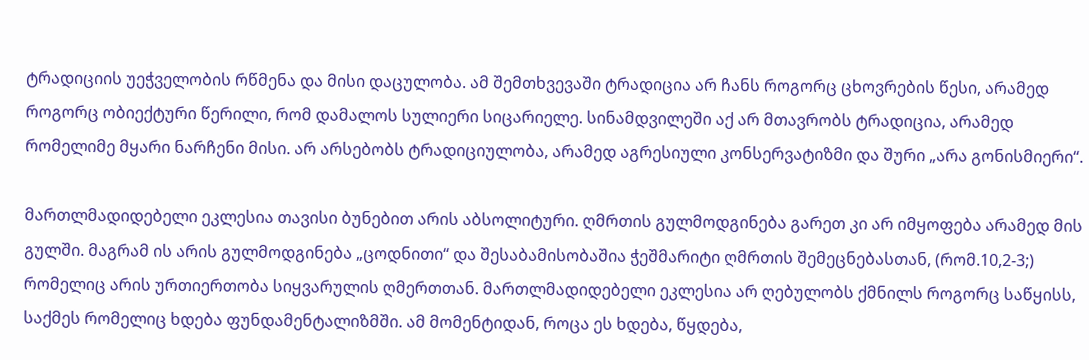ტრადიციის უეჭველობის რწმენა და მისი დაცულობა. ამ შემთხვევაში ტრადიცია არ ჩანს როგორც ცხოვრების წესი, არამედ როგორც ობიექტური წერილი, რომ დამალოს სულიერი სიცარიელე. სინამდვილეში აქ არ მთავრობს ტრადიცია, არამედ რომელიმე მყარი ნარჩენი მისი. არ არსებობს ტრადიციულობა, არამედ აგრესიული კონსერვატიზმი და შური „არა გონისმიერი“.

მართლმადიდებელი ეკლესია თავისი ბუნებით არის აბსოლიტური. ღმრთის გულმოდგინება გარეთ კი არ იმყოფება არამედ მის გულში. მაგრამ ის არის გულმოდგინება „ცოდნითი“ და შესაბამისობაშია ჭეშმარიტი ღმრთის შემეცნებასთან, (რომ.10,2-3;) რომელიც არის ურთიერთობა სიყვარულის ღმერთთან. მართლმადიდებელი ეკლესია არ ღებულობს ქმნილს როგორც საწყისს, საქმეს რომელიც ხდება ფუნდამენტალიზმში. ამ მომენტიდან, როცა ეს ხდება, წყდება,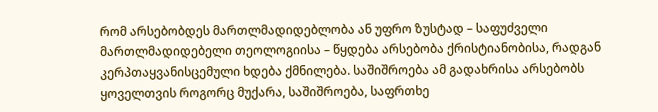რომ არსებობდეს მართლმადიდებლობა ან უფრო ზუსტად – საფუძველი მართლმადიდებელი თეოლოგიისა – წყდება არსებობა ქრისტიანობისა, რადგან კერპთაყვანისცემული ხდება ქმნილება. საშიშროება ამ გადახრისა არსებობს ყოველთვის როგორც მუქარა, საშიშროება, საფრთხე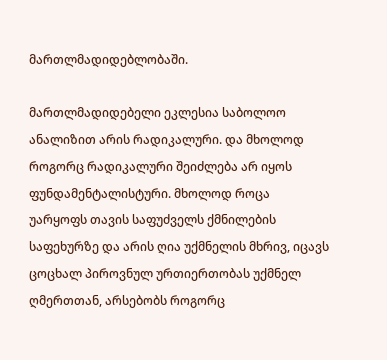მართლმადიდებლობაში.

მართლმადიდებელი ეკლესია საბოლოო ანალიზით არის რადიკალური. და მხოლოდ როგორც რადიკალური შეიძლება არ იყოს ფუნდამენტალისტური. მხოლოდ როცა უარყოფს თავის საფუძველს ქმნილების საფეხურზე და არის ღია უქმნელის მხრივ, იცავს ცოცხალ პიროვნულ ურთიერთობას უქმნელ ღმერთთან, არსებობს როგორც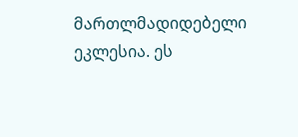მართლმადიდებელი ეკლესია. ეს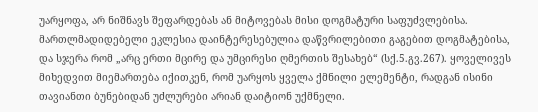უარყოფა, არ ნიშნავს შეფარდებას ან მიტოვებას მისი დოგმატური საფუძვლებისა. მართლმადიდებელი ეკლესია დაინტერესებულია დაწვრილებითი გაგებით დოგმატებისა, და სჯერა რომ „არც ერთი მცირე და უმცირესი ღმერთის შესახებ“ (სქ.5.გვ.267). ყოველივეს მიხედვით მიემართება იქითკენ, რომ უარყოს ყველა ქმნილი ელემენტი, რადგან ისინი თავიანთი ბუნებიდან უძლურები არიან დაიტიონ უქმნელი.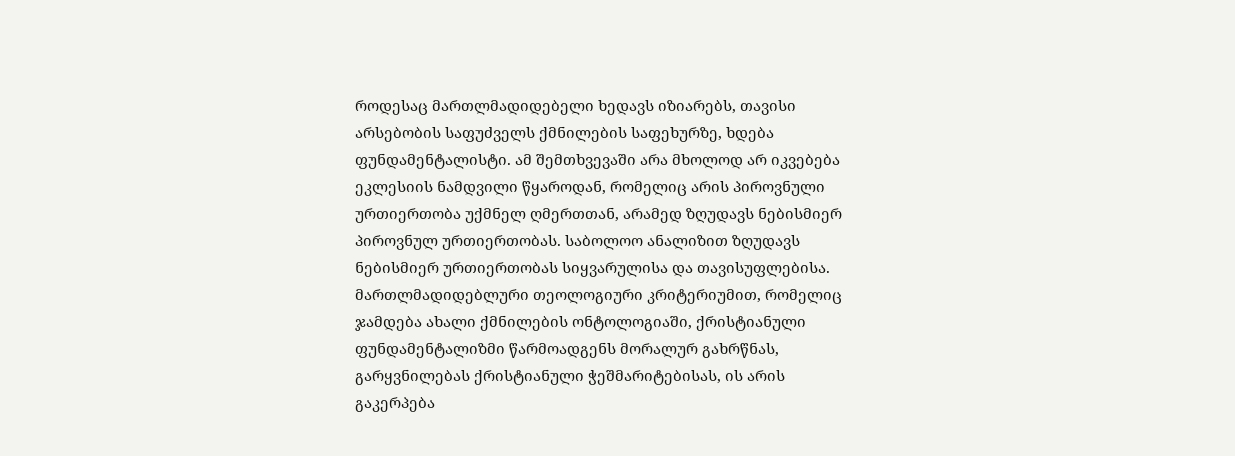როდესაც მართლმადიდებელი ხედავს იზიარებს, თავისი არსებობის საფუძველს ქმნილების საფეხურზე, ხდება ფუნდამენტალისტი. ამ შემთხვევაში არა მხოლოდ არ იკვებება ეკლესიის ნამდვილი წყაროდან, რომელიც არის პიროვნული ურთიერთობა უქმნელ ღმერთთან, არამედ ზღუდავს ნებისმიერ პიროვნულ ურთიერთობას. საბოლოო ანალიზით ზღუდავს ნებისმიერ ურთიერთობას სიყვარულისა და თავისუფლებისა. მართლმადიდებლური თეოლოგიური კრიტერიუმით, რომელიც ჯამდება ახალი ქმნილების ონტოლოგიაში, ქრისტიანული ფუნდამენტალიზმი წარმოადგენს მორალურ გახრწნას, გარყვნილებას ქრისტიანული ჭეშმარიტებისას, ის არის გაკერპება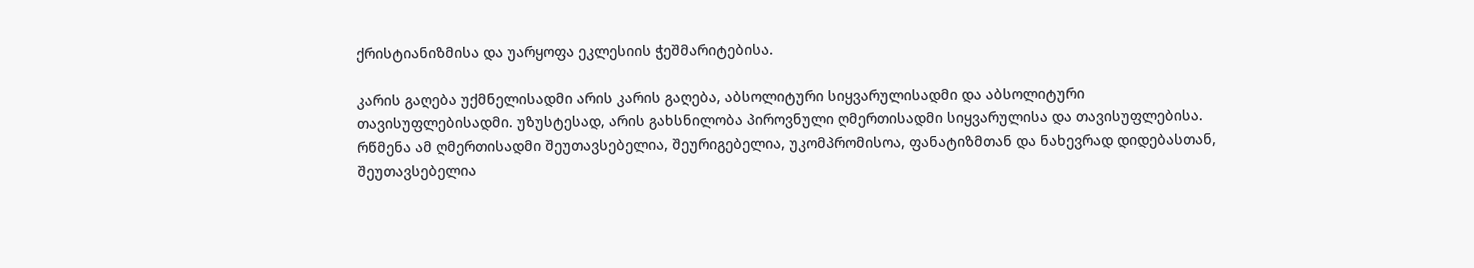ქრისტიანიზმისა და უარყოფა ეკლესიის ჭეშმარიტებისა.

კარის გაღება უქმნელისადმი არის კარის გაღება, აბსოლიტური სიყვარულისადმი და აბსოლიტური თავისუფლებისადმი. უზუსტესად, არის გახსნილობა პიროვნული ღმერთისადმი სიყვარულისა და თავისუფლებისა. რწმენა ამ ღმერთისადმი შეუთავსებელია, შეურიგებელია, უკომპრომისოა, ფანატიზმთან და ნახევრად დიდებასთან, შეუთავსებელია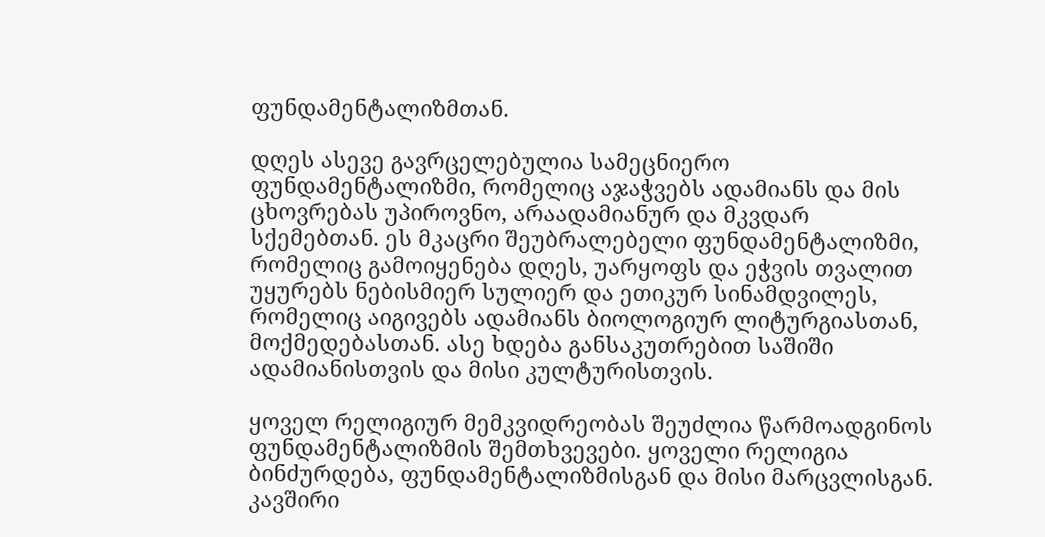ფუნდამენტალიზმთან.

დღეს ასევე გავრცელებულია სამეცნიერო ფუნდამენტალიზმი, რომელიც აჯაჭვებს ადამიანს და მის ცხოვრებას უპიროვნო, არაადამიანურ და მკვდარ სქემებთან. ეს მკაცრი შეუბრალებელი ფუნდამენტალიზმი, რომელიც გამოიყენება დღეს, უარყოფს და ეჭვის თვალით უყურებს ნებისმიერ სულიერ და ეთიკურ სინამდვილეს, რომელიც აიგივებს ადამიანს ბიოლოგიურ ლიტურგიასთან, მოქმედებასთან. ასე ხდება განსაკუთრებით საშიში ადამიანისთვის და მისი კულტურისთვის.

ყოველ რელიგიურ მემკვიდრეობას შეუძლია წარმოადგინოს ფუნდამენტალიზმის შემთხვევები. ყოველი რელიგია ბინძურდება, ფუნდამენტალიზმისგან და მისი მარცვლისგან.
კავშირი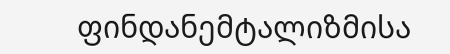ფინდანემტალიზმისა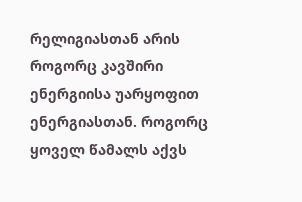რელიგიასთან არის როგორც კავშირი ენერგიისა უარყოფით ენერგიასთან. როგორც ყოველ წამალს აქვს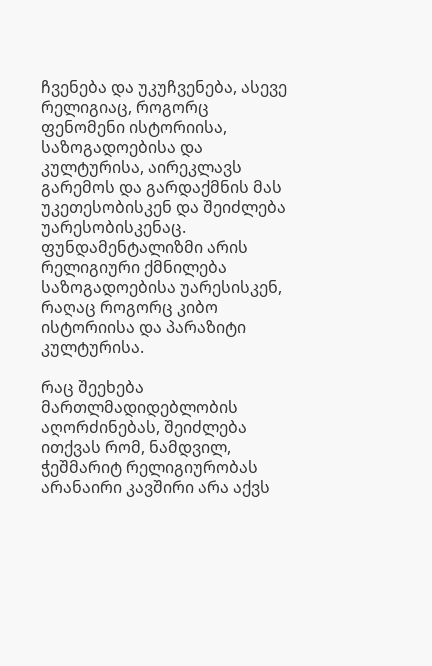ჩვენება და უკუჩვენება, ასევე რელიგიაც, როგორც ფენომენი ისტორიისა, საზოგადოებისა და კულტურისა, აირეკლავს გარემოს და გარდაქმნის მას უკეთესობისკენ და შეიძლება უარესობისკენაც. ფუნდამენტალიზმი არის რელიგიური ქმნილება საზოგადოებისა უარესისკენ, რაღაც როგორც კიბო ისტორიისა და პარაზიტი კულტურისა.

რაც შეეხება მართლმადიდებლობის აღორძინებას, შეიძლება ითქვას რომ, ნამდვილ, ჭეშმარიტ რელიგიურობას არანაირი კავშირი არა აქვს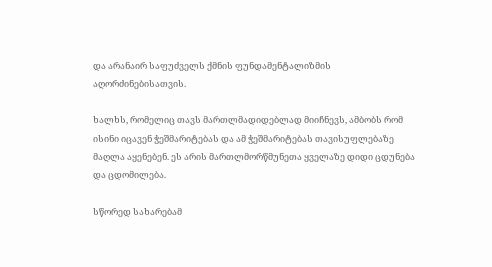და არანაირ საფუძველს ქმნის ფუნდამენტალიზმის აღორძინებისათვის.

ხალხს, რომელიც თავს მართლმადიდებლად მიიჩნევს, ამბობს რომ ისინი იცავენ ჭეშმარიტებას და ამ ჭეშმარიტებას თავისუფლებაზე მაღლა აყენებენ. ეს არის მართლმორწმუნეთა ყველაზე დიდი ცდუნება და ცდომილება.

სწორედ სახარებამ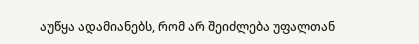აუწყა ადამიანებს, რომ არ შეიძლება უფალთან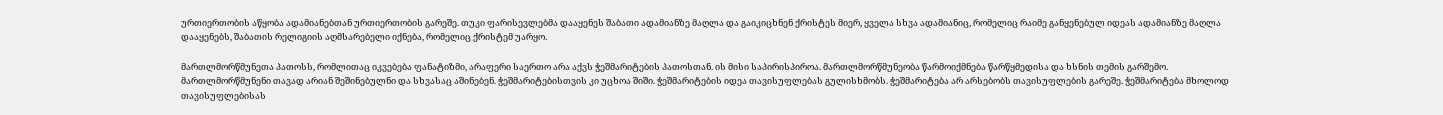ურთიერთობის აწყობა ადამიანებთან ურთიერთობის გარეშე. თუკი ფარისევლებმა დააყენეს შაბათი ადამიანზე მაღლა და გაიკიცხნენ ქრისტეს მიერ, ყველა სხვა ადამიანიც, რომელიც რაიმე განყენებულ იდეას ადამიანზე მაღლა დააყენებს, შაბათის რელიგიის აღმსარებელი იქნება, რომელიც ქრისტემ უარყო.

მართლმორწმუნეთა პათოსს, რომლითაც იკვებება ფანატიზმი, არაფერი საერთო არა აქვს ჭეშმარიტების პათოსთან. ის მისი საპირისპიროა. მართლმორწმუნეობა წარმოიქმნება წარწყმედისა და ხსნის თემის გარშემო. მართლმორწმუნენი თავად არიან შეშინებულნი და სხვასაც აშინებენ. ჭეშმარიტებისთვის კი უცხოა შიში. ჭეშმარიტების იდეა თავისუფლებას გულისხმობს. ჭეშმარიტება არ არსებობს თავისუფლების გარეშე. ჭეშმარიტება მხოლოდ თავისუფლებისას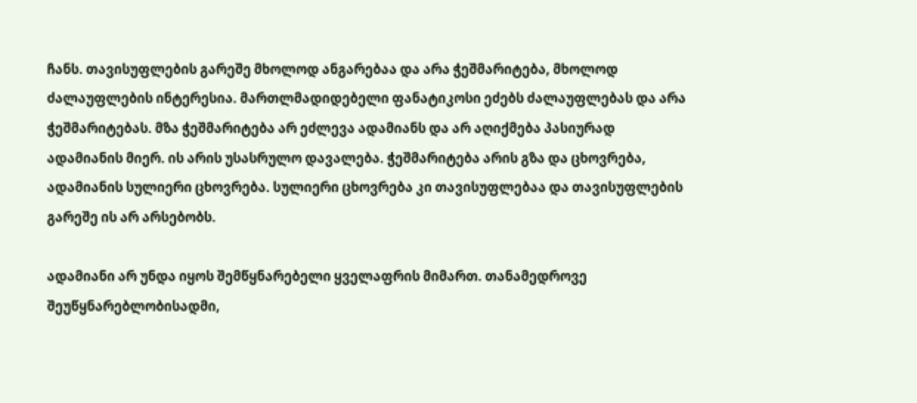ჩანს. თავისუფლების გარეშე მხოლოდ ანგარებაა და არა ჭეშმარიტება, მხოლოდ ძალაუფლების ინტერესია. მართლმადიდებელი ფანატიკოსი ეძებს ძალაუფლებას და არა ჭეშმარიტებას. მზა ჭეშმარიტება არ ეძლევა ადამიანს და არ აღიქმება პასიურად ადამიანის მიერ. ის არის უსასრულო დავალება. ჭეშმარიტება არის გზა და ცხოვრება, ადამიანის სულიერი ცხოვრება. სულიერი ცხოვრება კი თავისუფლებაა და თავისუფლების გარეშე ის არ არსებობს.

ადამიანი არ უნდა იყოს შემწყნარებელი ყველაფრის მიმართ. თანამედროვე შეუწყნარებლობისადმი,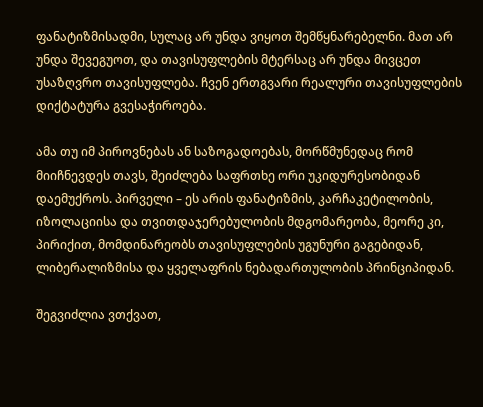ფანატიზმისადმი, სულაც არ უნდა ვიყოთ შემწყნარებელნი. მათ არ უნდა შევეგუოთ, და თავისუფლების მტერსაც არ უნდა მივცეთ უსაზღვრო თავისუფლება. ჩვენ ერთგვარი რეალური თავისუფლების დიქტატურა გვესაჭიროება.

ამა თუ იმ პიროვნებას ან საზოგადოებას, მორწმუნედაც რომ მიიჩნევდეს თავს, შეიძლება საფრთხე ორი უკიდურესობიდან დაემუქროს. პირველი – ეს არის ფანატიზმის, კარჩაკეტილობის, იზოლაციისა და თვითდაჯერებულობის მდგომარეობა, მეორე კი, პირიქით, მომდინარეობს თავისუფლების უგუნური გაგებიდან, ლიბერალიზმისა და ყველაფრის ნებადართულობის პრინციპიდან.

შეგვიძლია ვთქვათ,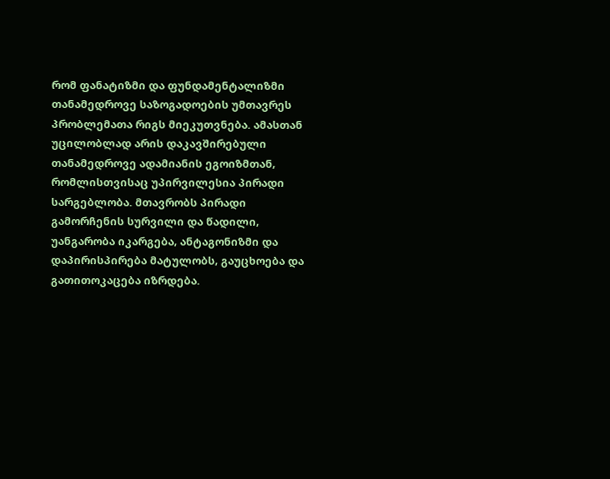რომ ფანატიზმი და ფუნდამენტალიზმი თანამედროვე საზოგადოების უმთავრეს პრობლემათა რიგს მიეკუთვნება. ამასთან უცილობლად არის დაკავშირებული თანამედროვე ადამიანის ეგოიზმთან, რომლისთვისაც უპირვილესია პირადი სარგებლობა. მთავრობს პირადი გამორჩენის სურვილი და წადილი, უანგარობა იკარგება, ანტაგონიზმი და დაპირისპირება მატულობს, გაუცხოება და გათითოკაცება იზრდება.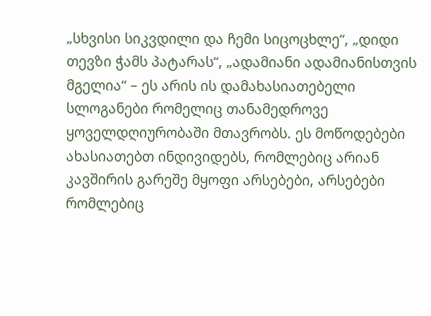„სხვისი სიკვდილი და ჩემი სიცოცხლე“, „დიდი თევზი ჭამს პატარას“, „ადამიანი ადამიანისთვის მგელია“ – ეს არის ის დამახასიათებელი სლოგანები რომელიც თანამედროვე ყოველდღიურობაში მთავრობს. ეს მოწოდებები ახასიათებთ ინდივიდებს, რომლებიც არიან კავშირის გარეშე მყოფი არსებები, არსებები რომლებიც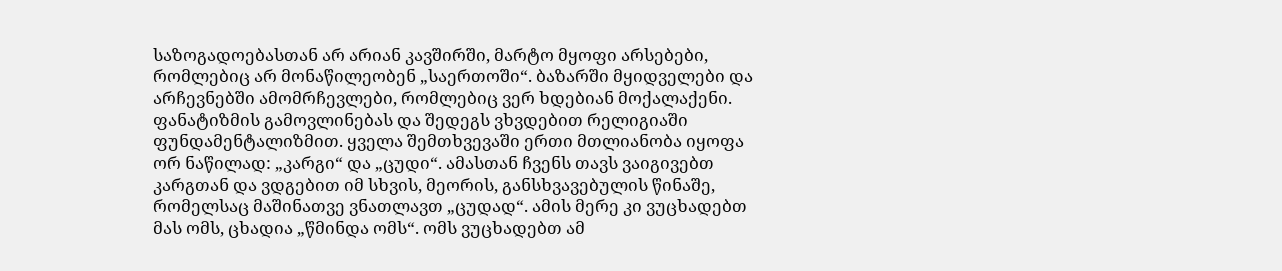საზოგადოებასთან არ არიან კავშირში, მარტო მყოფი არსებები, რომლებიც არ მონაწილეობენ „საერთოში“. ბაზარში მყიდველები და არჩევნებში ამომრჩევლები, რომლებიც ვერ ხდებიან მოქალაქენი.
ფანატიზმის გამოვლინებას და შედეგს ვხვდებით რელიგიაში ფუნდამენტალიზმით. ყველა შემთხვევაში ერთი მთლიანობა იყოფა ორ ნაწილად: „კარგი“ და „ცუდი“. ამასთან ჩვენს თავს ვაიგივებთ კარგთან და ვდგებით იმ სხვის, მეორის, განსხვავებულის წინაშე, რომელსაც მაშინათვე ვნათლავთ „ცუდად“. ამის მერე კი ვუცხადებთ მას ომს, ცხადია „წმინდა ომს“. ომს ვუცხადებთ ამ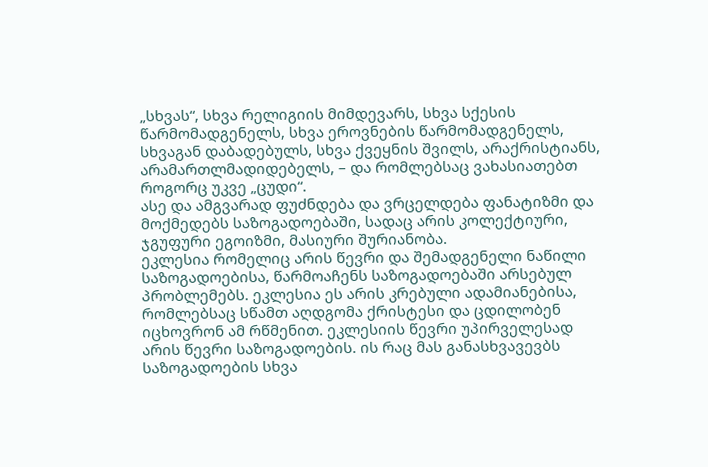„სხვას“, სხვა რელიგიის მიმდევარს, სხვა სქესის წარმომადგენელს, სხვა ეროვნების წარმომადგენელს, სხვაგან დაბადებულს, სხვა ქვეყნის შვილს, არაქრისტიანს, არამართლმადიდებელს, – და რომლებსაც ვახასიათებთ როგორც უკვე „ცუდი“.
ასე და ამგვარად ფუძნდება და ვრცელდება ფანატიზმი და მოქმედებს საზოგადოებაში, სადაც არის კოლექტიური, ჯგუფური ეგოიზმი, მასიური შურიანობა.
ეკლესია რომელიც არის წევრი და შემადგენელი ნაწილი საზოგადოებისა, წარმოაჩენს საზოგადოებაში არსებულ პრობლემებს. ეკლესია ეს არის კრებული ადამიანებისა, რომლებსაც სწამთ აღდგომა ქრისტესი და ცდილობენ იცხოვრონ ამ რწმენით. ეკლესიის წევრი უპირველესად არის წევრი საზოგადოების. ის რაც მას განასხვავევბს საზოგადოების სხვა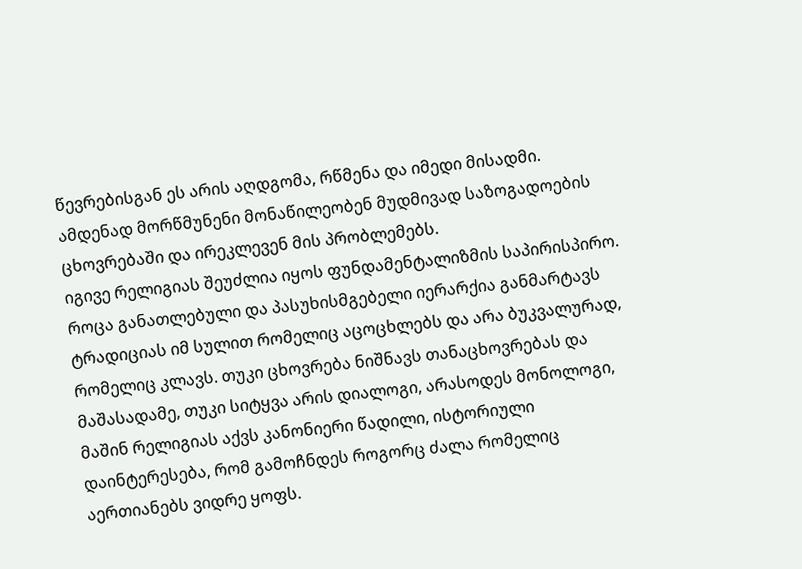წევრებისგან ეს არის აღდგომა, რწმენა და იმედი მისადმი. ამდენად მორწმუნენი მონაწილეობენ მუდმივად საზოგადოების ცხოვრებაში და ირეკლევენ მის პრობლემებს.
იგივე რელიგიას შეუძლია იყოს ფუნდამენტალიზმის საპირისპირო. როცა განათლებული და პასუხისმგებელი იერარქია განმარტავს ტრადიციას იმ სულით რომელიც აცოცხლებს და არა ბუკვალურად, რომელიც კლავს. თუკი ცხოვრება ნიშნავს თანაცხოვრებას და მაშასადამე, თუკი სიტყვა არის დიალოგი, არასოდეს მონოლოგი, მაშინ რელიგიას აქვს კანონიერი წადილი, ისტორიული დაინტერესება, რომ გამოჩნდეს როგორც ძალა რომელიც აერთიანებს ვიდრე ყოფს.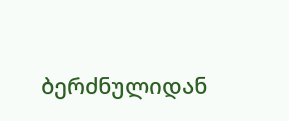ბერძნულიდან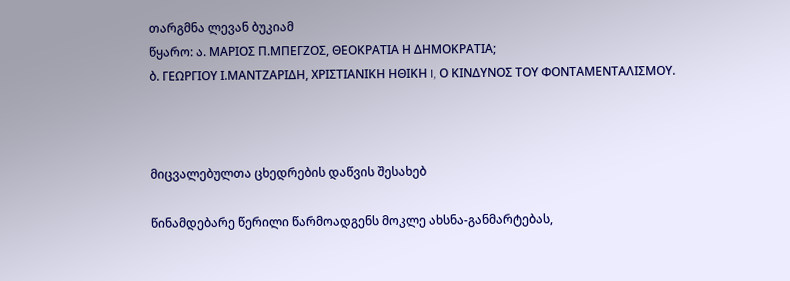თარგმნა ლევან ბუკიამ
წყარო: ა. ΜΑΡΙΟΣ Π.ΜΠΕΓΖΟΣ, ΘΕΟΚΡΑΤΙΑ Η ΔΗΜΟΚΡΑΤΙΑ;
ბ. ΓΕΩΡΓΙΟΥ Ι.ΜΑΝΤΖΑΡΙΔΗ, ΧΡΙΣΤΙΑΝΙΚΗ ΗΘΙΚΗ I, Ο ΚΙΝΔΥΝΟΣ ΤΟΥ ΦΟΝΤΑΜΕΝΤΑΛΙΣΜΟΥ.



მიცვალებულთა ცხედრების დაწვის შესახებ

წინამდებარე წერილი წარმოადგენს მოკლე ახსნა-განმარტებას,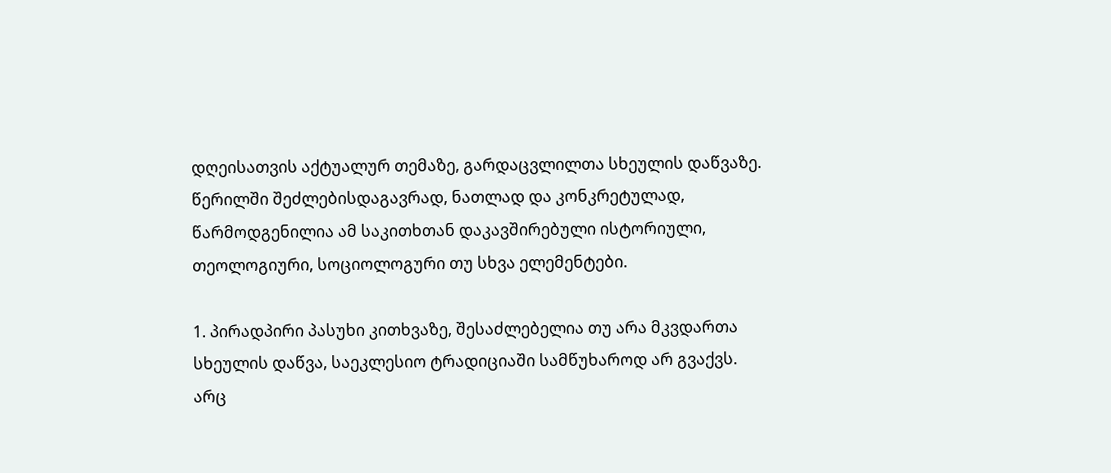დღეისათვის აქტუალურ თემაზე, გარდაცვლილთა სხეულის დაწვაზე.
წერილში შეძლებისდაგავრად, ნათლად და კონკრეტულად, წარმოდგენილია ამ საკითხთან დაკავშირებული ისტორიული, თეოლოგიური, სოციოლოგური თუ სხვა ელემენტები.

1. პირადპირი პასუხი კითხვაზე, შესაძლებელია თუ არა მკვდართა სხეულის დაწვა, საეკლესიო ტრადიციაში სამწუხაროდ არ გვაქვს. არც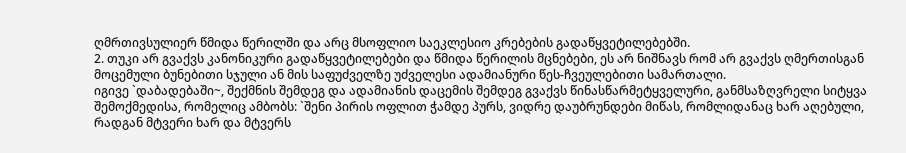ღმრთივსულიერ წმიდა წერილში და არც მსოფლიო საეკლესიო კრებების გადაწყვეტილებებში.
2. თუკი არ გვაქვს კანონიკური გადაწყვეტილებები და წმიდა წერილის მცნებები, ეს არ ნიშნავს რომ არ გვაქვს ღმერთისგან მოცემული ბუნებითი სჯული ან მის საფუძველზე უძველესი ადამიანური წეს-ჩვეულებითი სამართალი.
იგივე `დაბადებაში~, შექმნის შემდეგ და ადამიანის დაცემის შემდეგ გვაქვს წინასწარმეტყველური, განმსაზღვრელი სიტყვა შემოქმედისა, რომელიც ამბობს: `შენი პირის ოფლით ჭამდე პურს, ვიდრე დაუბრუნდები მიწას, რომლიდანაც ხარ აღებული, რადგან მტვერი ხარ და მტვერს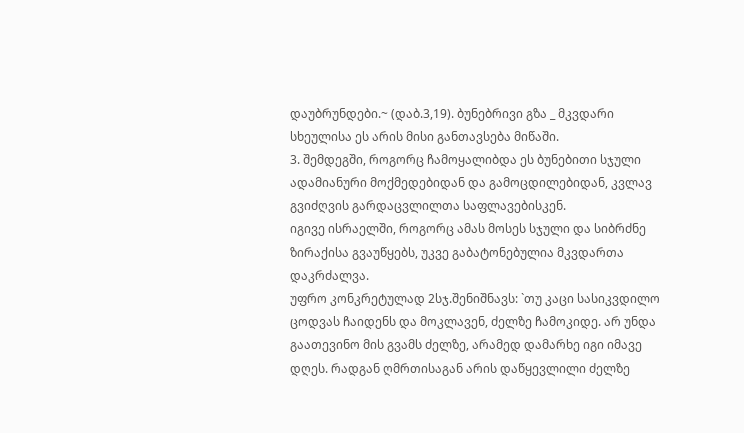დაუბრუნდები.~ (დაბ.3,19). ბუნებრივი გზა _ მკვდარი სხეულისა ეს არის მისი განთავსება მიწაში.
3. შემდეგში, როგორც ჩამოყალიბდა ეს ბუნებითი სჯული ადამიანური მოქმედებიდან და გამოცდილებიდან, კვლავ გვიძღვის გარდაცვლილთა საფლავებისკენ.
იგივე ისრაელში, როგორც ამას მოსეს სჯული და სიბრძნე ზირაქისა გვაუწყებს, უკვე გაბატონებულია მკვდართა დაკრძალვა.
უფრო კონკრეტულად 2სჯ.შენიშნავს: `თუ კაცი სასიკვდილო ცოდვას ჩაიდენს და მოკლავენ, ძელზე ჩამოკიდე. არ უნდა გაათევინო მის გვამს ძელზე, არამედ დამარხე იგი იმავე დღეს. რადგან ღმრთისაგან არის დაწყევლილი ძელზე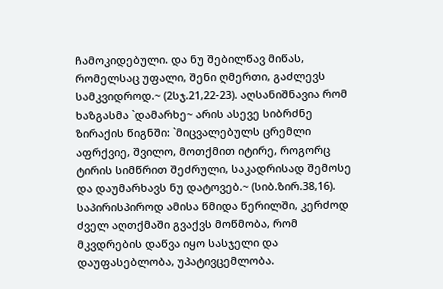ჩამოკიდებული. და ნუ შებილწავ მიწას, რომელსაც უფალი, შენი ღმერთი, გაძლევს სამკვიდროდ.~ (2სჯ.21,22-23). აღსანიშნავია რომ ხაზგასმა `დამარხე~ არის ასევე სიბრძნე ზირაქის წიგნში: `მიცვალებულს ცრემლი აფრქვიე, შვილო, მოთქმით იტირე, როგორც ტირის სიმწრით შეძრული, საკადრისად შემოსე და დაუმარხავს ნუ დატოვებ.~ (სიბ.ზირ.38,16).
საპირისპიროდ ამისა წმიდა წერილში, კერძოდ ძველ აღთქმაში გვაქვს მოწმობა, რომ მკვდრების დაწვა იყო სასჯელი და დაუფასებლობა, უპატივცემლობა.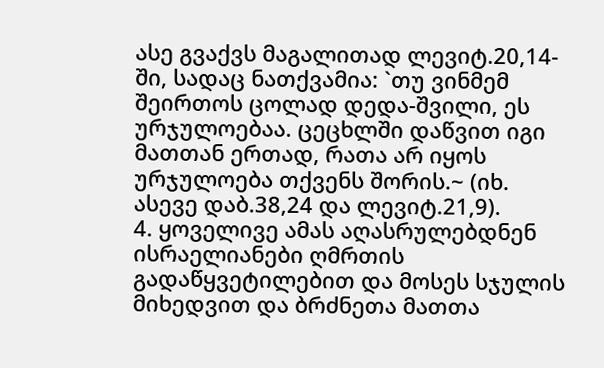ასე გვაქვს მაგალითად ლევიტ.20,14-ში, სადაც ნათქვამია: `თუ ვინმემ შეირთოს ცოლად დედა-შვილი, ეს ურჯულოებაა. ცეცხლში დაწვით იგი მათთან ერთად, რათა არ იყოს ურჯულოება თქვენს შორის.~ (იხ. ასევე დაბ.38,24 და ლევიტ.21,9).
4. ყოველივე ამას აღასრულებდნენ ისრაელიანები ღმრთის გადაწყვეტილებით და მოსეს სჯულის მიხედვით და ბრძნეთა მათთა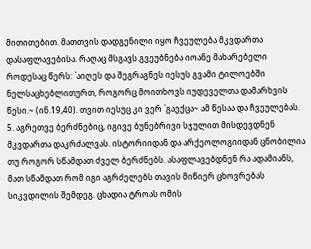მითითებით. მათთვის დადგენილი იყო ჩვეულება მკვდართა დასაფლავებისა. რაღაც მსგავს გვეუბნება იოანე მახარებელი როდესაც წერს: `აიღეს და შეგრაგნეს იესუს გვამი ტილოებში ნელსაცხებლითურთ, როგორც მოითხოვს იუდეველთა დამარხვის წესი.~ (ინ.19,40). თვით იესუც კი ვერ `გაექცა~ ამ წესაა და ჩვეულებას.
5. აგრეთვე ბერძნებიც, იგივე ბუნებრივი სჯულით მისდევდნენ მკვდართა დაკრძალვას. ისტორიიდან და არქეოლოგიიდან ცნობილია თუ როგორ სწამდათ ძველ ბერძნებს. ასაფლავებდნენ რა ადამიანს, მათ სწამდათ რომ იგი აგრძელებს თავის მიწიერ ცხოვრებას სიკვდილის შემდეგ. ცხადია ტროას ომის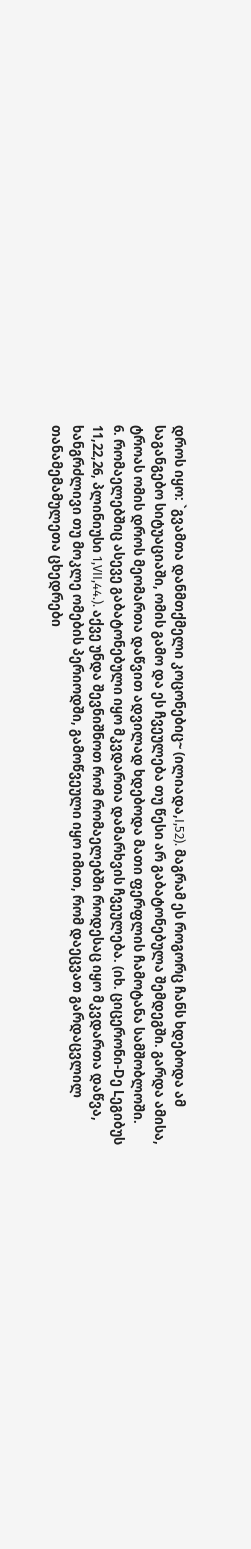დროს იყო: `გვამთა დანმთქმელი კოცონებიც~ (ილიადა,I,52). მაგრამ ეს როგორც ჩანს ხდებოდა ამ საგანგებო სიტუაციაში, ომის გამო და ეს ჩვეულება თუ წესი არ გაბატონებულა შემდეგში. გარდა ამისა, ტროას ომის დროს მეომართა დაწვით ადვილად ხდებოდა მათი ფერფლის ჩამოტანა სამშობლოში.
6. რომაელებშიც ასევე გაბატონებული იყო მკვდართა დამარხვის ჩვეულება. (იხ. ციცერონი-Dე Lეგიბუს 11,22,26, პლინიუსი 1,VII,44.). აქვე უნდა შევნიშნოთ რომ რომაელებში როდესაც იყო მკვდართა დაწვა, ხანგრძლივი თუ მოკლე ომების პერიოდში, გამოწვეული იყო იმით, რომ დაეცვათ გარდაცვლილ თანამემამულეთა ცხედრები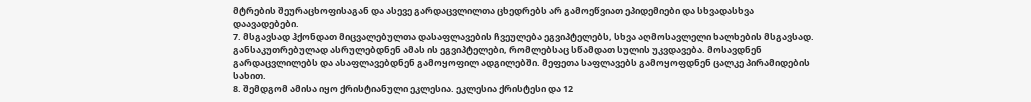მტრების შეურაცხოფისაგან და ასევე გარდაცვლილთა ცხედრებს არ გამოეწვიათ ეპიდემიები და სხვადასხვა დაავადებები.
7. მსგავსად ჰქონდათ მიცვალებულთა დასაფლავების ჩვეულება ეგვიპტელებს, სხვა აღმოსავლელი ხალხების მსგავსად. განსაკუთრებულად ასრულებდნენ ამას ის ეგვიპტელები, რომლებსაც სწამდათ სულის უკვდავება. მოსავდნენ გარდაცვლილებს და ასაფლავებდნენ გამოყოფილ ადგილებში. მეფეთა საფლავებს გამოყოფდნენ ცალკე პირამიდების სახით.
8. შემდგომ ამისა იყო ქრისტიანული ეკლესია. ეკლესია ქრისტესი და 12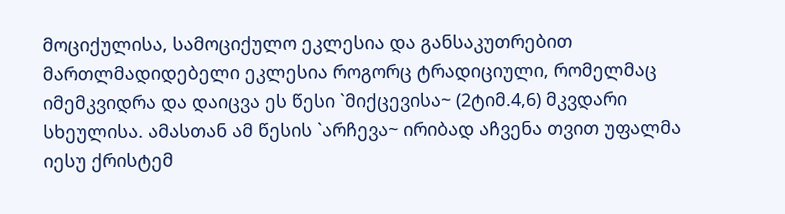მოციქულისა, სამოციქულო ეკლესია და განსაკუთრებით მართლმადიდებელი ეკლესია როგორც ტრადიციული, რომელმაც იმემკვიდრა და დაიცვა ეს წესი `მიქცევისა~ (2ტიმ.4,6) მკვდარი სხეულისა. ამასთან ამ წესის `არჩევა~ ირიბად აჩვენა თვით უფალმა იესუ ქრისტემ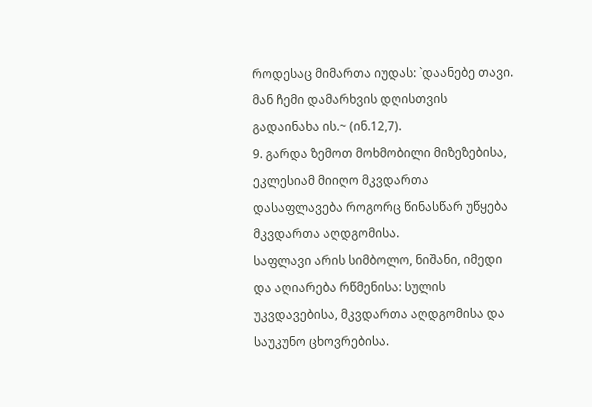როდესაც მიმართა იუდას: `დაანებე თავი. მან ჩემი დამარხვის დღისთვის გადაინახა ის.~ (ინ.12,7).
9. გარდა ზემოთ მოხმობილი მიზეზებისა, ეკლესიამ მიიღო მკვდართა დასაფლავება როგორც წინასწარ უწყება მკვდართა აღდგომისა.
საფლავი არის სიმბოლო, ნიშანი, იმედი და აღიარება რწმენისა: სულის უკვდავებისა, მკვდართა აღდგომისა და საუკუნო ცხოვრებისა.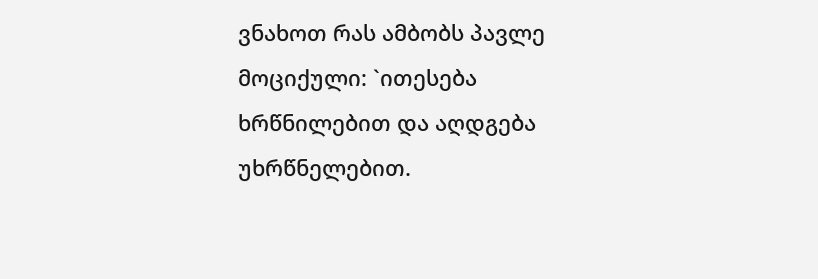ვნახოთ რას ამბობს პავლე მოციქული: `ითესება ხრწნილებით და აღდგება უხრწნელებით.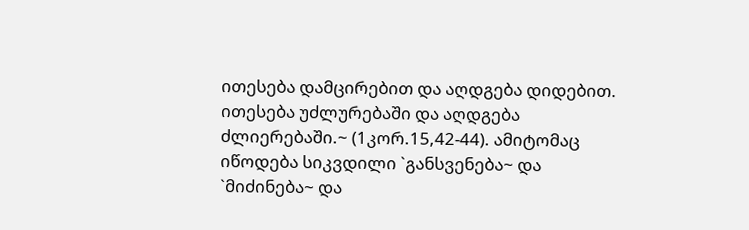ითესება დამცირებით და აღდგება დიდებით. ითესება უძლურებაში და აღდგება ძლიერებაში.~ (1კორ.15,42-44). ამიტომაც იწოდება სიკვდილი `განსვენება~ და `მიძინება~ და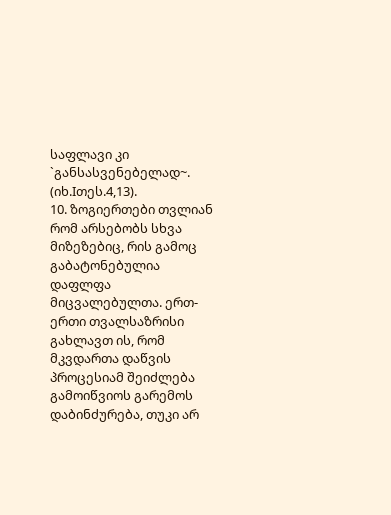საფლავი კი `განსასვენებელად~. (იხ.Iთეს.4,13).
10. ზოგიერთები თვლიან რომ არსებობს სხვა მიზეზებიც, რის გამოც გაბატონებულია დაფლფა მიცვალებულთა. ერთ-ერთი თვალსაზრისი გახლავთ ის, რომ მკვდართა დაწვის პროცესიამ შეიძლება გამოიწვიოს გარემოს დაბინძურება, თუკი არ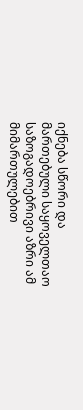იქნება სწორი და მართებული საყოველთაო საზოგადოებრივი აზრი ამ მიმართულებით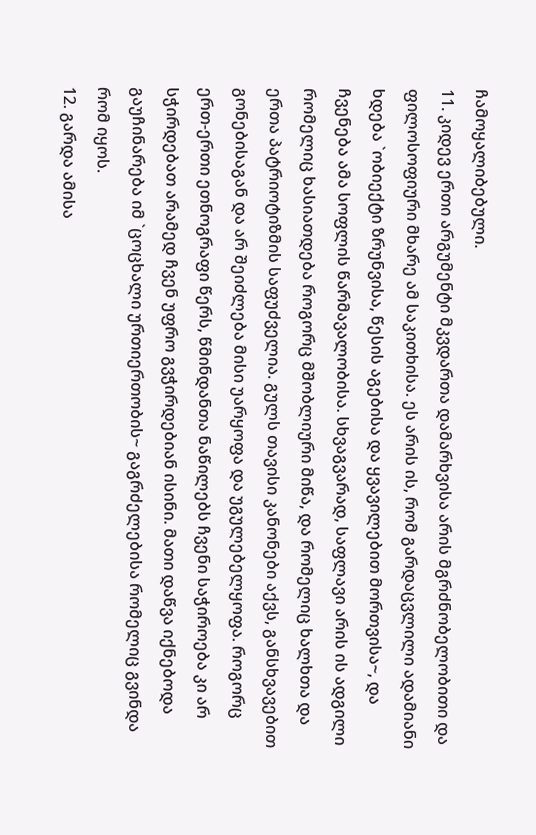ჩამოყალიბებული.
11. კიდევ ერთი არგუმენტი მკვდართა დამარხვისა არის მგრძნობელობითი და ფილოსოფიური მხარე ამ საკითხისა. ეს არის ის, რომ გარდაცვლილი ადამიანი ხდება `ობიექტი ზრუნვისა, წესის აგებისა და ყვავილებით მორთვისა~, და ჩვენება ამა სოფლის წარმავალობისა. სხვაგვარად, საფლავი არის ის ადგილი რომელიც ხასიათდება როგორც მშობლიური მიწა, და რომელიც ხალხთა და ერთა პატრიოტიზმის საფუძველია. გულს თავისი კანონები აქვს, განსხვავებით გონებისაგან და არ შეიძლება მისი უარყოფა და უგულებელყოფა. როგორც ერთ-ერთი ეთნოგრაფი წერს, წმინდანთა ნაწილებს ჩვენი საჭიროება კი არ სჭირდებათ არამედ ჩვენ უფრო გვჭირდებიან ისინი. მათი დაწვა იქნებოდა გაუჩინარება იმ `ცოცხალი ურთიერთობის~ გაგრძელებისა რომელიც გვინდა რომ იყოს.
12. გარდა ამისა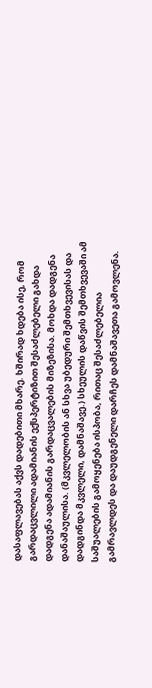დასაფლავებას აქვს დადებითი მხარე. ხშირად ხდება ისე, რომ გარდაცვლილი ადამიანის ექსპერტიზით შესაძლებელი გახდა დადგენა ადამიანის გარდაცვალების მიზეზისა. მოხდა დადგენა დანაშაულისა. (მკვლელობის ან სხვა უბედური შემთხვევისას და დადგინდა მკვლელი, დამნაშავე.) სხეულის დაწვის შემთხვევაში ამ საშუალების გამოყენება ისპობა, რითაც შესაძლებელია გამრავლდეს და დაუდგენელი დარჩეს დამნაშავეთა გამოვლენა.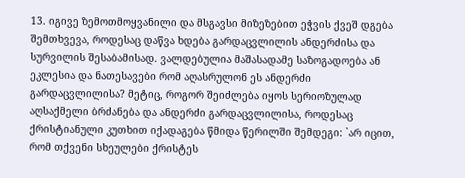13. იგივე ზემოთმოყვანილი და მსგავსი მიზეზებით ეჭვის ქვეშ დგება შემთხვევა, როდესაც დაწვა ხდება გარდაცვლილის ანდერძისა და სურვილის შესაბამისად. ვალდებულია მაშასადამე საზოგადოება ან ეკლესია და ნათესავები რომ აღასრულონ ეს ანდერძი გარდაცვლილისა? მეტიც, როგორ შეიძლება იყოს სერიოზულად აღსაქმელი ბრძანება და ანდერძი გარდაცვლილისა, როდესაც ქრისტიანული კუთხით იქადაგება წმიდა წერილში შემდეგი: `არ იცით, რომ თქვენი სხეულები ქრისტეს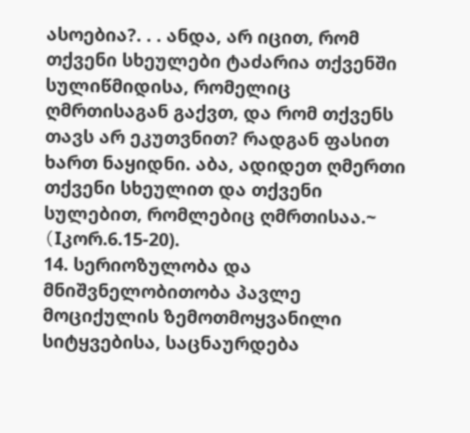ასოებია?. . . ანდა, არ იცით, რომ თქვენი სხეულები ტაძარია თქვენში სულიწმიდისა, რომელიც ღმრთისაგან გაქვთ, და რომ თქვენს თავს არ ეკუთვნით? რადგან ფასით ხართ ნაყიდნი. აბა, ადიდეთ ღმერთი თქვენი სხეულით და თქვენი სულებით, რომლებიც ღმრთისაა.~ (Iკორ.6.15-20).
14. სერიოზულობა და მნიშვნელობითობა პავლე მოციქულის ზემოთმოყვანილი სიტყვებისა, საცნაურდება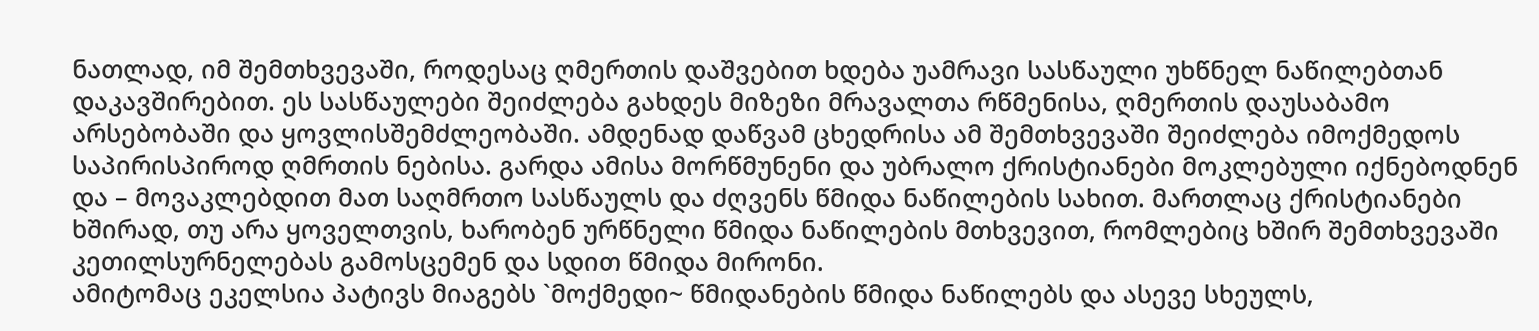ნათლად, იმ შემთხვევაში, როდესაც ღმერთის დაშვებით ხდება უამრავი სასწაული უხწნელ ნაწილებთან დაკავშირებით. ეს სასწაულები შეიძლება გახდეს მიზეზი მრავალთა რწმენისა, ღმერთის დაუსაბამო არსებობაში და ყოვლისშემძლეობაში. ამდენად დაწვამ ცხედრისა ამ შემთხვევაში შეიძლება იმოქმედოს საპირისპიროდ ღმრთის ნებისა. გარდა ამისა მორწმუნენი და უბრალო ქრისტიანები მოკლებული იქნებოდნენ და – მოვაკლებდით მათ საღმრთო სასწაულს და ძღვენს წმიდა ნაწილების სახით. მართლაც ქრისტიანები ხშირად, თუ არა ყოველთვის, ხარობენ ურწნელი წმიდა ნაწილების მთხვევით, რომლებიც ხშირ შემთხვევაში კეთილსურნელებას გამოსცემენ და სდით წმიდა მირონი.
ამიტომაც ეკელსია პატივს მიაგებს `მოქმედი~ წმიდანების წმიდა ნაწილებს და ასევე სხეულს,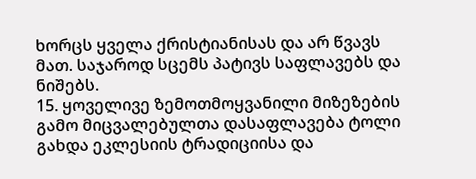ხორცს ყველა ქრისტიანისას და არ წვავს მათ. საჯაროდ სცემს პატივს საფლავებს და ნიშებს.
15. ყოველივე ზემოთმოყვანილი მიზეზების გამო მიცვალებულთა დასაფლავება ტოლი გახდა ეკლესიის ტრადიციისა და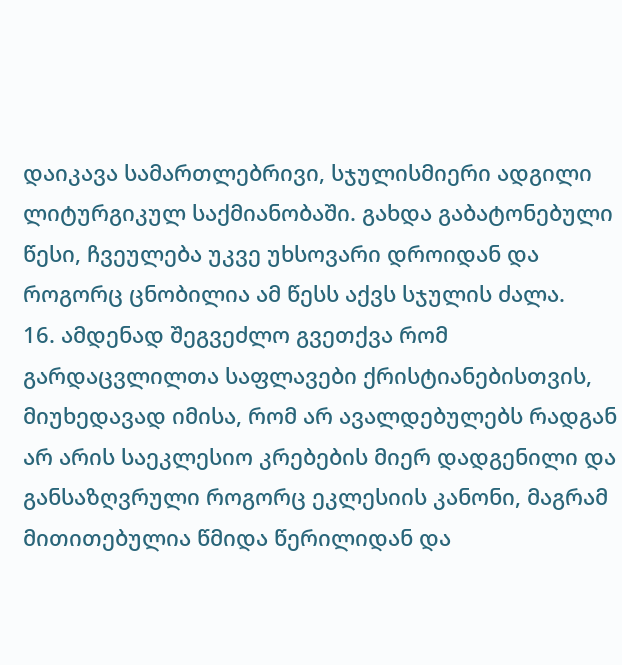დაიკავა სამართლებრივი, სჯულისმიერი ადგილი ლიტურგიკულ საქმიანობაში. გახდა გაბატონებული წესი, ჩვეულება უკვე უხსოვარი დროიდან და როგორც ცნობილია ამ წესს აქვს სჯულის ძალა.
16. ამდენად შეგვეძლო გვეთქვა რომ გარდაცვლილთა საფლავები ქრისტიანებისთვის, მიუხედავად იმისა, რომ არ ავალდებულებს რადგან არ არის საეკლესიო კრებების მიერ დადგენილი და განსაზღვრული როგორც ეკლესიის კანონი, მაგრამ მითითებულია წმიდა წერილიდან და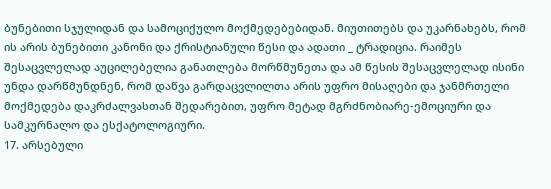ბუნებითი სჯულიდან და სამოციქულო მოქმედებებიდან. მიუთითებს და უკარნახებს, რომ ის არის ბუნებითი კანონი და ქრისტიანული წესი და ადათი _ ტრადიცია. რაიმეს შესაცვლელად აუცილებელია განათლება მორწმუნეთა და ამ წესის შესაცვლელად ისინი უნდა დარწმუნდნენ, რომ დაწვა გარდაცვლილთა არის უფრო მისაღები და ჯანმრთელი მოქმედება დაკრძალვასთან შედარებით, უფრო მეტად მგრძნობიარე-ემოციური და სამკურნალო და ესქატოლოგიური.
17. არსებული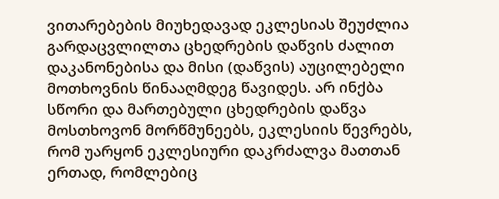ვითარებების მიუხედავად ეკლესიას შეუძლია გარდაცვლილთა ცხედრების დაწვის ძალით დაკანონებისა და მისი (დაწვის) აუცილებელი მოთხოვნის წინააღმდეგ წავიდეს. არ ინქბა სწორი და მართებული ცხედრების დაწვა მოსთხოვონ მორწმუნეებს, ეკლესიის წევრებს, რომ უარყონ ეკლესიური დაკრძალვა მათთან ერთად, რომლებიც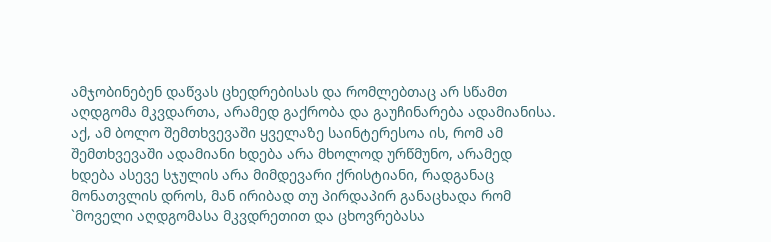ამჯობინებენ დაწვას ცხედრებისას და რომლებთაც არ სწამთ აღდგომა მკვდართა, არამედ გაქრობა და გაუჩინარება ადამიანისა. აქ, ამ ბოლო შემთხვევაში ყველაზე საინტერესოა ის, რომ ამ შემთხვევაში ადამიანი ხდება არა მხოლოდ ურწმუნო, არამედ ხდება ასევე სჯულის არა მიმდევარი ქრისტიანი, რადგანაც მონათვლის დროს, მან ირიბად თუ პირდაპირ განაცხადა რომ `მოველი აღდგომასა მკვდრეთით და ცხოვრებასა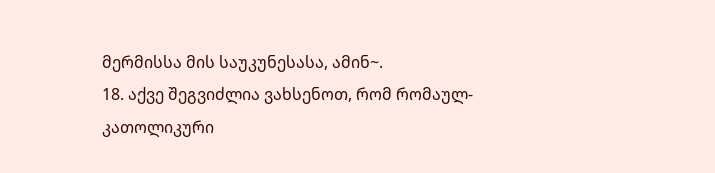მერმისსა მის საუკუნესასა, ამინ~.
18. აქვე შეგვიძლია ვახსენოთ, რომ რომაულ-კათოლიკური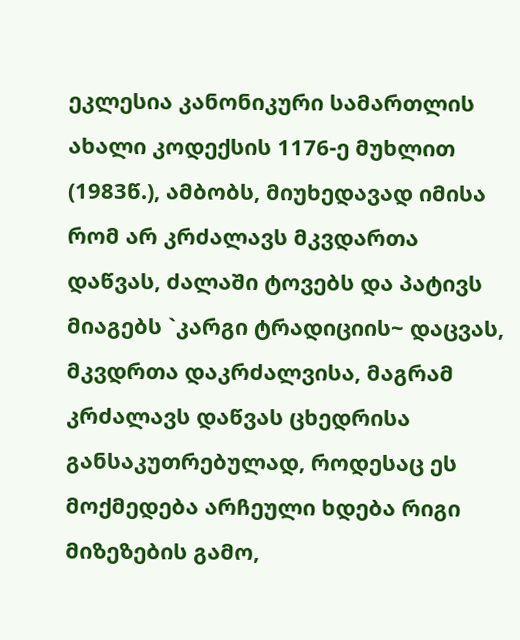ეკლესია კანონიკური სამართლის ახალი კოდექსის 1176-ე მუხლით (1983წ.), ამბობს, მიუხედავად იმისა რომ არ კრძალავს მკვდართა დაწვას, ძალაში ტოვებს და პატივს მიაგებს `კარგი ტრადიციის~ დაცვას, მკვდრთა დაკრძალვისა, მაგრამ კრძალავს დაწვას ცხედრისა განსაკუთრებულად, როდესაც ეს მოქმედება არჩეული ხდება რიგი მიზეზების გამო,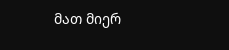მათ მიერ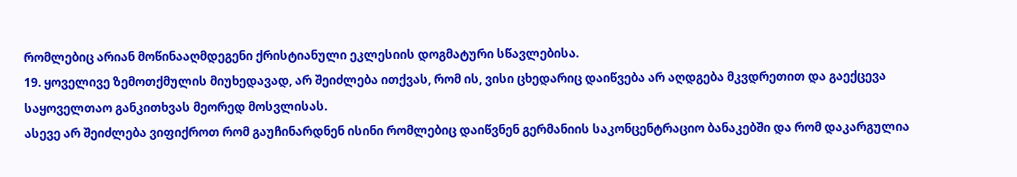რომლებიც არიან მოწინააღმდეგენი ქრისტიანული ეკლესიის დოგმატური სწავლებისა.
19. ყოველივე ზემოთქმულის მიუხედავად, არ შეიძლება ითქვას, რომ ის, ვისი ცხედარიც დაიწვება არ აღდგება მკვდრეთით და გაექცევა საყოველთაო განკითხვას მეორედ მოსვლისას.
ასევე არ შეიძლება ვიფიქროთ რომ გაუჩინარდნენ ისინი რომლებიც დაიწვნენ გერმანიის საკონცენტრაციო ბანაკებში და რომ დაკარგულია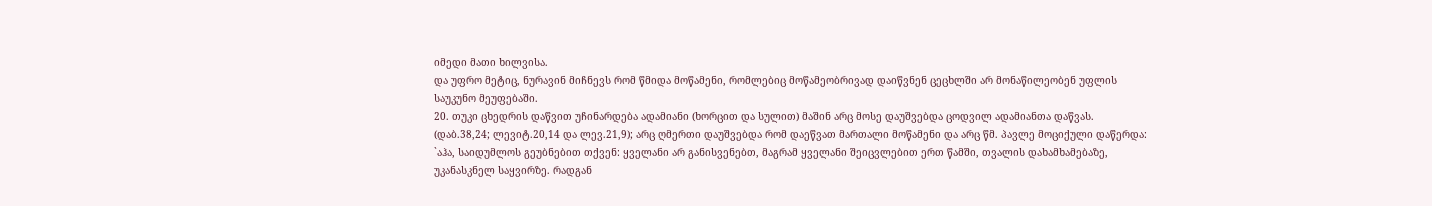იმედი მათი ხილვისა.
და უფრო მეტიც, ნურავინ მიჩნევს რომ წმიდა მოწამენი, რომლებიც მოწამეობრივად დაიწვნენ ცეცხლში არ მონაწილეობენ უფლის საუკუნო მეუფებაში.
20. თუკი ცხედრის დაწვით უჩინარდება ადამიანი (ხორცით და სულით) მაშინ არც მოსე დაუშვებდა ცოდვილ ადამიანთა დაწვას. (დაბ.38,24; ლევიტ.20,14 და ლევ.21,9); არც ღმერთი დაუშვებდა რომ დაეწვათ მართალი მოწამენი და არც წმ. პავლე მოციქული დაწერდა: `აჰა, საიდუმლოს გეუბნებით თქვენ: ყველანი არ განისვენებთ, მაგრამ ყველანი შეიცვლებით ერთ წამში, თვალის დახამხამებაზე, უკანასკნელ საყვირზე. რადგან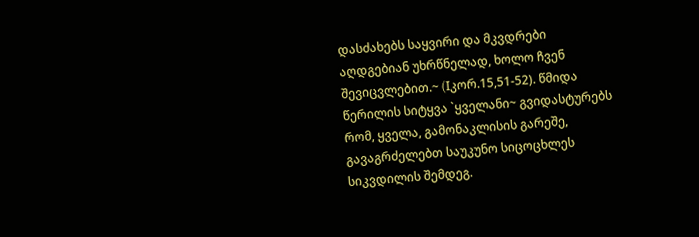დასძახებს საყვირი და მკვდრები აღდგებიან უხრწნელად, ხოლო ჩვენ შევიცვლებით.~ (Iკორ.15,51-52). წმიდა წერილის სიტყვა `ყველანი~ გვიდასტურებს რომ, ყველა, გამონაკლისის გარეშე, გავაგრძელებთ საუკუნო სიცოცხლეს სიკვდილის შემდეგ.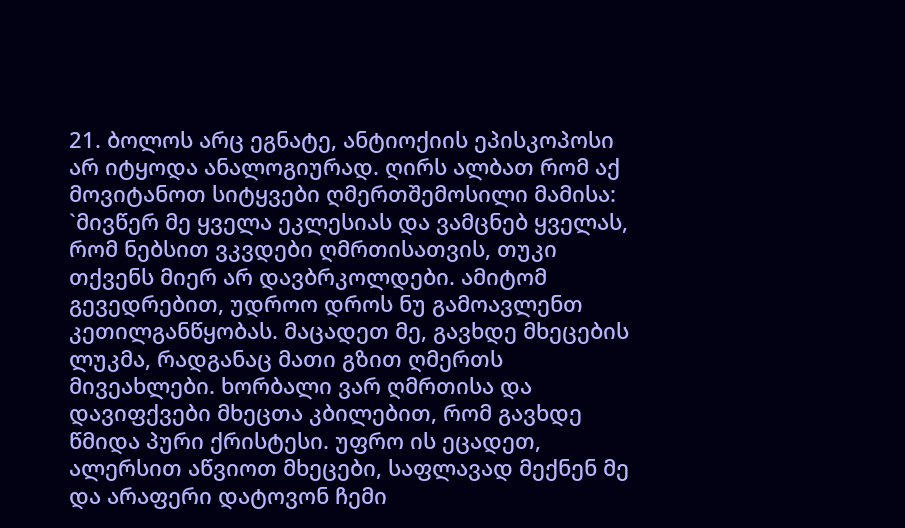21. ბოლოს არც ეგნატე, ანტიოქიის ეპისკოპოსი არ იტყოდა ანალოგიურად. ღირს ალბათ რომ აქ მოვიტანოთ სიტყვები ღმერთშემოსილი მამისა: `მივწერ მე ყველა ეკლესიას და ვამცნებ ყველას, რომ ნებსით ვკვდები ღმრთისათვის, თუკი თქვენს მიერ არ დავბრკოლდები. ამიტომ გევედრებით, უდროო დროს ნუ გამოავლენთ კეთილგანწყობას. მაცადეთ მე, გავხდე მხეცების ლუკმა, რადგანაც მათი გზით ღმერთს მივეახლები. ხორბალი ვარ ღმრთისა და დავიფქვები მხეცთა კბილებით, რომ გავხდე წმიდა პური ქრისტესი. უფრო ის ეცადეთ, ალერსით აწვიოთ მხეცები, საფლავად მექნენ მე და არაფერი დატოვონ ჩემი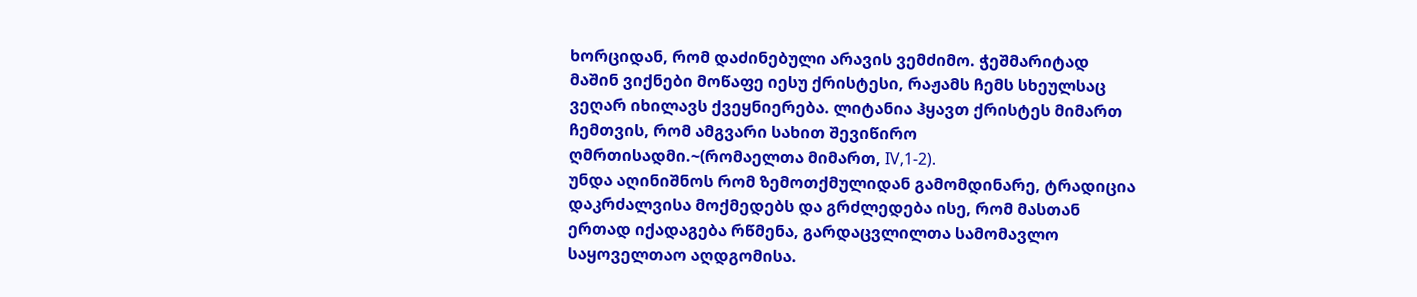ხორციდან, რომ დაძინებული არავის ვემძიმო. ჭეშმარიტად მაშინ ვიქნები მოწაფე იესუ ქრისტესი, რაჟამს ჩემს სხეულსაც ვეღარ იხილავს ქვეყნიერება. ლიტანია ჰყავთ ქრისტეს მიმართ ჩემთვის, რომ ამგვარი სახით შევიწირო ღმრთისადმი.~(რომაელთა მიმართ, IV,1-2).
უნდა აღინიშნოს რომ ზემოთქმულიდან გამომდინარე, ტრადიცია დაკრძალვისა მოქმედებს და გრძლედება ისე, რომ მასთან ერთად იქადაგება რწმენა, გარდაცვლილთა სამომავლო საყოველთაო აღდგომისა.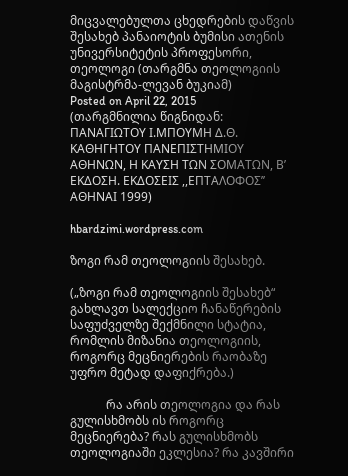მიცვალებულთა ცხედრების დაწვის შესახებ პანაიოტის ბუმისი ათენის უნივერსიტეტის პროფესორი, თეოლოგი (თარგმნა თეოლოგიის მაგისტრმა-ლევან ბუკიამ)
Posted on April 22, 2015
(თარგმნილია წიგნიდან: ΠΑΝΑΓΙΩΤΟΥ Ι.ΜΠΟΥΜΗ Δ.Θ. ΚΑΘΗΓΗΤΟΥ ΠΑΝΕΠΙΣΤΗΜΙΟΥ ΑΘΗΝΩΝ, Η ΚΑΥΣΗ ΤΩΝ ΣΟΜΑΤΩΝ, Β’ ΕΚΔΟΣΗ. ΕΚΔΟΣΕΙΣ ,,ΕΠΤΑΛΟΦΟΣ’’ ΑΘΗΝΑΙ 1999)

hbardzimi.wordpress.com

ზოგი რამ თეოლოგიის შესახებ.

(„ზოგი რამ თეოლოგიის შესახებ“ გახლავთ სალექციო ჩანაწერების საფუძველზე შექმნილი სტატია, რომლის მიზანია თეოლოგიის, როგორც მეცნიერების რაობაზე უფრო მეტად დაფიქრება.)

            რა არის თეოლოგია და რას გულისხმობს ის როგორც მეცნიერება? რას გულისხმობს თეოლოგიაში ეკლესია? რა კავშირი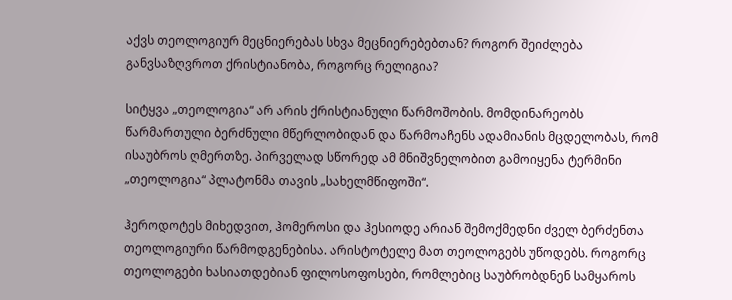აქვს თეოლოგიურ მეცნიერებას სხვა მეცნიერებებთან? როგორ შეიძლება განვსაზღვროთ ქრისტიანობა, როგორც რელიგია?

სიტყვა „თეოლოგია“ არ არის ქრისტიანული წარმოშობის. მომდინარეობს წარმართული ბერძნული მწერლობიდან და წარმოაჩენს ადამიანის მცდელობას, რომ ისაუბროს ღმერთზე. პირველად სწორედ ამ მნიშვნელობით გამოიყენა ტერმინი „თეოლოგია“ პლატონმა თავის „სახელმწიფოში“.

ჰეროდოტეს მიხედვით, ჰომეროსი და ჰესიოდე არიან შემოქმედნი ძველ ბერძენთა თეოლოგიური წარმოდგენებისა. არისტოტელე მათ თეოლოგებს უწოდებს. როგორც თეოლოგები ხასიათდებიან ფილოსოფოსები, რომლებიც საუბრობდნენ სამყაროს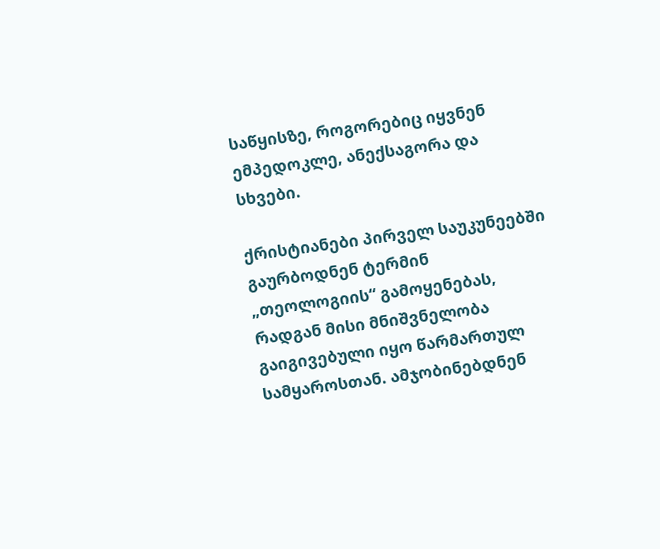საწყისზე, როგორებიც იყვნენ ემპედოკლე, ანექსაგორა და სხვები.

ქრისტიანები პირველ საუკუნეებში გაურბოდნენ ტერმინ „თეოლოგიის“ გამოყენებას, რადგან მისი მნიშვნელობა გაიგივებული იყო წარმართულ სამყაროსთან. ამჯობინებდნენ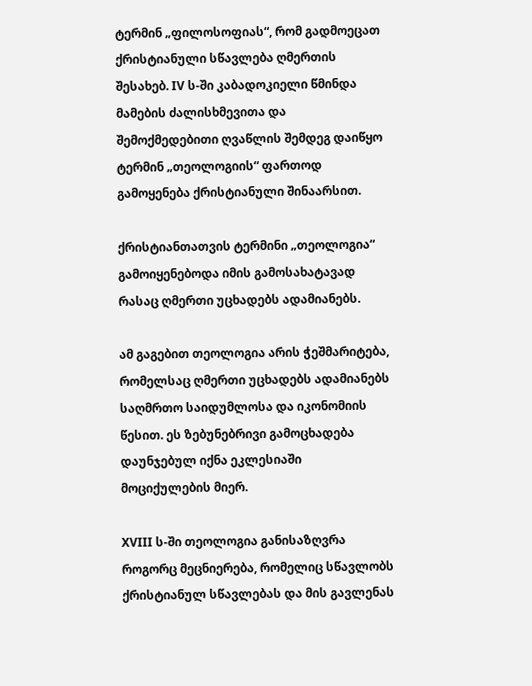ტერმინ „ფილოსოფიას“, რომ გადმოეცათ ქრისტიანული სწავლება ღმერთის შესახებ. IV ს-ში კაბადოკიელი წმინდა მამების ძალისხმევითა და შემოქმედებითი ღვაწლის შემდეგ დაიწყო ტერმინ „თეოლოგიის“ ფართოდ გამოყენება ქრისტიანული შინაარსით.

ქრისტიანთათვის ტერმინი „თეოლოგია“ გამოიყენებოდა იმის გამოსახატავად რასაც ღმერთი უცხადებს ადამიანებს.

ამ გაგებით თეოლოგია არის ჭეშმარიტება, რომელსაც ღმერთი უცხადებს ადამიანებს საღმრთო საიდუმლოსა და იკონომიის წესით. ეს ზებუნებრივი გამოცხადება დაუნჯებულ იქნა ეკლესიაში მოციქულების მიერ.

XVIII ს-ში თეოლოგია განისაზღვრა როგორც მეცნიერება, რომელიც სწავლობს ქრისტიანულ სწავლებას და მის გავლენას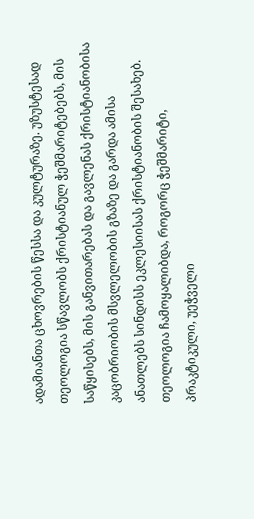ადამიანთა ცხოვრების წესსა და კულტურაზე. უზუსტესად თეოლოგია სწავლობს ქრისტიანულ ჭეშმარიტებებს, მის საწყისებს, მის განვითარებას და გავლენას ქრისტიანობისა კაცობრიობის მსვლელობის გზაზე და გარდა ამისა ანათლებს სინდისს ეკლესიისას ქრისტიანობის შესახებ. თეოლოგია ჩამოყალიბდა, როგორც ჭეშმარიტი, პრაკტიკული, უეჭველი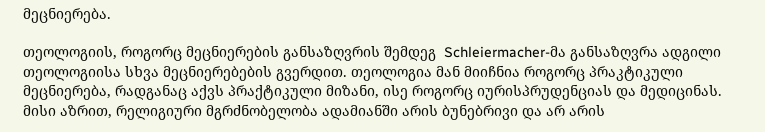მეცნიერება.

თეოლოგიის, როგორც მეცნიერების განსაზღვრის შემდეგ  Schleiermacher-მა განსაზღვრა ადგილი თეოლოგიისა სხვა მეცნიერებების გვერდით. თეოლოგია მან მიიჩნია როგორც პრაკტიკული მეცნიერება, რადგანაც აქვს პრაქტიკული მიზანი, ისე როგორც იურისპრუდენციას და მედიცინას. მისი აზრით, რელიგიური მგრძნობელობა ადამიანში არის ბუნებრივი და არ არის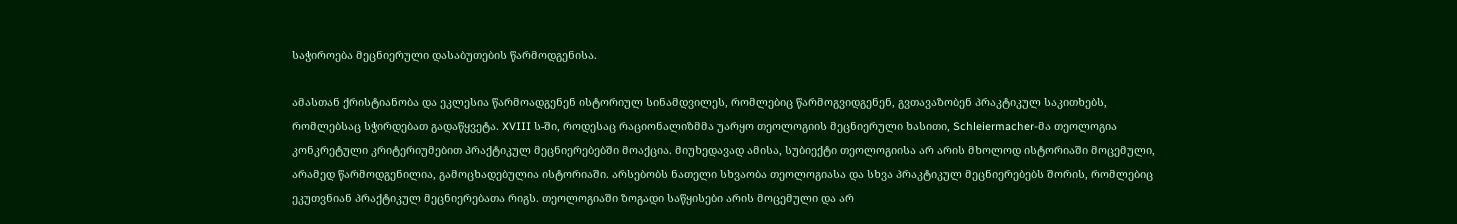საჭიროება მეცნიერული დასაბუთების წარმოდგენისა.

ამასთან ქრისტიანობა და ეკლესია წარმოადგენენ ისტორიულ სინამდვილეს, რომლებიც წარმოგვიდგენენ, გვთავაზობენ პრაკტიკულ საკითხებს, რომლებსაც სჭირდებათ გადაწყვეტა. XVIII ს-ში, როდესაც რაციონალიზმმა უარყო თეოლოგიის მეცნიერული ხასითი, Schleiermacher-მა თეოლოგია კონკრეტული კრიტერიუმებით პრაქტიკულ მეცნიერებებში მოაქცია. მიუხედავად ამისა, სუბიექტი თეოლოგიისა არ არის მხოლოდ ისტორიაში მოცემული, არამედ წარმოდგენილია, გამოცხადებულია ისტორიაში. არსებობს ნათელი სხვაობა თეოლოგიასა და სხვა პრაკტიკულ მეცნიერებებს შორის, რომლებიც ეკუთვნიან პრაქტიკულ მეცნიერებათა რიგს. თეოლოგიაში ზოგადი საწყისები არის მოცემული და არ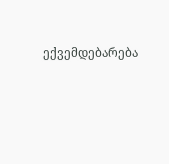ექვემდებარება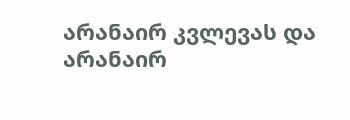არანაირ კვლევას და არანაირ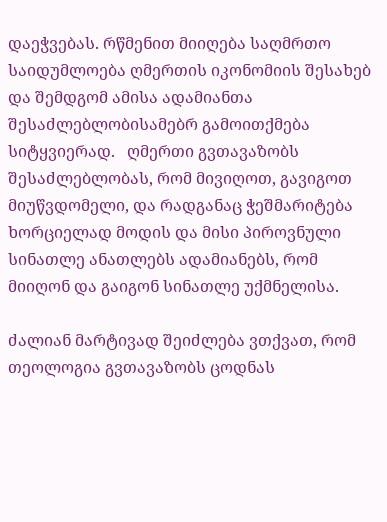დაეჭვებას. რწმენით მიიღება საღმრთო საიდუმლოება ღმერთის იკონომიის შესახებ და შემდგომ ამისა ადამიანთა შესაძლებლობისამებრ გამოითქმება სიტყვიერად.   ღმერთი გვთავაზობს შესაძლებლობას, რომ მივიღოთ, გავიგოთ მიუწვდომელი, და რადგანაც ჭეშმარიტება ხორციელად მოდის და მისი პიროვნული სინათლე ანათლებს ადამიანებს, რომ მიიღონ და გაიგონ სინათლე უქმნელისა.

ძალიან მარტივად შეიძლება ვთქვათ, რომ თეოლოგია გვთავაზობს ცოდნას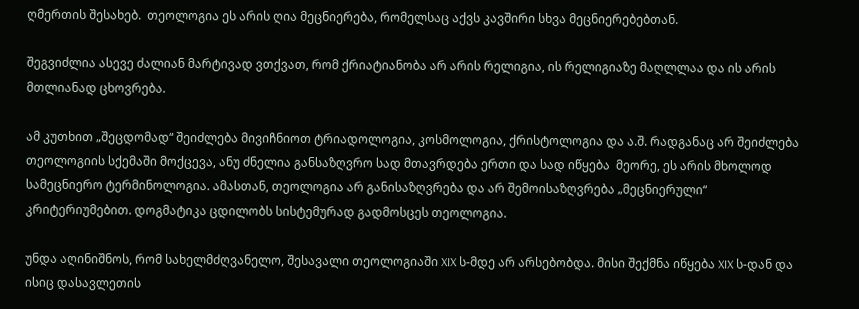ღმერთის შესახებ.  თეოლოგია ეს არის ღია მეცნიერება, რომელსაც აქვს კავშირი სხვა მეცნიერებებთან.

შეგვიძლია ასევე ძალიან მარტივად ვთქვათ, რომ ქრიატიანობა არ არის რელიგია, ის რელიგიაზე მაღლლაა და ის არის მთლიანად ცხოვრება.

ამ კუთხით „შეცდომად“ შეიძლება მივიჩნიოთ ტრიადოლოგია, კოსმოლოგია, ქრისტოლოგია და ა.შ. რადგანაც არ შეიძლება თეოლოგიის სქემაში მოქცევა, ანუ ძნელია განსაზღვრო სად მთავრდება ერთი და სად იწყება  მეორე, ეს არის მხოლოდ სამეცნიერო ტერმინოლოგია. ამასთან, თეოლოგია არ განისაზღვრება და არ შემოისაზღვრება „მეცნიერული“ კრიტერიუმებით. დოგმატიკა ცდილობს სისტემურად გადმოსცეს თეოლოგია.

უნდა აღინიშნოს, რომ სახელმძღვანელო, შესავალი თეოლოგიაში XIX ს-მდე არ არსებობდა. მისი შექმნა იწყება XIX ს-დან და ისიც დასავლეთის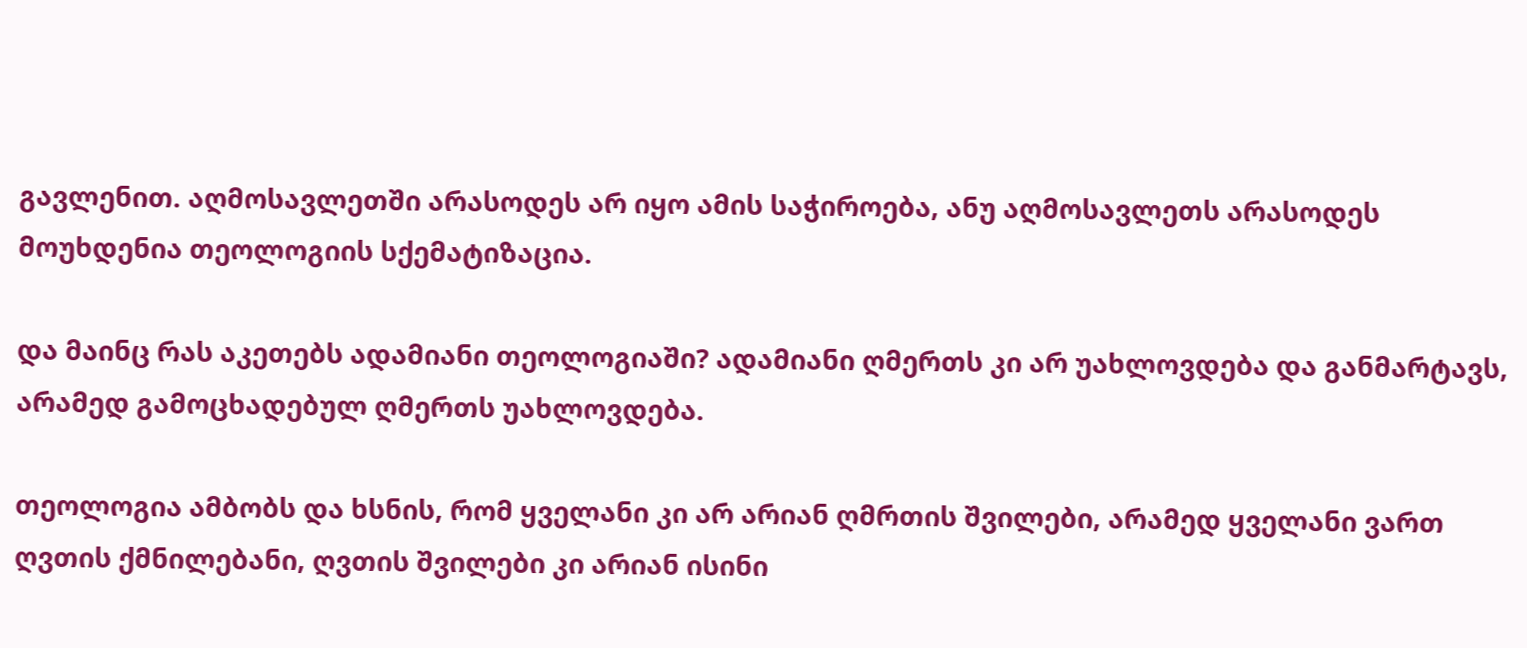გავლენით. აღმოსავლეთში არასოდეს არ იყო ამის საჭიროება, ანუ აღმოსავლეთს არასოდეს მოუხდენია თეოლოგიის სქემატიზაცია.

და მაინც რას აკეთებს ადამიანი თეოლოგიაში? ადამიანი ღმერთს კი არ უახლოვდება და განმარტავს, არამედ გამოცხადებულ ღმერთს უახლოვდება.

თეოლოგია ამბობს და ხსნის, რომ ყველანი კი არ არიან ღმრთის შვილები, არამედ ყველანი ვართ ღვთის ქმნილებანი, ღვთის შვილები კი არიან ისინი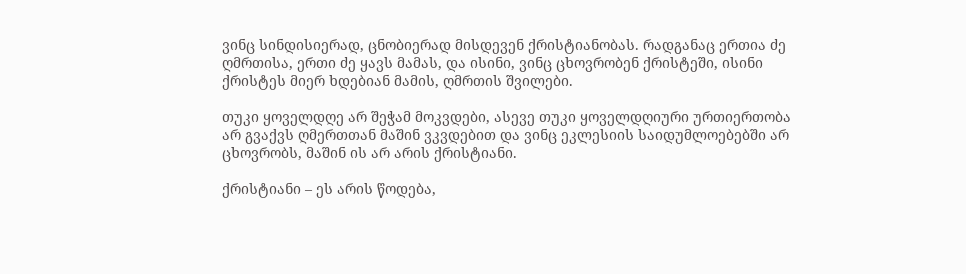ვინც სინდისიერად, ცნობიერად მისდევენ ქრისტიანობას. რადგანაც ერთია ძე ღმრთისა, ერთი ძე ყავს მამას, და ისინი, ვინც ცხოვრობენ ქრისტეში, ისინი ქრისტეს მიერ ხდებიან მამის, ღმრთის შვილები.

თუკი ყოველდღე არ შეჭამ მოკვდები, ასევე თუკი ყოველდღიური ურთიერთობა არ გვაქვს ღმერთთან მაშინ ვკვდებით და ვინც ეკლესიის საიდუმლოებებში არ ცხოვრობს, მაშინ ის არ არის ქრისტიანი.

ქრისტიანი – ეს არის წოდება,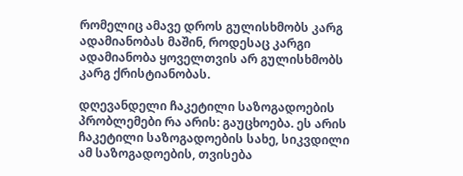რომელიც ამავე დროს გულისხმობს კარგ ადამიანობას მაშინ, როდესაც კარგი ადამიანობა ყოველთვის არ გულისხმობს კარგ ქრისტიანობას.

დღევანდელი ჩაკეტილი საზოგადოების პრობლემები რა არის: გაუცხოება. ეს არის ჩაკეტილი საზოგადოების სახე, სიკვდილი ამ საზოგადოების, თვისება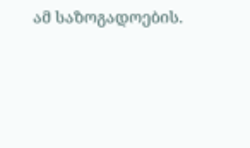ამ საზოგადოების.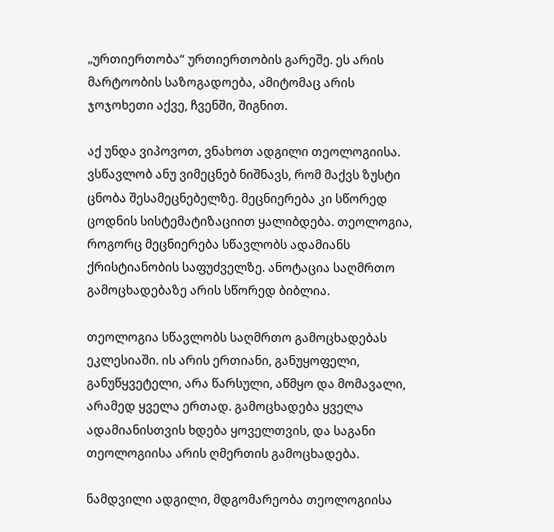„ურთიერთობა“ ურთიერთობის გარეშე. ეს არის მარტოობის საზოგადოება, ამიტომაც არის ჯოჯოხეთი აქვე, ჩვენში, შიგნით.

აქ უნდა ვიპოვოთ, ვნახოთ ადგილი თეოლოგიისა. ვსწავლობ ანუ ვიმეცნებ ნიშნავს, რომ მაქვს ზუსტი ცნობა შესამეცნებელზე. მეცნიერება კი სწორედ ცოდნის სისტემატიზაციით ყალიბდება. თეოლოგია, როგორც მეცნიერება სწავლობს ადამიანს ქრისტიანობის საფუძველზე. ანოტაცია საღმრთო გამოცხადებაზე არის სწორედ ბიბლია.

თეოლოგია სწავლობს საღმრთო გამოცხადებას ეკლესიაში. ის არის ერთიანი, განუყოფელი, განუწყვეტელი, არა წარსული, აწმყო და მომავალი, არამედ ყველა ერთად. გამოცხადება ყველა ადამიანისთვის ხდება ყოველთვის, და საგანი თეოლოგიისა არის ღმერთის გამოცხადება.

ნამდვილი ადგილი, მდგომარეობა თეოლოგიისა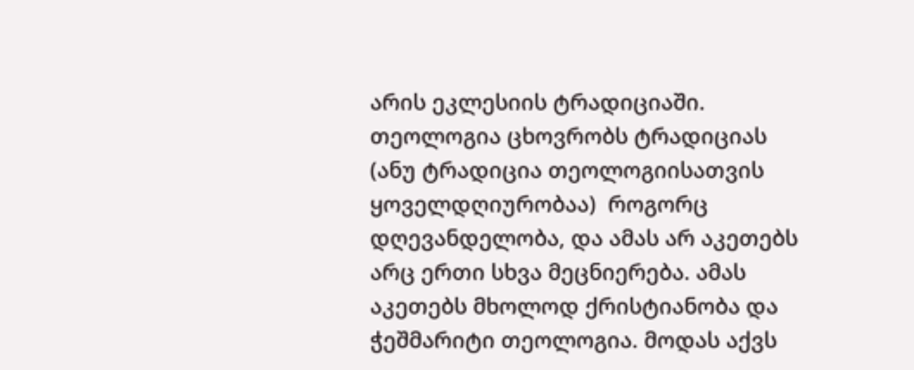არის ეკლესიის ტრადიციაში. თეოლოგია ცხოვრობს ტრადიციას (ანუ ტრადიცია თეოლოგიისათვის ყოველდღიურობაა)  როგორც დღევანდელობა, და ამას არ აკეთებს არც ერთი სხვა მეცნიერება. ამას აკეთებს მხოლოდ ქრისტიანობა და ჭეშმარიტი თეოლოგია. მოდას აქვს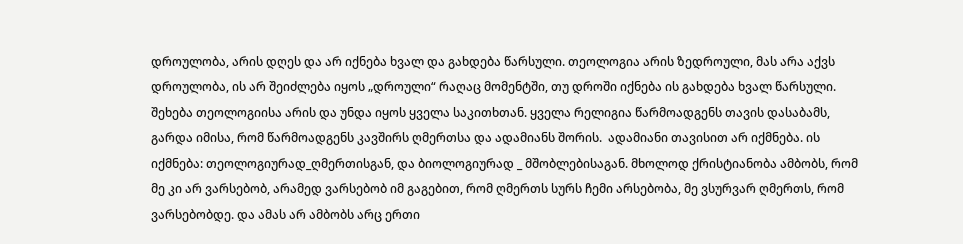დროულობა, არის დღეს და არ იქნება ხვალ და გახდება წარსული. თეოლოგია არის ზედროული, მას არა აქვს დროულობა, ის არ შეიძლება იყოს „დროული“ რაღაც მომენტში, თუ დროში იქნება ის გახდება ხვალ წარსული. შეხება თეოლოგიისა არის და უნდა იყოს ყველა საკითხთან. ყველა რელიგია წარმოადგენს თავის დასაბამს, გარდა იმისა, რომ წარმოადგენს კავშირს ღმერთსა და ადამიანს შორის.  ადამიანი თავისით არ იქმნება. ის იქმნება: თეოლოგიურად_ღმერთისგან, და ბიოლოგიურად _ მშობლებისაგან. მხოლოდ ქრისტიანობა ამბობს, რომ მე კი არ ვარსებობ, არამედ ვარსებობ იმ გაგებით, რომ ღმერთს სურს ჩემი არსებობა, მე ვსურვარ ღმერთს, რომ ვარსებობდე. და ამას არ ამბობს არც ერთი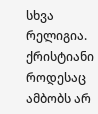სხვა რელიგია. ქრისტიანი როდესაც ამბობს არ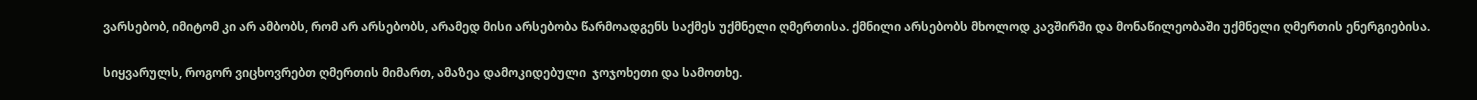ვარსებობ, იმიტომ კი არ ამბობს, რომ არ არსებობს, არამედ მისი არსებობა წარმოადგენს საქმეს უქმნელი ღმერთისა. ქმნილი არსებობს მხოლოდ კავშირში და მონაწილეობაში უქმნელი ღმერთის ენერგიებისა.

სიყვარულს, როგორ ვიცხოვრებთ ღმერთის მიმართ, ამაზეა დამოკიდებული  ჯოჯოხეთი და სამოთხე.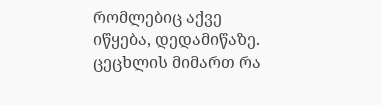რომლებიც აქვე იწყება, დედამიწაზე. ცეცხლის მიმართ რა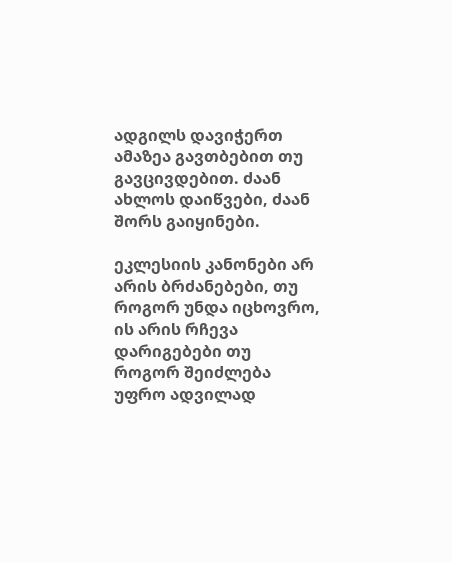ადგილს დავიჭერთ ამაზეა გავთბებით თუ გავცივდებით. ძაან ახლოს დაიწვები, ძაან შორს გაიყინები.

ეკლესიის კანონები არ არის ბრძანებები, თუ როგორ უნდა იცხოვრო, ის არის რჩევა დარიგებები თუ როგორ შეიძლება უფრო ადვილად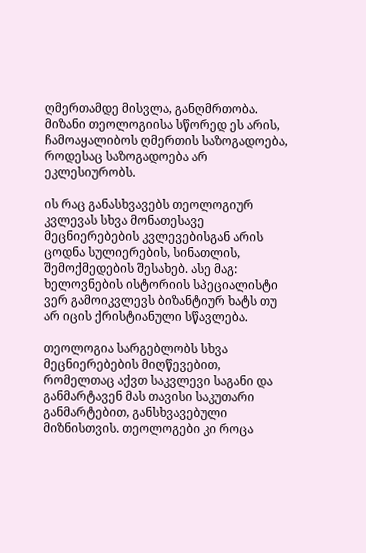ღმერთამდე მისვლა, განღმრთობა. მიზანი თეოლოგიისა სწორედ ეს არის, ჩამოაყალიბოს ღმერთის საზოგადოება, როდესაც საზოგადოება არ ეკლესიურობს.

ის რაც განასხვავებს თეოლოგიურ კვლევას სხვა მონათესავე მეცნიერებების კვლევებისგან არის ცოდნა სულიერების, სინათლის, შემოქმედების შესახებ. ასე მაგ: ხელოვნების ისტორიის სპეციალისტი ვერ გამოიკვლევს ბიზანტიურ ხატს თუ არ იცის ქრისტიანული სწავლება.

თეოლოგია სარგებლობს სხვა მეცნიერებების მიღწევებით, რომელთაც აქვთ საკვლევი საგანი და განმარტავენ მას თავისი საკუთარი განმარტებით, განსხვავებული მიზნისთვის. თეოლოგები კი როცა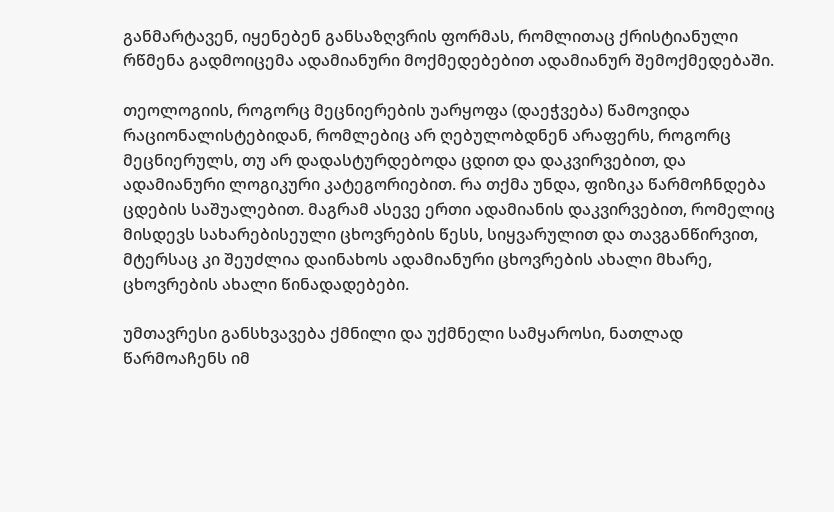განმარტავენ, იყენებენ განსაზღვრის ფორმას, რომლითაც ქრისტიანული რწმენა გადმოიცემა ადამიანური მოქმედებებით ადამიანურ შემოქმედებაში.

თეოლოგიის, როგორც მეცნიერების უარყოფა (დაეჭვება) წამოვიდა რაციონალისტებიდან, რომლებიც არ ღებულობდნენ არაფერს, როგორც მეცნიერულს, თუ არ დადასტურდებოდა ცდით და დაკვირვებით, და ადამიანური ლოგიკური კატეგორიებით. რა თქმა უნდა, ფიზიკა წარმოჩნდება ცდების საშუალებით. მაგრამ ასევე ერთი ადამიანის დაკვირვებით, რომელიც მისდევს სახარებისეული ცხოვრების წესს, სიყვარულით და თავგანწირვით, მტერსაც კი შეუძლია დაინახოს ადამიანური ცხოვრების ახალი მხარე, ცხოვრების ახალი წინადადებები.

უმთავრესი განსხვავება ქმნილი და უქმნელი სამყაროსი, ნათლად წარმოაჩენს იმ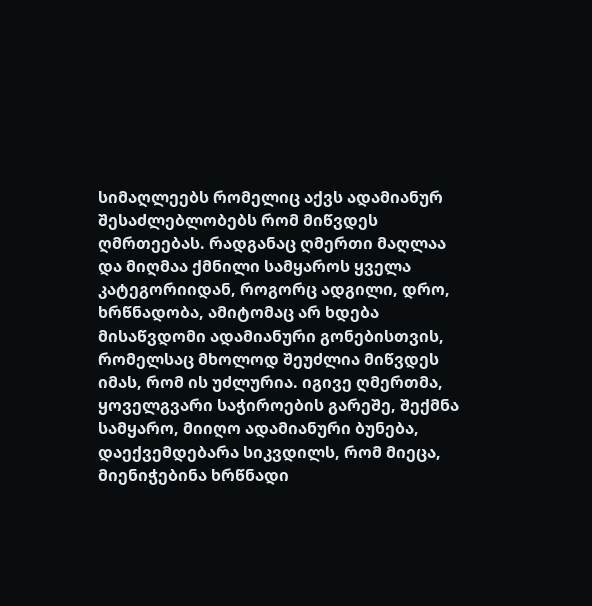სიმაღლეებს რომელიც აქვს ადამიანურ შესაძლებლობებს რომ მიწვდეს ღმრთეებას. რადგანაც ღმერთი მაღლაა და მიღმაა ქმნილი სამყაროს ყველა კატეგორიიდან, როგორც ადგილი, დრო, ხრწნადობა, ამიტომაც არ ხდება მისაწვდომი ადამიანური გონებისთვის, რომელსაც მხოლოდ შეუძლია მიწვდეს იმას, რომ ის უძლურია. იგივე ღმერთმა, ყოველგვარი საჭიროების გარეშე, შექმნა სამყარო, მიიღო ადამიანური ბუნება, დაექვემდებარა სიკვდილს, რომ მიეცა, მიენიჭებინა ხრწნადი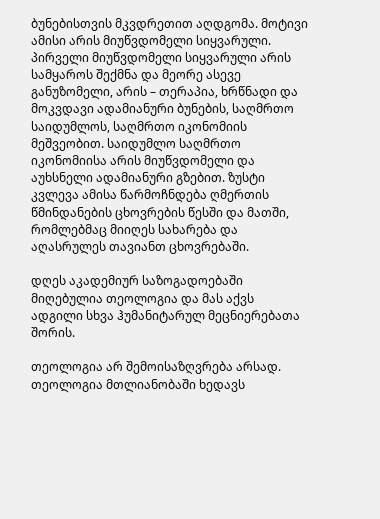ბუნებისთვის მკვდრეთით აღდგომა. მოტივი ამისი არის მიუწვდომელი სიყვარული. პირველი მიუწვდომელი სიყვარული არის სამყაროს შექმნა და მეორე ასევე განუზომელი, არის – თერაპია, ხრწნადი და მოკვდავი ადამიანური ბუნების, საღმრთო საიდუმლოს, საღმრთო იკონომიის მეშვეობით. საიდუმლო საღმრთო იკონომიისა არის მიუწვდომელი და აუხსნელი ადამიანური გზებით. ზუსტი კვლევა ამისა წარმოჩნდება ღმერთის წმინდანების ცხოვრების წესში და მათში, რომლებმაც მიიღეს სახარება და აღასრულეს თავიანთ ცხოვრებაში.

დღეს აკადემიურ საზოგადოებაში მიღებულია თეოლოგია და მას აქვს ადგილი სხვა ჰუმანიტარულ მეცნიერებათა შორის.

თეოლოგია არ შემოისაზღვრება არსად. თეოლოგია მთლიანობაში ხედავს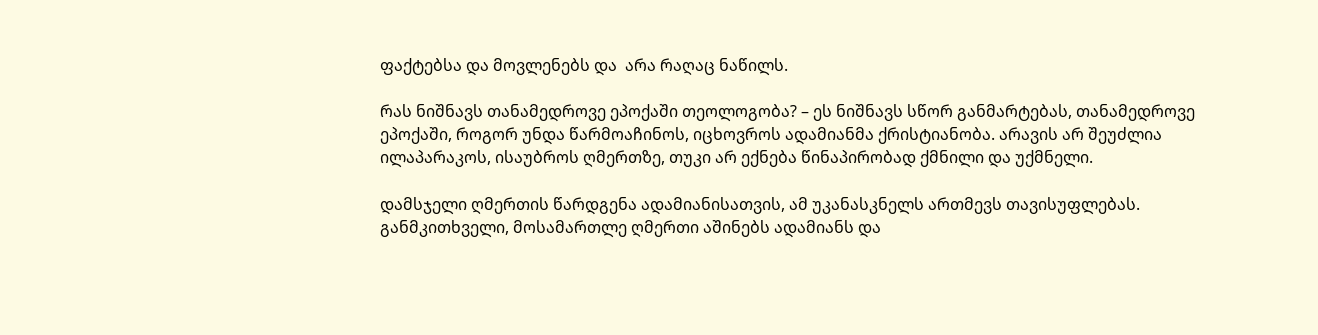ფაქტებსა და მოვლენებს და  არა რაღაც ნაწილს.

რას ნიშნავს თანამედროვე ეპოქაში თეოლოგობა? – ეს ნიშნავს სწორ განმარტებას, თანამედროვე ეპოქაში, როგორ უნდა წარმოაჩინოს, იცხოვროს ადამიანმა ქრისტიანობა. არავის არ შეუძლია ილაპარაკოს, ისაუბროს ღმერთზე, თუკი არ ექნება წინაპირობად ქმნილი და უქმნელი.

დამსჯელი ღმერთის წარდგენა ადამიანისათვის, ამ უკანასკნელს ართმევს თავისუფლებას. განმკითხველი, მოსამართლე ღმერთი აშინებს ადამიანს და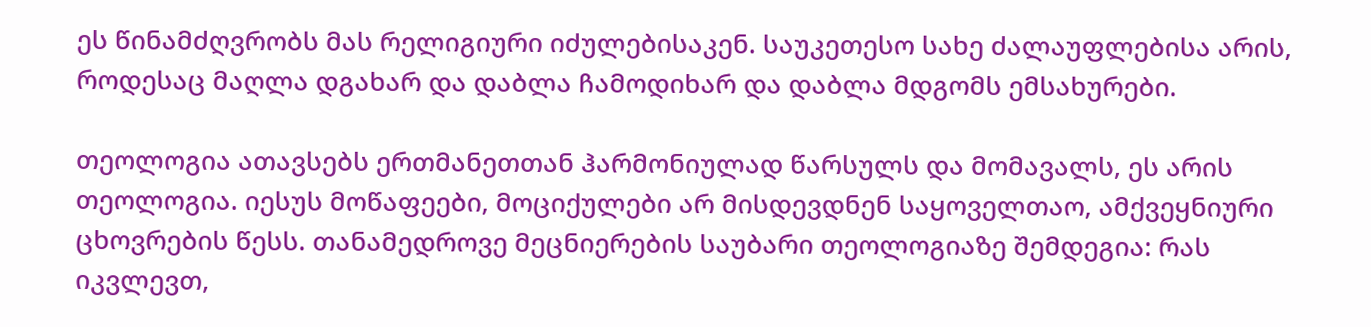ეს წინამძღვრობს მას რელიგიური იძულებისაკენ. საუკეთესო სახე ძალაუფლებისა არის, როდესაც მაღლა დგახარ და დაბლა ჩამოდიხარ და დაბლა მდგომს ემსახურები.

თეოლოგია ათავსებს ერთმანეთთან ჰარმონიულად წარსულს და მომავალს, ეს არის თეოლოგია. იესუს მოწაფეები, მოციქულები არ მისდევდნენ საყოველთაო, ამქვეყნიური ცხოვრების წესს. თანამედროვე მეცნიერების საუბარი თეოლოგიაზე შემდეგია: რას იკვლევთ,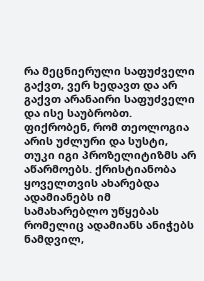რა მეცნიერული საფუძველი გაქვთ, ვერ ხედავთ და არ გაქვთ არანაირი საფუძველი და ისე საუბრობთ.  ფიქრობენ, რომ თეოლოგია არის უძლური და სუსტი, თუკი იგი პროზელიტიზმს არ აწარმოებს. ქრისტიანობა ყოველთვის ახარებდა ადამიანებს იმ სამახარებლო უწყებას რომელიც ადამიანს ანიჭებს  ნამდვილ,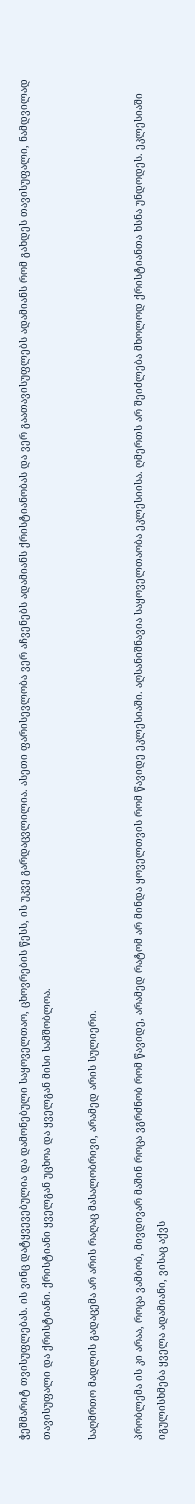ჭეშმარიტ თვისუფლებას. ის ვინც დატყვევებულია და დამონებული საყოველთაო, ცხოვრების წესს, ის უკვე გარდაცვლილია. ასეთი ფარისევლობა ვერ აჩვენებს ადამიანს ქრისტიანობას და ვერ გაათავისუფლებს ადამიანს რომ გახდეს თავისუფალი, ნამდვილად თავისუფალი და ქრისტიანი. ქრისტიანი ყველგან უცხოა და ყველგან მისი სამშობლოა.

საღმრთო მადლის გადაცემა არ არის რაღაც მასალობრივი, არამედ არის სულიერი.

პრობლემა ის კი არაა, როცა ვამბობ, მივდივარ მაშინ როცა ვგრძნობ რომ წავიდე, არამედ რატომ არ მინდა ყოველთვის რომ წავიდე ეკლესიაში. აღსანიშნავია საყოველთაობა ეკლესიისა. ღმერთს არ შეიძლება მხოლოდ ქრისტიანთა ხსნა უნდოდეს. ეკლესიაში იგულისხმება ყველა ადამიანი, ვისაც აქვს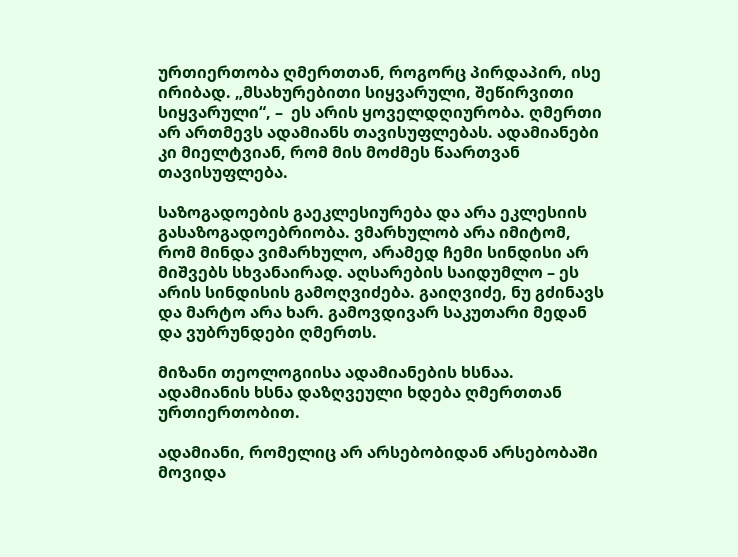ურთიერთობა ღმერთთან, როგორც პირდაპირ, ისე ირიბად. „მსახურებითი სიყვარული, შეწირვითი სიყვარული“, –  ეს არის ყოველდღიურობა. ღმერთი არ ართმევს ადამიანს თავისუფლებას. ადამიანები კი მიელტვიან, რომ მის მოძმეს წაართვან თავისუფლება.

საზოგადოების გაეკლესიურება და არა ეკლესიის გასაზოგადოებრიობა. ვმარხულობ არა იმიტომ, რომ მინდა ვიმარხულო, არამედ ჩემი სინდისი არ მიშვებს სხვანაირად. აღსარების საიდუმლო – ეს არის სინდისის გამოღვიძება. გაიღვიძე, ნუ გძინავს და მარტო არა ხარ. გამოვდივარ საკუთარი მედან და ვუბრუნდები ღმერთს.

მიზანი თეოლოგიისა ადამიანების ხსნაა. ადამიანის ხსნა დაზღვეული ხდება ღმერთთან ურთიერთობით.

ადამიანი, რომელიც არ არსებობიდან არსებობაში მოვიდა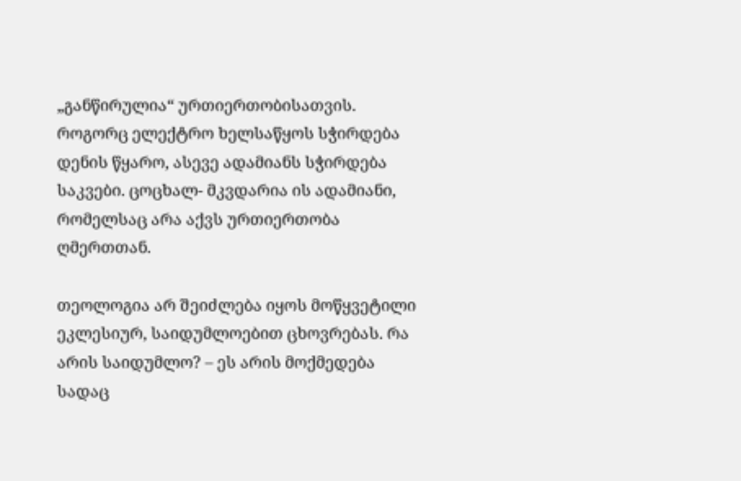„განწირულია“ ურთიერთობისათვის. როგორც ელექტრო ხელსაწყოს სჭირდება დენის წყარო, ასევე ადამიანს სჭირდება საკვები. ცოცხალ- მკვდარია ის ადამიანი, რომელსაც არა აქვს ურთიერთობა ღმერთთან.

თეოლოგია არ შეიძლება იყოს მოწყვეტილი ეკლესიურ, საიდუმლოებით ცხოვრებას. რა არის საიდუმლო? – ეს არის მოქმედება სადაც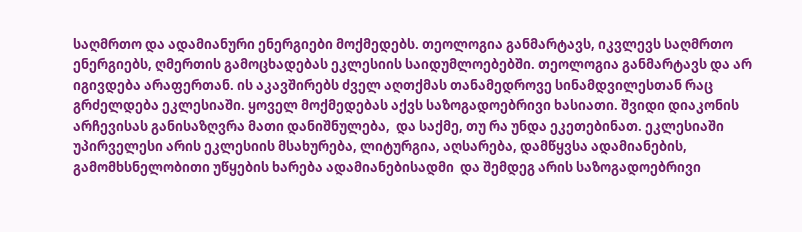საღმრთო და ადამიანური ენერგიები მოქმედებს. თეოლოგია განმარტავს, იკვლევს საღმრთო ენერგიებს, ღმერთის გამოცხადებას ეკლესიის საიდუმლოებებში. თეოლოგია განმარტავს და არ იგივდება არაფერთან. ის აკავშირებს ძველ აღთქმას თანამედროვე სინამდვილესთან რაც გრძელდება ეკლესიაში. ყოველ მოქმედებას აქვს საზოგადოებრივი ხასიათი. შვიდი დიაკონის არჩევისას განისაზღვრა მათი დანიშნულება,  და საქმე, თუ რა უნდა ეკეთებინათ. ეკლესიაში უპირველესი არის ეკლესიის მსახურება, ლიტურგია, აღსარება, დამწყვსა ადამიანების, გამომხსნელობითი უწყების ხარება ადამიანებისადმი  და შემდეგ არის საზოგადოებრივი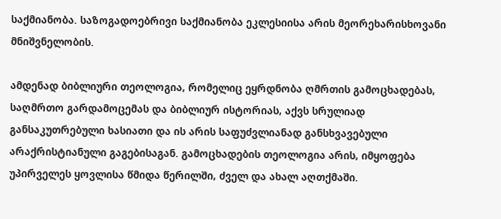საქმიანობა. საზოგადოებრივი საქმიანობა ეკლესიისა არის მეორეხარისხოვანი მნიშვნელობის.

ამდენად ბიბლიური თეოლოგია, რომელიც ეყრდნობა ღმრთის გამოცხადებას, საღმრთო გარდამოცემას და ბიბლიურ ისტორიას, აქვს სრულიად განსაკუთრებული ხასიათი და ის არის საფუძვლიანად განსხვავებული არაქრისტიანული გაგებისაგან. გამოცხადების თეოლოგია არის, იმყოფება უპირველეს ყოვლისა წმიდა წერილში, ძველ და ახალ აღთქმაში.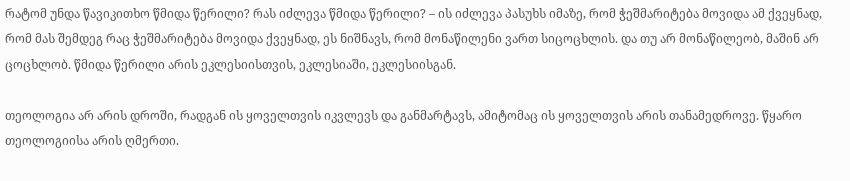რატომ უნდა წავიკითხო წმიდა წერილი? რას იძლევა წმიდა წერილი? – ის იძლევა პასუხს იმაზე, რომ ჭეშმარიტება მოვიდა ამ ქვეყნად, რომ მას შემდეგ რაც ჭეშმარიტება მოვიდა ქვეყნად, ეს ნიშნავს, რომ მონაწილენი ვართ სიცოცხლის. და თუ არ მონაწილეობ, მაშინ არ ცოცხლობ. წმიდა წერილი არის ეკლესიისთვის, ეკლესიაში, ეკლესიისგან.

თეოლოგია არ არის დროში, რადგან ის ყოველთვის იკვლევს და განმარტავს, ამიტომაც ის ყოველთვის არის თანამედროვე. წყარო თეოლოგიისა არის ღმერთი.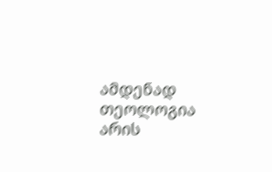ამდენად თეოლოგია არის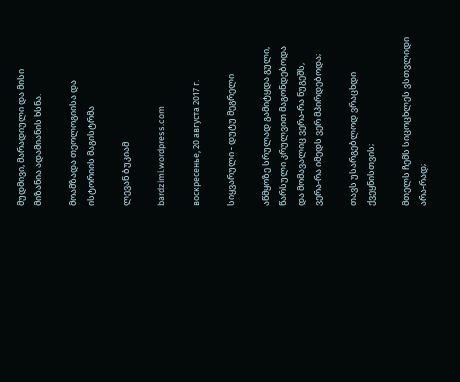მუდმივი, მარადიული და მისი მიზანია ადამიანის ხსნა.

მოამზადა თეოლოგიისა და ისტორიის მაგისტრმა

ლევან ბუკიამ

bardzimi.wordpress.com

воскресенье, 20 августа 2017 г.

სიყვარული - დუტუ მეგრელი

აწმყოზე სრულად გამიტყდა გული,
წარსული კრულვით მაგონდებოდა
და მომავალიც ვერა-რა ნუგეშს,
ვერა-რა იმედს ვერ მპირდებოდა;

თავს უსარგებლოდ ვრაცხდი ქვეყნისთვის;

მთელს ჩემს სიცოცხლეს ვსთვლიდი არა-რად;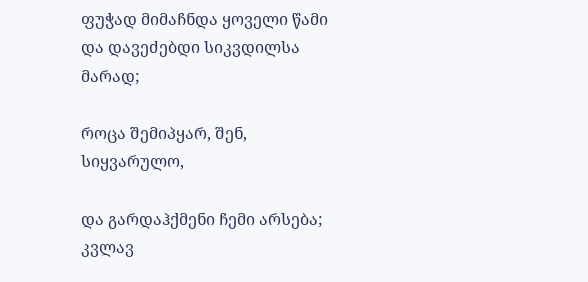ფუჭად მიმაჩნდა ყოველი წამი
და დავეძებდი სიკვდილსა მარად;

როცა შემიპყარ, შენ, სიყვარულო,

და გარდაჰქმენი ჩემი არსება;
კვლავ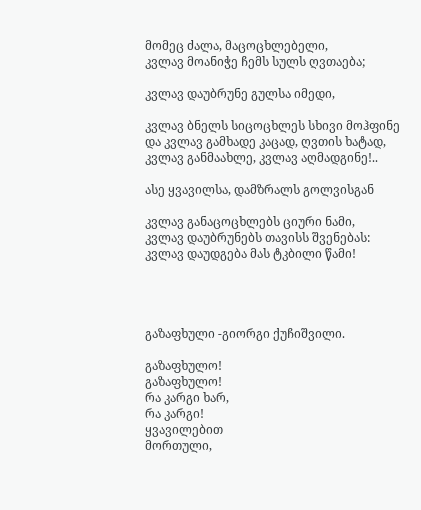მომეც ძალა, მაცოცხლებელი,
კვლავ მოანიჭე ჩემს სულს ღვთაება;

კვლავ დაუბრუნე გულსა იმედი,

კვლავ ბნელს სიცოცხლეს სხივი მოჰფინე
და კვლავ გამხადე კაცად, ღვთის ხატად,
კვლავ განმაახლე, კვლავ აღმადგინე!..

ასე ყვავილსა, დამზრალს გოლვისგან

კვლავ განაცოცხლებს ციური ნამი,
კვლავ დაუბრუნებს თავისს შვენებას:
კვლავ დაუდგება მას ტკბილი წამი!




გაზაფხული -გიორგი ქუჩიშვილი.

გაზაფხულო!
გაზაფხულო!
რა კარგი ხარ,
რა კარგი!
ყვავილებით
მორთული,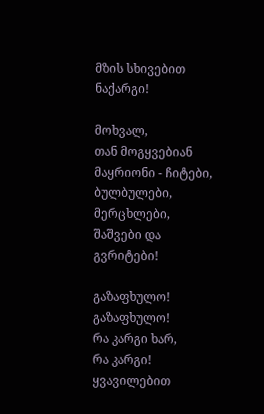მზის სხივებით
ნაქარგი!

მოხვალ,
თან მოგყვებიან
მაყრიონი - ჩიტები,
ბულბულები,
მერცხლები,
შაშვები და
გვრიტები!

გაზაფხულო!
გაზაფხულო!
რა კარგი ხარ,
რა კარგი!
ყვავილებით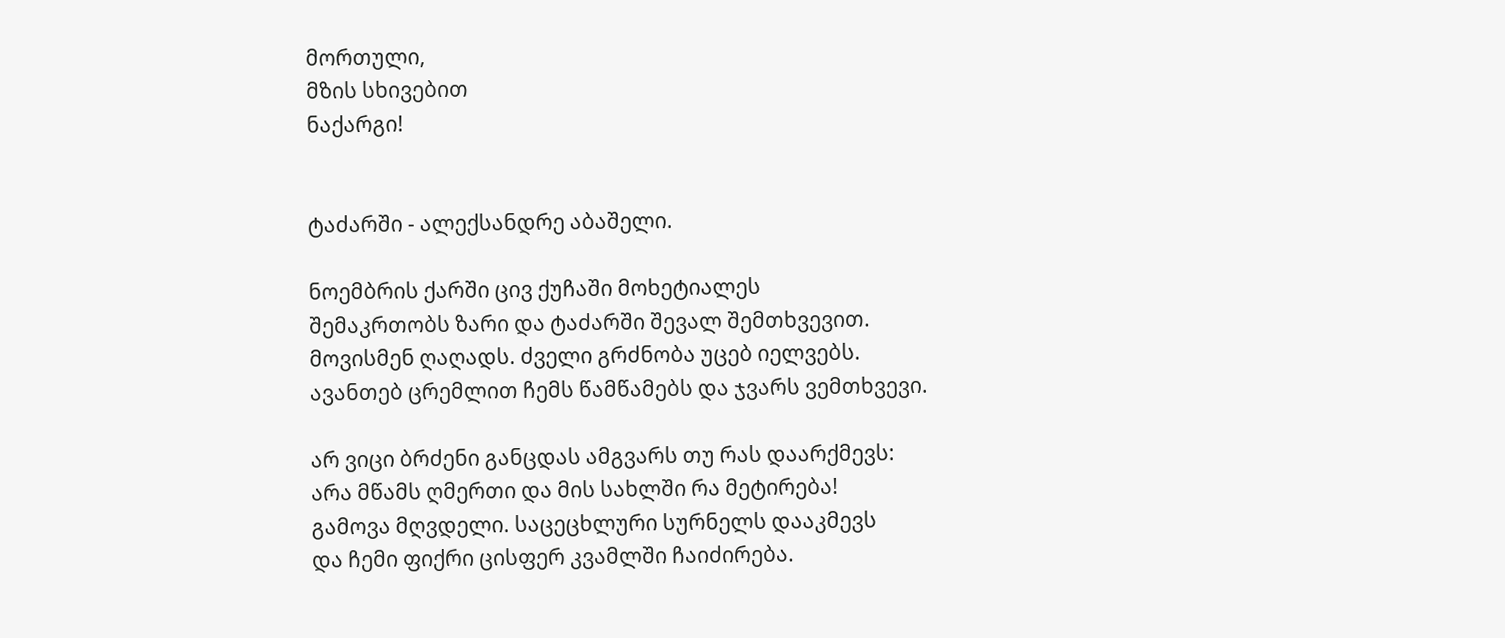მორთული,
მზის სხივებით
ნაქარგი!


ტაძარში - ალექსანდრე აბაშელი.

ნოემბრის ქარში ცივ ქუჩაში მოხეტიალეს
შემაკრთობს ზარი და ტაძარში შევალ შემთხვევით.
მოვისმენ ღაღადს. ძველი გრძნობა უცებ იელვებს.
ავანთებ ცრემლით ჩემს წამწამებს და ჯვარს ვემთხვევი.

არ ვიცი ბრძენი განცდას ამგვარს თუ რას დაარქმევს:
არა მწამს ღმერთი და მის სახლში რა მეტირება!
გამოვა მღვდელი. საცეცხლური სურნელს დააკმევს
და ჩემი ფიქრი ცისფერ კვამლში ჩაიძირება.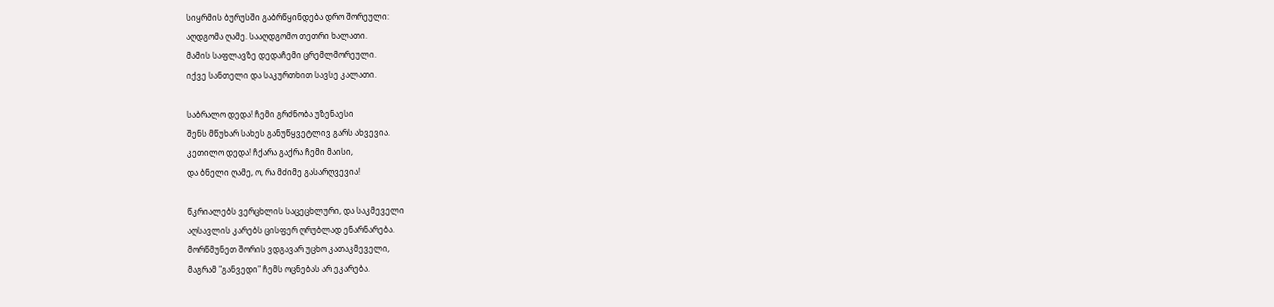სიყრმის ბურუსში გაბრწყინდება დრო შორეული:
აღდგომა ღამე. სააღდგომო თეთრი ხალათი.
მამის საფლავზე დედაჩემი ცრემლმორეული.
იქვე სანთელი და საკურთხით სავსე კალათი.

საბრალო დედა! ჩემი გრძნობა უზენაესი
შენს მწუხარ სახეს განუწყვეტლივ გარს ახვევია.
კეთილო დედა! ჩქარა გაქრა ჩემი მაისი,
და ბნელი ღამე, ო, რა მძიმე გასარღვევია!

წკრიალებს ვერცხლის საცეცხლური, და საკმეველი
აღსავლის კარებს ცისფერ ღრუბლად ენარნარება.
მორწმუნეთ შორის ვდგავარ უცხო კათაკმეველი,
მაგრამ "განვედი" ჩემს ოცნებას არ ეკარება.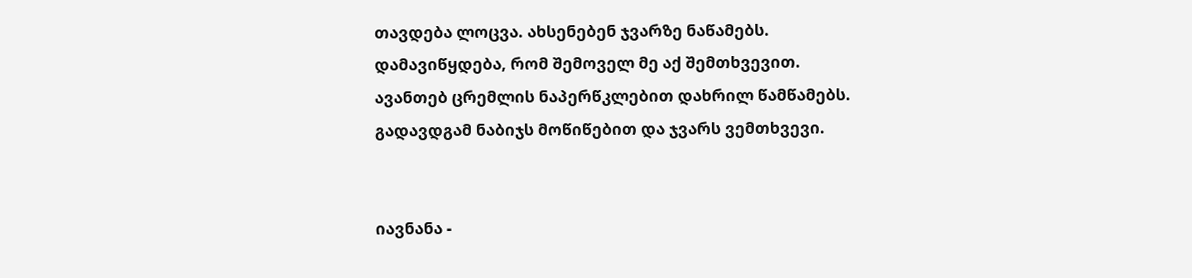თავდება ლოცვა. ახსენებენ ჯვარზე ნაწამებს.
დამავიწყდება, რომ შემოველ მე აქ შემთხვევით.
ავანთებ ცრემლის ნაპერწკლებით დახრილ წამწამებს.
გადავდგამ ნაბიჯს მოწიწებით და ჯვარს ვემთხვევი.


იავნანა -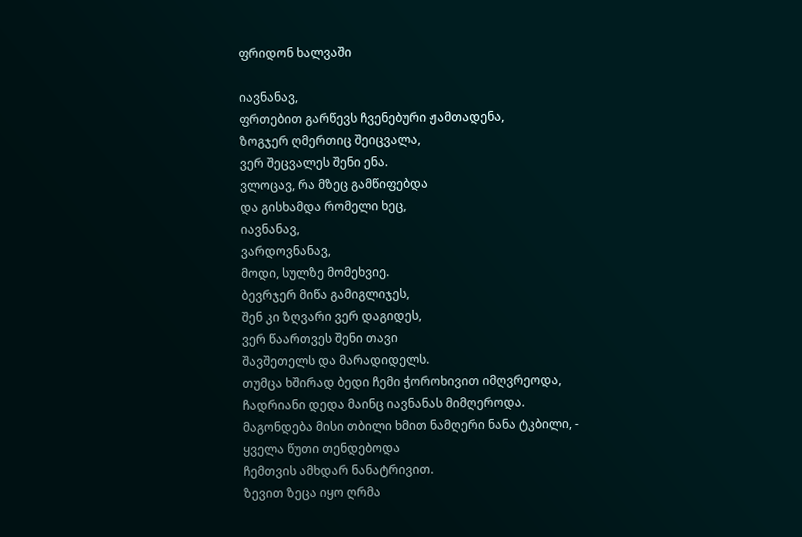ფრიდონ ხალვაში

იავნანავ,
ფრთებით გარწევს ჩვენებური ჟამთადენა,
ზოგჯერ ღმერთიც შეიცვალა,
ვერ შეცვალეს შენი ენა.
ვლოცავ, რა მზეც გამწიფებდა
და გისხამდა რომელი ხეც,
იავნანავ,
ვარდოვნანავ,
მოდი, სულზე მომეხვიე.
ბევრჯერ მიწა გამიგლიჯეს,
შენ კი ზღვარი ვერ დაგიდეს,
ვერ წაართვეს შენი თავი
შავშეთელს და მარადიდელს.
თუმცა ხშირად ბედი ჩემი ჭოროხივით იმღვრეოდა,
ჩადრიანი დედა მაინც იავნანას მიმღეროდა.
მაგონდება მისი თბილი ხმით ნამღერი ნანა ტკბილი, -
ყველა წუთი თენდებოდა
ჩემთვის ამხდარ ნანატრივით.
ზევით ზეცა იყო ღრმა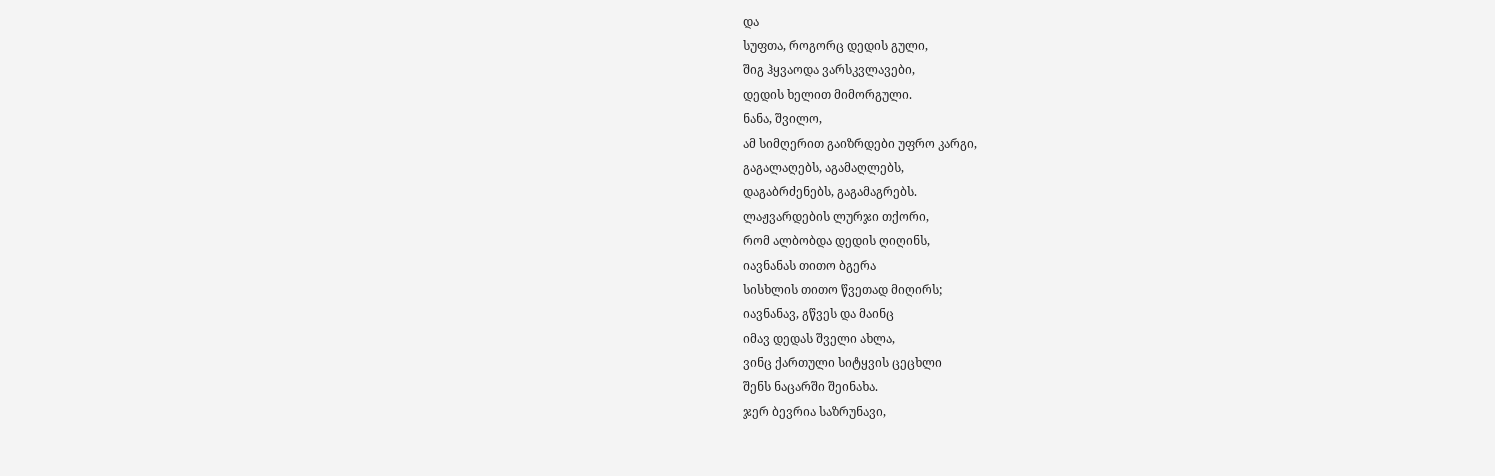და
სუფთა, როგორც დედის გული,
შიგ ჰყვაოდა ვარსკვლავები,
დედის ხელით მიმორგული.
ნანა, შვილო,
ამ სიმღერით გაიზრდები უფრო კარგი,
გაგალაღებს, აგამაღლებს,
დაგაბრძენებს, გაგამაგრებს.
ლაჟვარდების ლურჯი თქორი,
რომ ალბობდა დედის ღიღინს,
იავნანას თითო ბგერა
სისხლის თითო წვეთად მიღირს;
იავნანავ, გწვეს და მაინც
იმავ დედას შველი ახლა,
ვინც ქართული სიტყვის ცეცხლი
შენს ნაცარში შეინახა.
ჯერ ბევრია საზრუნავი,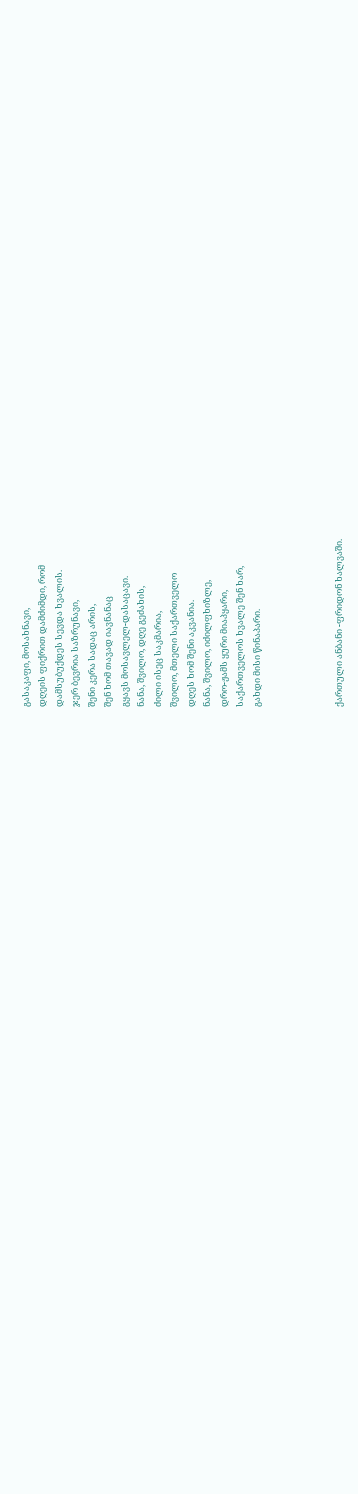გასაკაფი, მოსახნავი,
დღეის ფიქრით დამძიმდი, რომ
დამსუბუქდეს სევდა ხვალის.
ჯერ ბევრია საზრუნავი,
შენი კერა სადაც არის,
შენ ხომ თავად იავნანაც
გყავს მოსავლელ-დასაცავი.
ნანა, შვილო, დღე გეძახის,
ძილი ისეც საკმარია,
შვილო, მთელი საქართველო
დღეს ხომ შენი აკვანია.
ნანა, შვილო, იძილფხიზლე,
დრო-ჟამს ყური მიაპყარი,
საქართველოს ხვალე შენ ხარ,
გახდი მისი წინაპარი.




ქართული ანბანი -ფრიდონ ხალვაში.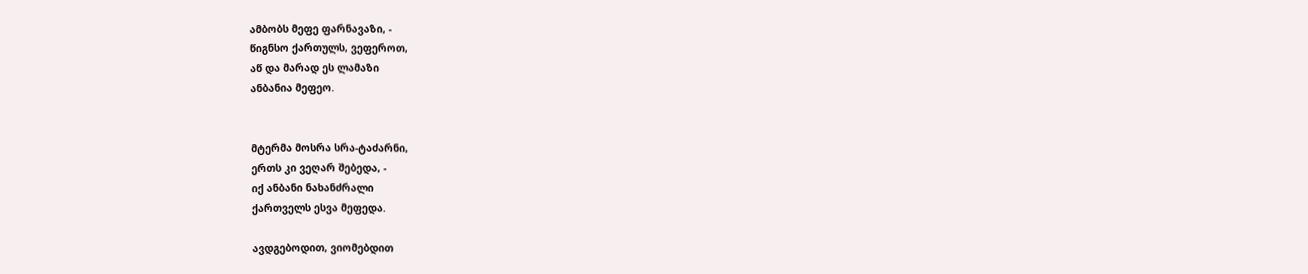ამბობს მეფე ფარნავაზი, -
წიგნსო ქართულს, ვეფეროთ,
აწ და მარად ეს ლამაზი
ანბანია მეფეო.


მტერმა მოსრა სრა-ტაძარნი,
ერთს კი ვეღარ შებედა, -
იქ ანბანი ნახანძრალი
ქართველს ესვა მეფედა.

ავდგებოდით, ვიომებდით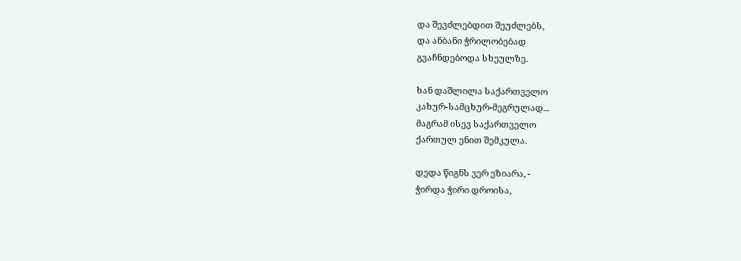და შევძლებდით შეუძლებს,
და ანბანი ჭრილობებად
გვაჩნდებოდა სხეულზე.

ხან დაშლილა საქართველო
კახურ-სამცხურ-მეგრულად...
მაგრამ ისევ საქართველო
ქართულ ენით შემკულა.

დედა წიგნს ვერ ეზიარა, -
ჭირდა ჭირი დროისა,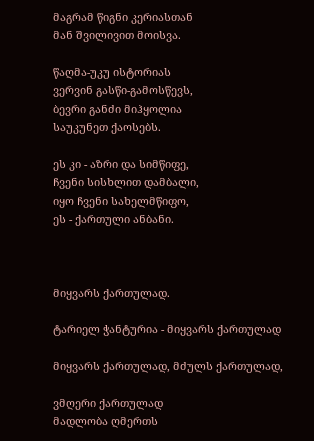მაგრამ წიგნი კერიასთან
მან შვილივით მოისვა.

წაღმა-უკუ ისტორიას
ვერვინ გასწი-გამოსწევს,
ბევრი განძი მიჰყოლია
საუკუნეთ ქაოსებს.

ეს კი - აზრი და სიმწიფე,
ჩვენი სისხლით დამბალი,
იყო ჩვენი სახელმწიფო,
ეს - ქართული ანბანი.



მიყვარს ქართულად.

ტარიელ ჭანტურია - მიყვარს ქართულად

მიყვარს ქართულად, მძულს ქართულად,

ვმღერი ქართულად
მადლობა ღმერთს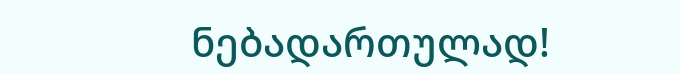ნებადართულად!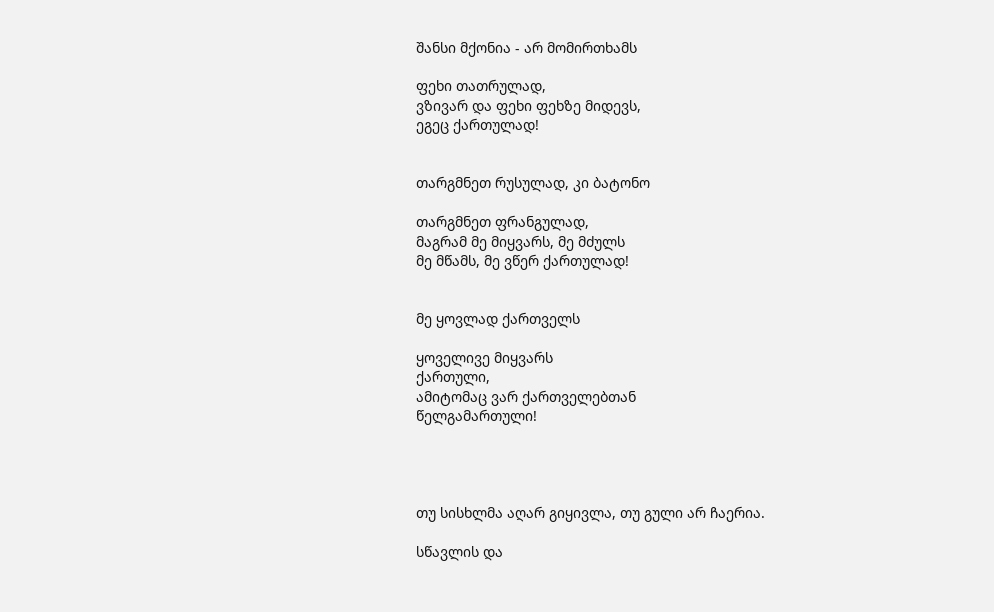შანსი მქონია - არ მომირთხამს

ფეხი თათრულად,
ვზივარ და ფეხი ფეხზე მიდევს,
ეგეც ქართულად!


თარგმნეთ რუსულად, კი ბატონო

თარგმნეთ ფრანგულად,
მაგრამ მე მიყვარს, მე მძულს
მე მწამს, მე ვწერ ქართულად!


მე ყოვლად ქართველს

ყოველივე მიყვარს
ქართული,
ამიტომაც ვარ ქართველებთან
წელგამართული!




თუ სისხლმა აღარ გიყივლა, თუ გული არ ჩაერია.

სწავლის და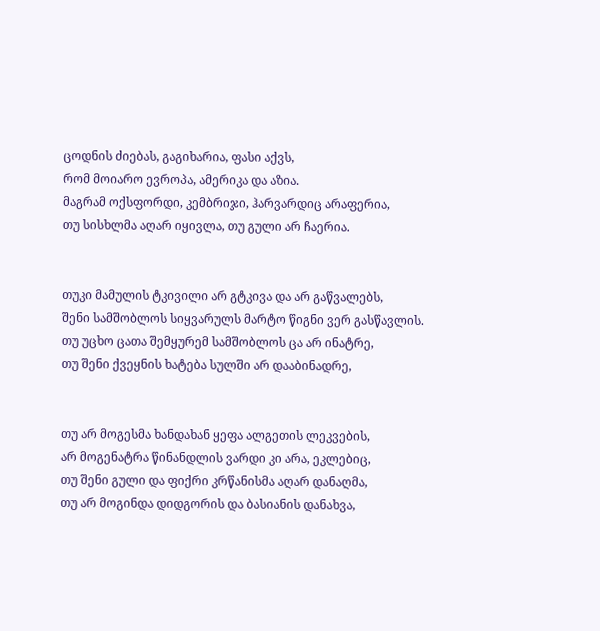ცოდნის ძიებას, გაგიხარია, ფასი აქვს,
რომ მოიარო ევროპა, ამერიკა და აზია.
მაგრამ ოქსფორდი, კემბრიჯი, ჰარვარდიც არაფერია,
თუ სისხლმა აღარ იყივლა, თუ გული არ ჩაერია.


თუკი მამულის ტკივილი არ გტკივა და არ გაწვალებს,
შენი სამშობლოს სიყვარულს მარტო წიგნი ვერ გასწავლის.
თუ უცხო ცათა შემყურემ სამშობლოს ცა არ ინატრე,
თუ შენი ქვეყნის ხატება სულში არ დააბინადრე,


თუ არ მოგესმა ხანდახან ყეფა ალგეთის ლეკვების,
არ მოგენატრა წინანდლის ვარდი კი არა, ეკლებიც,
თუ შენი გული და ფიქრი კრწანისმა აღარ დანაღმა,
თუ არ მოგინდა დიდგორის და ბასიანის დანახვა,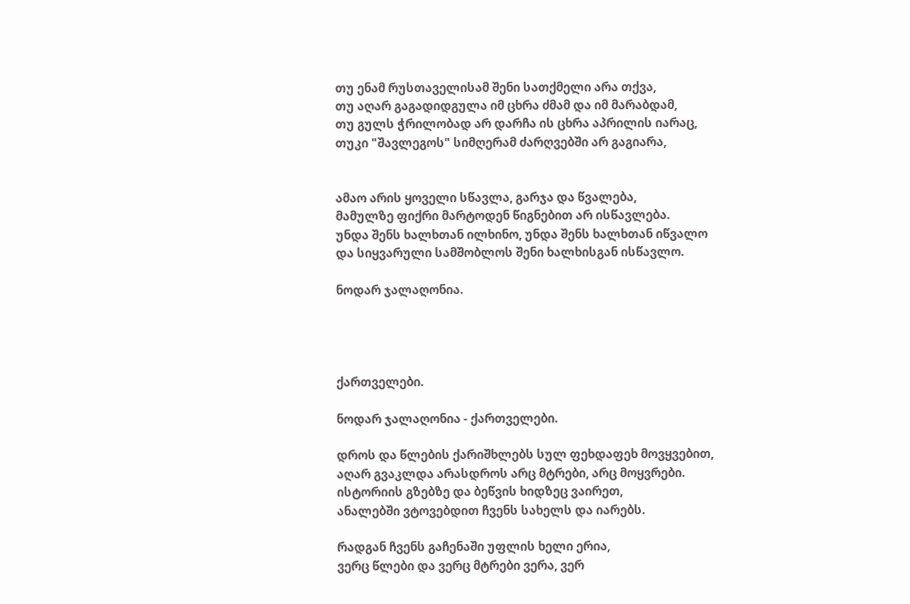თუ ენამ რუსთაველისამ შენი სათქმელი არა თქვა,
თუ აღარ გაგადიდგულა იმ ცხრა ძმამ და იმ მარაბდამ,
თუ გულს ჭრილობად არ დარჩა ის ცხრა აპრილის იარაც,
თუკი "შავლეგოს" სიმღერამ ძარღვებში არ გაგიარა,


ამაო არის ყოველი სწავლა, გარჯა და წვალება,
მამულზე ფიქრი მარტოდენ წიგნებით არ ისწავლება.
უნდა შენს ხალხთან ილხინო, უნდა შენს ხალხთან იწვალო
და სიყვარული სამშობლოს შენი ხალხისგან ისწავლო.

ნოდარ ჯალაღონია.




ქართველები.

ნოდარ ჯალაღონია - ქართველები.

დროს და წლების ქარიშხლებს სულ ფეხდაფეხ მოვყვებით,
აღარ გვაკლდა არასდროს არც მტრები, არც მოყვრები.
ისტორიის გზებზე და ბეწვის ხიდზეც ვაირეთ,
ანალებში ვტოვებდით ჩვენს სახელს და იარებს.

რადგან ჩვენს გაჩენაში უფლის ხელი ერია,
ვერც წლები და ვერც მტრები ვერა, ვერ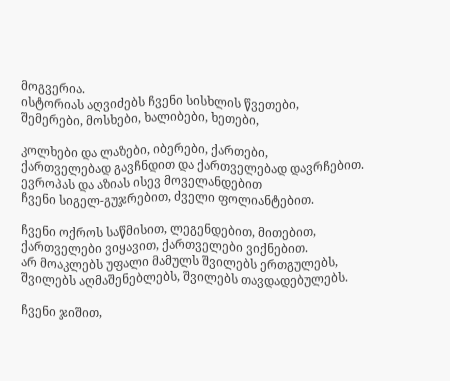მოგვერია.
ისტორიას აღვიძებს ჩვენი სისხლის წვეთები,
შემერები, მოსხები, ხალიბები, ხეთები,

კოლხები და ლაზები, იბერები, ქართები,
ქართველებად გავჩნდით და ქართველებად დავრჩებით.
ევროპას და აზიას ისევ მოველანდებით
ჩვენი სიგელ-გუჯრებით, ძველი ფოლიანტებით.

ჩვენი ოქროს საწმისით, ლეგენდებით, მითებით,
ქართველები ვიყავით, ქართველები ვიქნებით.
არ მოაკლებს უფალი მამულს შვილებს ერთგულებს,
შვილებს აღმაშენებლებს, შვილებს თავდადებულებს.

ჩვენი ჯიშით,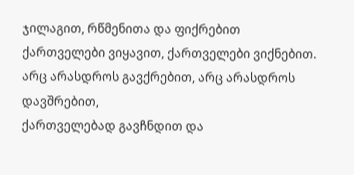ჯილაგით, რწმენითა და ფიქრებით
ქართველები ვიყავით, ქართველები ვიქნებით.
არც არასდროს გავქრებით, არც არასდროს დავშრებით,
ქართველებად გავჩნდით და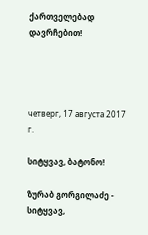ქართველებად დავრჩებით!




четверг, 17 августа 2017 г.

სიტყვავ, ბატონო!

ზურაბ გორგილაძე - სიტყვავ,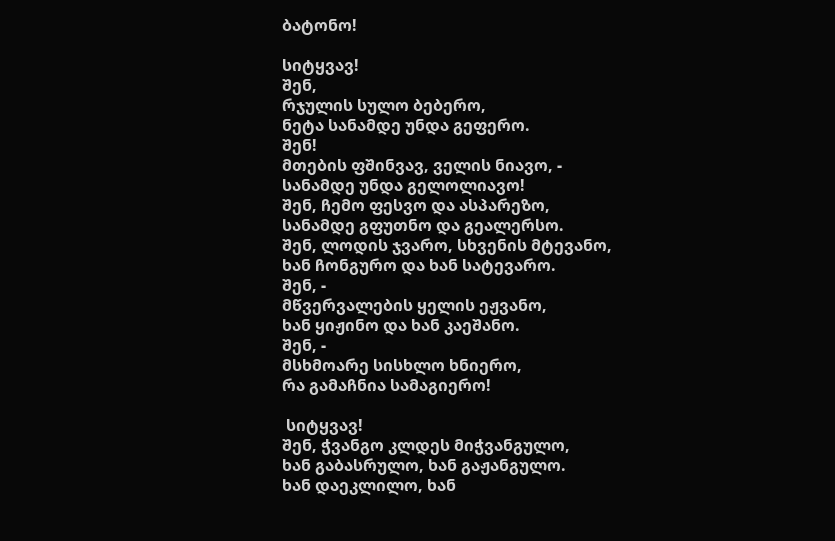ბატონო!

სიტყვავ!
შენ,
რჯულის სულო ბებერო,
ნეტა სანამდე უნდა გეფერო.
შენ!
მთების ფშინვავ, ველის ნიავო, -
სანამდე უნდა გელოლიავო!
შენ, ჩემო ფესვო და ასპარეზო,
სანამდე გფუთნო და გეალერსო.
შენ, ლოდის ჯვარო, სხვენის მტევანო,
ხან ჩონგურო და ხან სატევარო.
შენ, -
მწვერვალების ყელის ეჟვანო,
ხან ყიჟინო და ხან კაეშანო.
შენ, -
მსხმოარე სისხლო ხნიერო,
რა გამაჩნია სამაგიერო!

 სიტყვავ!
შენ, ჭვანგო კლდეს მიჭვანგულო,
ხან გაბასრულო, ხან გაჟანგულო.
ხან დაეკლილო, ხან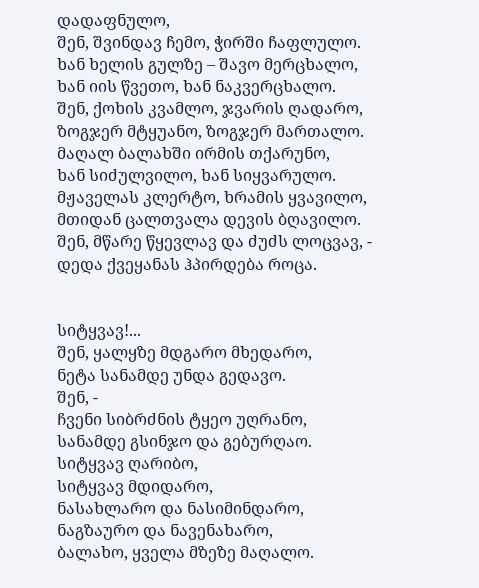დადაფნულო,
შენ, შვინდავ ჩემო, ჭირში ჩაფლულო.
ხან ხელის გულზე – შავო მერცხალო,
ხან იის წვეთო, ხან ნაკვერცხალო.
შენ, ქოხის კვამლო, ჯვარის ღადარო,
ზოგჯერ მტყუანო, ზოგჯერ მართალო.
მაღალ ბალახში ირმის თქარუნო,
ხან სიძულვილო, ხან სიყვარულო.
მჟაველას კლერტო, ხრამის ყვავილო,
მთიდან ცალთვალა დევის ბღავილო.
შენ, მწარე წყევლავ და ძუძს ლოცვავ, -
დედა ქვეყანას ჰპირდება როცა.


სიტყვავ!...
შენ, ყალყზე მდგარო მხედარო,
ნეტა სანამდე უნდა გედავო.
შენ, -
ჩვენი სიბრძნის ტყეო უღრანო,
სანამდე გსინჯო და გებურღაო.
სიტყვავ ღარიბო,
სიტყვავ მდიდარო,
ნასახლარო და ნასიმინდარო,
ნაგზაურო და ნავენახარო,
ბალახო, ყველა მზეზე მაღალო.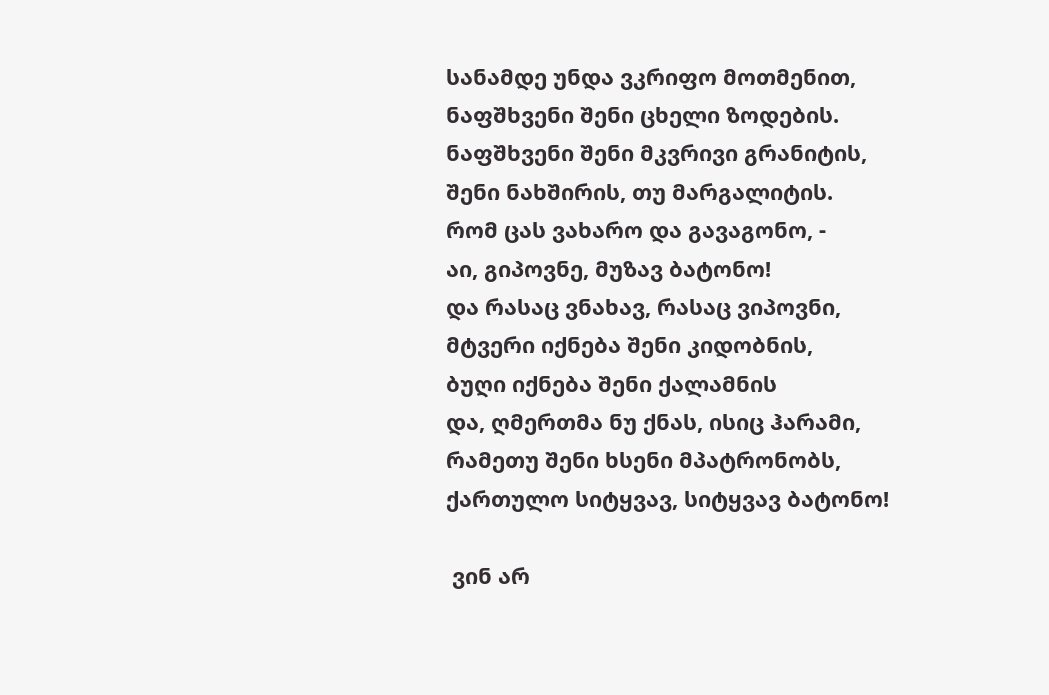სანამდე უნდა ვკრიფო მოთმენით,
ნაფშხვენი შენი ცხელი ზოდების.
ნაფშხვენი შენი მკვრივი გრანიტის,
შენი ნახშირის, თუ მარგალიტის.
რომ ცას ვახარო და გავაგონო, -
აი, გიპოვნე, მუზავ ბატონო!
და რასაც ვნახავ, რასაც ვიპოვნი,
მტვერი იქნება შენი კიდობნის,
ბუღი იქნება შენი ქალამნის
და, ღმერთმა ნუ ქნას, ისიც ჰარამი,
რამეთუ შენი ხსენი მპატრონობს,
ქართულო სიტყვავ, სიტყვავ ბატონო!

 ვინ არ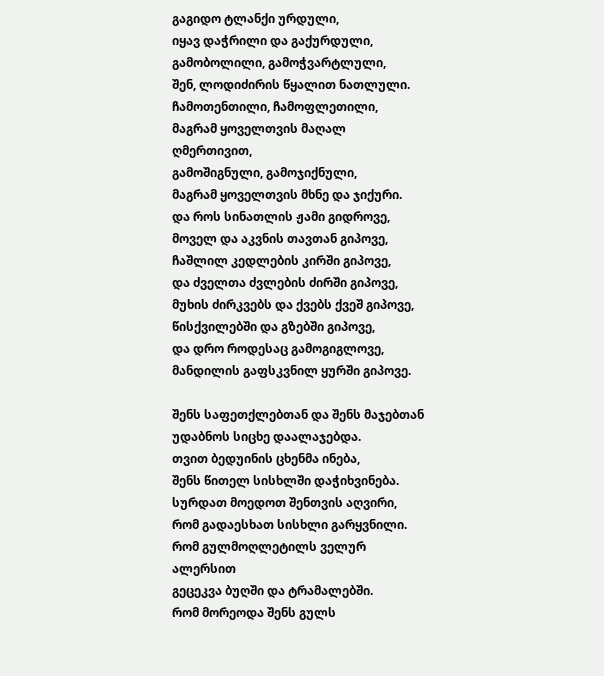გაგიდო ტლანქი ურდული,
იყავ დაჭრილი და გაქურდული,
გამობოლილი, გამოჭვარტლული,
შენ, ლოდიძირის წყალით ნათლული.
ჩამოთენთილი, ჩამოფლეთილი,
მაგრამ ყოველთვის მაღალ ღმერთივით,
გამოშიგნული, გამოჯიქნული,
მაგრამ ყოველთვის მხნე და ჯიქური.
და როს სინათლის ჟამი გიდროვე,
მოველ და აკვნის თავთან გიპოვე,
ჩაშლილ კედლების კირში გიპოვე,
და ძველთა ძვლების ძირში გიპოვე,
მუხის ძირკვებს და ქვებს ქვეშ გიპოვე,
წისქვილებში და გზებში გიპოვე,
და დრო როდესაც გამოგიგლოვე,
მანდილის გაფსკვნილ ყურში გიპოვე.

შენს საფეთქლებთან და შენს მაჯებთან
უდაბნოს სიცხე დაალაჯებდა.
თვით ბედუინის ცხენმა ინება,
შენს წითელ სისხლში დაჭიხვინება.
სურდათ მოედოთ შენთვის აღვირი,
რომ გადაესხათ სისხლი გარყვნილი.
რომ გულმოღლეტილს ველურ ალერსით
გეცეკვა ბუღში და ტრამალებში.
რომ მორეოდა შენს გულს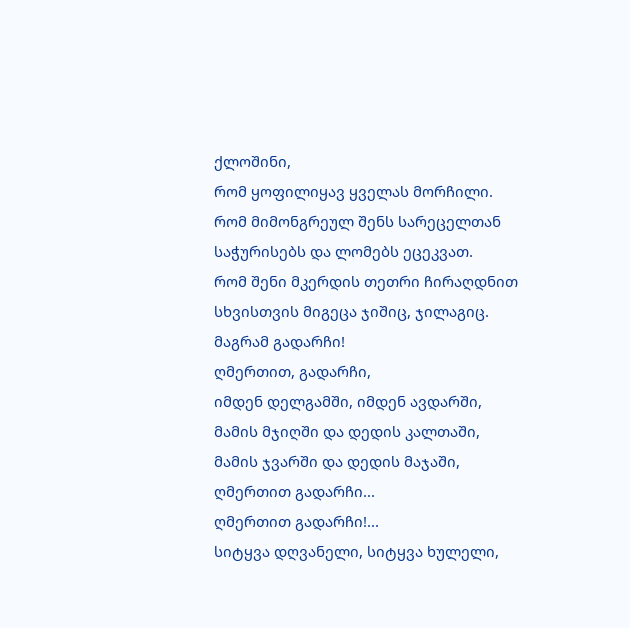ქლოშინი,
რომ ყოფილიყავ ყველას მორჩილი.
რომ მიმონგრეულ შენს სარეცელთან
საჭურისებს და ლომებს ეცეკვათ.
რომ შენი მკერდის თეთრი ჩირაღდნით
სხვისთვის მიგეცა ჯიშიც, ჯილაგიც.
მაგრამ გადარჩი!
ღმერთით, გადარჩი,
იმდენ დელგამში, იმდენ ავდარში,
მამის მჯიღში და დედის კალთაში,
მამის ჯვარში და დედის მაჯაში,
ღმერთით გადარჩი...
ღმერთით გადარჩი!...
სიტყვა დღვანელი, სიტყვა ხულელი,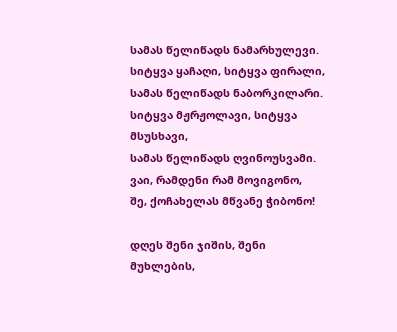სამას წელიწადს ნამარხულევი.
სიტყვა ყაჩაღი, სიტყვა ფირალი,
სამას წელიწადს ნაბორკილარი.
სიტყვა მჟრჟოლავი, სიტყვა მსუსხავი,
სამას წელიწადს ღვინოუსვამი.
ვაი, რამდენი რამ მოვიგონო,
შე, ქოჩახელას მწვანე ჭიბონო!

დღეს შენი ჯიშის, შენი მუხლების,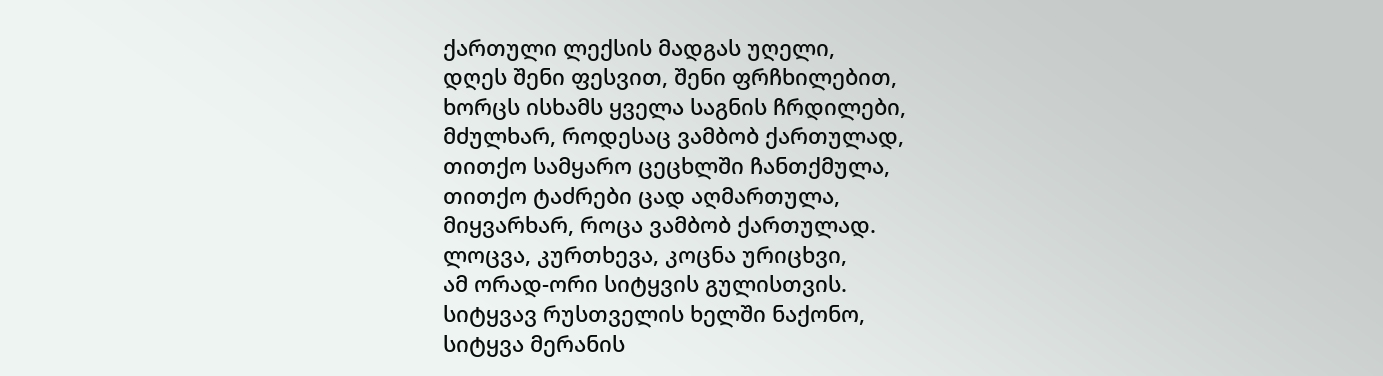ქართული ლექსის მადგას უღელი,
დღეს შენი ფესვით, შენი ფრჩხილებით,
ხორცს ისხამს ყველა საგნის ჩრდილები,
მძულხარ, როდესაც ვამბობ ქართულად,
თითქო სამყარო ცეცხლში ჩანთქმულა,
თითქო ტაძრები ცად აღმართულა,
მიყვარხარ, როცა ვამბობ ქართულად.
ლოცვა, კურთხევა, კოცნა ურიცხვი,
ამ ორად-ორი სიტყვის გულისთვის.
სიტყვავ რუსთველის ხელში ნაქონო,
სიტყვა მერანის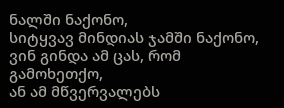ნალში ნაქონო,
სიტყვავ მინდიას ჯამში ნაქონო,
ვინ გინდა ამ ცას, რომ გამოხეთქო,
ან ამ მწვერვალებს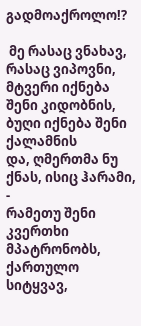გადმოაქროლო!?

 მე რასაც ვნახავ, რასაც ვიპოვნი,
მტვერი იქნება შენი კიდობნის,
ბუღი იქნება შენი ქალამნის
და, ღმერთმა ნუ ქნას, ისიც ჰარამი, -
რამეთუ შენი კვერთხი მპატრონობს,
ქართულო სიტყვავ,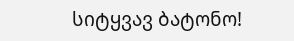სიტყვავ ბატონო!